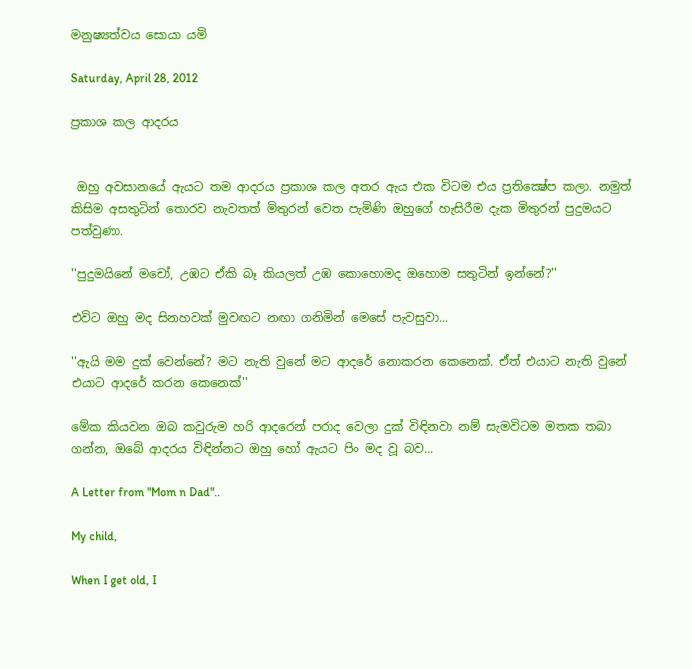මනුෂ්‍යත්වය සොයා යමි

Saturday, April 28, 2012

ප්‍රකාශ කල ආදරය


 ඔහු අවසානයේ ඇයට තම ආදරය ප්‍රකාශ කල අතර ඇය එක විටම එය ප්‍රතික්‍ෂේප කලා. නමුත් කිසිම අසතුටින් තොරව නැවතත් මිතුරන් වෙත පැමිණි ඔහුගේ හැසිරීම දැක මිතුරන් පුදුමයට පත්වුණා.

''පුදුමයිනේ මචෝ, උඹට ඒකි බෑ කියලත් උඹ කොහොමද ඔහොම සතුටින් ඉන්නේ?''

එවිට ඔහු මද සිනහවක් මුවඟට නඟා ගනිමින් මෙසේ පැවසුවා...

''ඇයි මම දුක් වෙන්නේ? මට නැති වුනේ මට ආදරේ නොකරන කෙනෙක්. ඒත් එයාට නැති වුනේ එයාට ආදරේ කරන කෙනෙක්''

මේක කියවන ඔබ කවුරුම හරි ආදරෙන් පරාද වෙලා දුක් විඳිනවා නම් සැමවිටම මතක තබා ගන්න, ඔබේ ආදරය විඳින්නට ඔහු හෝ ඇයට පිං මද වූ බව...

A Letter from "Mom n Dad"..

My child,

When I get old, I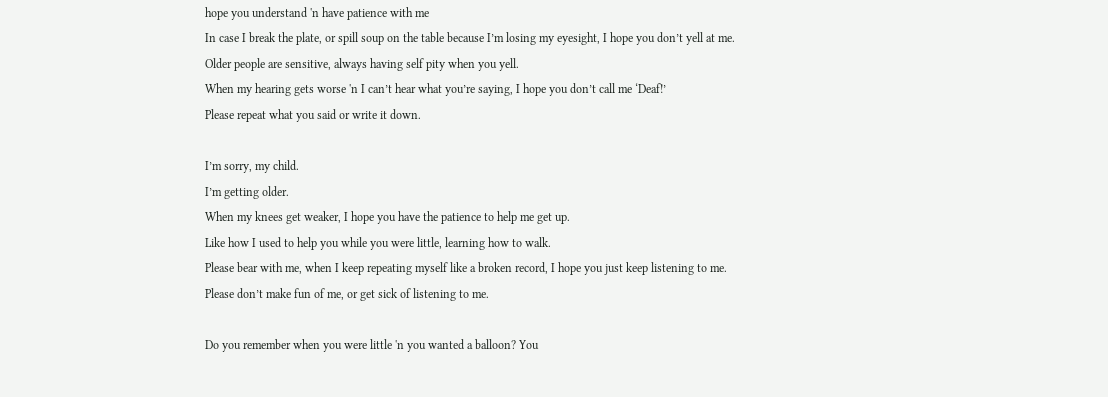hope you understand 'n have patience with me
In case I break the plate, or spill soup on the table because I’m losing my eyesight, I hope you don’t yell at me.
Older people are sensitive, always having self pity when you yell.
When my hearing gets worse 'n I can’t hear what you’re saying, I hope you don’t call me ‘Deaf!’
Please repeat what you said or write it down.

I’m sorry, my child.
I’m getting older.
When my knees get weaker, I hope you have the patience to help me get up.
Like how I used to help you while you were little, learning how to walk.
Please bear with me, when I keep repeating myself like a broken record, I hope you just keep listening to me.
Please don’t make fun of me, or get sick of listening to me.

Do you remember when you were little 'n you wanted a balloon? You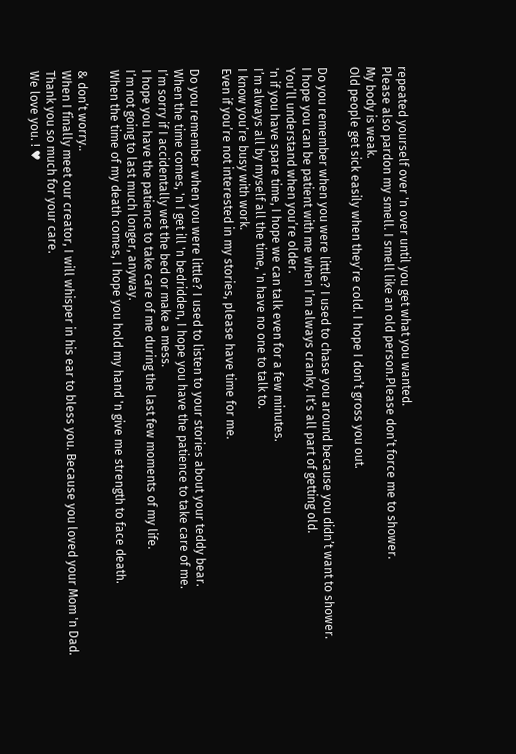repeated yourself over 'n over until you get what you wanted.
Please also pardon my smell. I smell like an old person.Please don’t force me to shower.
My body is weak.
Old people get sick easily when they’re cold. I hope I don’t gross you out.

Do you remember when you were little? I used to chase you around because you didn’t want to shower.
I hope you can be patient with me when I’m always cranky. It’s all part of getting old.
You’ll understand when you’re older.
'n if you have spare time, I hope we can talk even for a few minutes.
I’m always all by myself all the time, 'n have no one to talk to.
I know you’re busy with work.
Even if you’re not interested in my stories, please have time for me.

Do you remember when you were little? I used to listen to your stories about your teddy bear.
When the time comes, 'n I get ill 'n bedridden, I hope you have the patience to take care of me.
I’m sorry if I accidentally wet the bed or make a mess.
I hope you have the patience to take care of me during the last few moments of my life.
I’m not going to last much longer, anyway.
When the time of my death comes, I hope you hold my hand 'n give me strength to face death.

& don’t worry..
When I finally meet our creator, I will whisper in his ear to bless you. Because you loved your Mom 'n Dad.
Thank you so much for your care.
We love you. ! ♥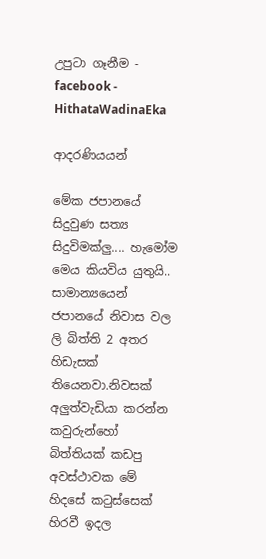උපුටා ගෑනීම - facebook -  HithataWadinaEka

ආදරණියයන්

මේක ජපානයේ සිදුවුණ සත්‍ය සිදුවිමක්ලු.... හැමෝම මෙය කියවිය යුතුයි..
සාමාන්‍යයෙන් ජපානයේ නිවාස වල ලි බිත්ති 2 අතර හිඩැසක් තියෙනවා.නිවසක් අලුත්වැඩියා කරන්න කවුරුන්හෝ බිත්තියක් කඩපු අවස්ථාවක මේ හිදසේ කටුස්සෙක් හිරවී ඉදල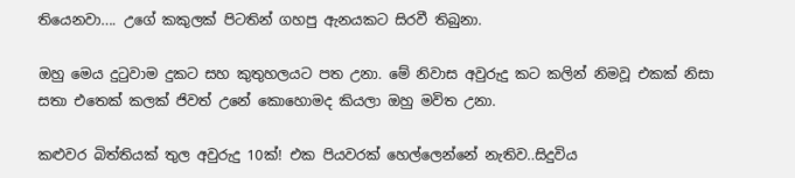තියෙනවා.... උගේ කකුලක් පිටතින් ගහපු ඇනයකට සිරවී තිබුනා.

ඔහු මෙය දුටුවාම දුකට සහ කුතුහලයට පත උනා. මේ නිවාස අවුරුදු කට කලින් නිමවූ එකක් නිසා සතා එතෙක් කලක් ජිවත් උනේ කොහොමද කියලා ඔහු මවිත උනා.

කළුවර බිත්තියක් තුල අවුරුදු 10ක්! එක පියවරක් හෙල්ලෙන්නේ නැතිව..සිදුවිය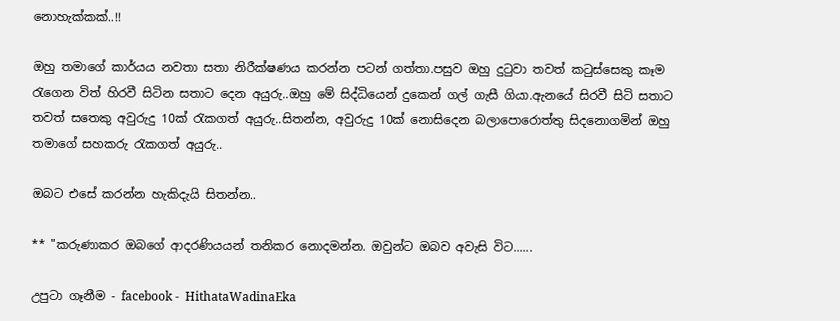නොහැක්කක්..!!

ඔහු තමාගේ කාර්යය නවතා සතා නිරීක්ෂණය කරන්න පටන් ගත්තා.පසුව ඔහු දුටුවා තවත් කටුස්සෙකු කෑම රැගෙන විත් හිරවී සිටින සතාට දෙන අයුරු..ඔහු මේ සිද්ධියෙන් දුකෙන් ගල් ගැසී ගියා.ඇනයේ සිරවී සිටි සතාට තවත් සතෙකු අවුරුදු 10ක් රැකගත් අයුරු..සිතන්න, අවුරුදු 10ක් නොසිදෙන බලාපොරොත්තු සිදනොගමින් ඔහු තමාගේ සහකරු රැකගත් අයුරු..

ඔබට එසේ කරන්න හැකිදැයි සිතන්න..

** "කරුණාකර ඔබගේ ආදරණියයන් තනිකර නොදමන්න. ඔවුන්ට ඔබව අවැසි විට......

උපුටා ගෑනීම - facebook -  HithataWadinaEka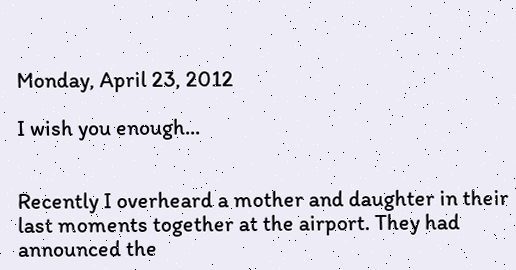Monday, April 23, 2012

I wish you enough...


Recently I overheard a mother and daughter in their last moments together at the airport. They had announced the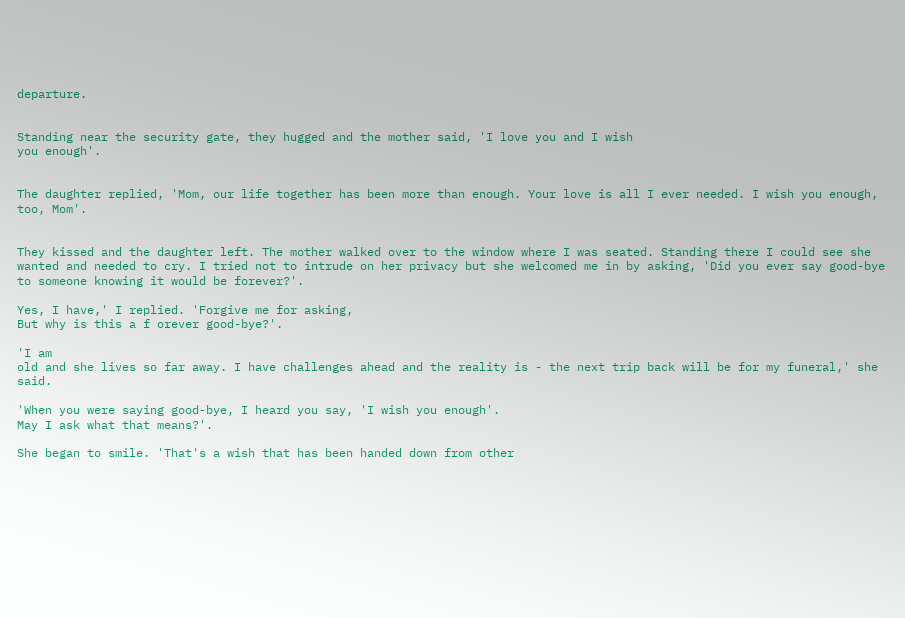departure.


Standing near the security gate, they hugged and the mother said, 'I love you and I wish
you enough'.


The daughter replied, 'Mom, our life together has been more than enough. Your love is all I ever needed. I wish you enough, too, Mom'.


They kissed and the daughter left. The mother walked over to the window where I was seated. Standing there I could see she wanted and needed to cry. I tried not to intrude on her privacy but she welcomed me in by asking, 'Did you ever say good-bye to someone knowing it would be forever?'.

Yes, I have,' I replied. 'Forgive me for asking,
But why is this a f orever good-bye?'.

'I am
old and she lives so far away. I have challenges ahead and the reality is - the next trip back will be for my funeral,' she said.

'When you were saying good-bye, I heard you say, 'I wish you enough'.
May I ask what that means?'.

She began to smile. 'That's a wish that has been handed down from other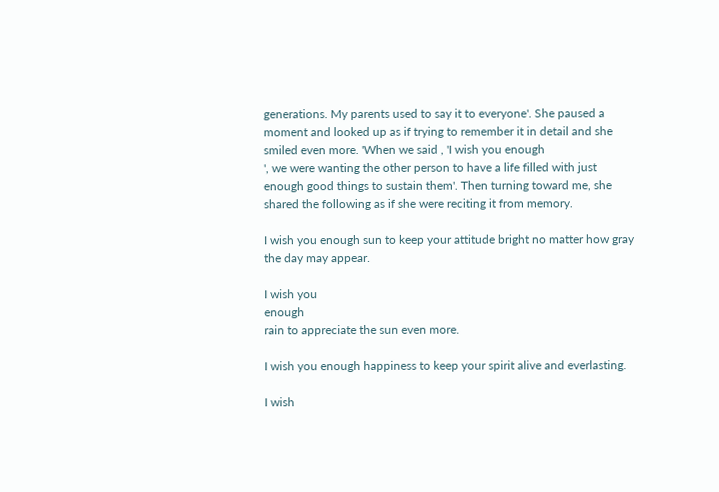generations. My parents used to say it to everyone'. She paused a moment and looked up as if trying to remember it in detail and she smiled even more. 'When we said , 'I wish you enough
', we were wanting the other person to have a life filled with just enough good things to sustain them'. Then turning toward me, she shared the following as if she were reciting it from memory.

I wish you enough sun to keep your attitude bright no matter how gray the day may appear.

I wish you
enough
rain to appreciate the sun even more.

I wish you enough happiness to keep your spirit alive and everlasting.

I wish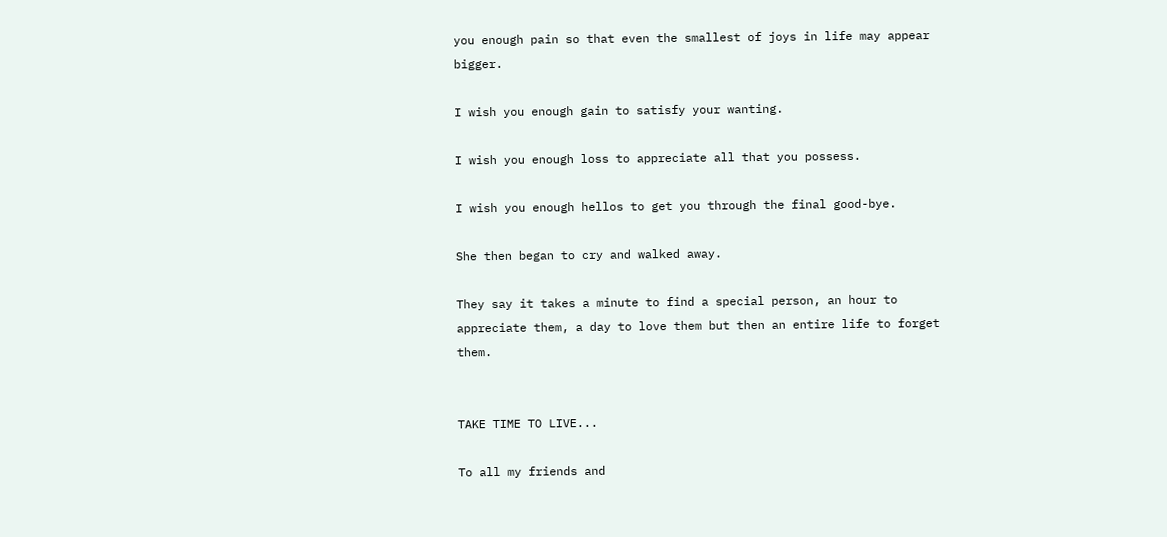you enough pain so that even the smallest of joys in life may appear bigger.

I wish you enough gain to satisfy your wanting.

I wish you enough loss to appreciate all that you possess.

I wish you enough hellos to get you through the final good-bye.

She then began to cry and walked away.

They say it takes a minute to find a special person, an hour to appreciate them, a day to love them but then an entire life to forget them.


TAKE TIME TO LIVE...

To all my friends and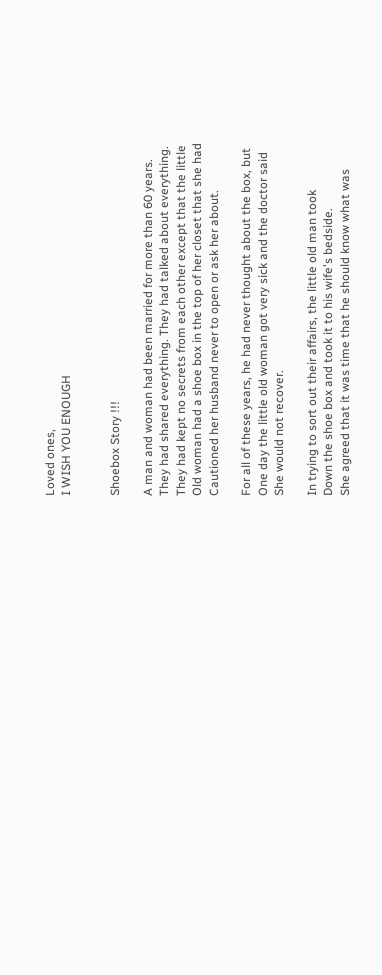Loved ones,
I WISH YOU ENOUGH


Shoebox Story !!!

A man and woman had been married for more than 60 years.
They had shared everything. They had talked about everything.
They had kept no secrets from each other except that the little
Old woman had a shoe box in the top of her closet that she had
Cautioned her husband never to open or ask her about.

For all of these years, he had never thought about the box, but
One day the little old woman got very sick and the doctor said
She would not recover.

In trying to sort out their affairs, the little old man took
Down the shoe box and took it to his wife's bedside.
She agreed that it was time that he should know what was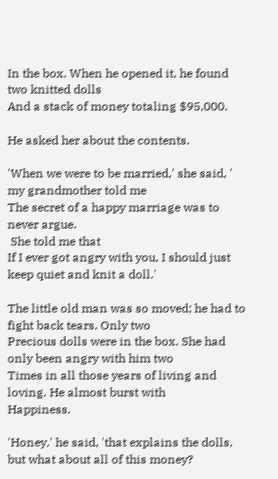In the box. When he opened it, he found two knitted dolls
And a stack of money totaling $95,000.

He asked her about the contents.

'When we were to be married,' she said, ' my grandmother told me
The secret of a happy marriage was to never argue.
 She told me that
If I ever got angry with you, I should just keep quiet and knit a doll.'

The little old man was so moved; he had to fight back tears. Only two
Precious dolls were in the box. She had only been angry with him two
Times in all those years of living and loving. He almost burst with
Happiness.

'Honey,' he said, 'that explains the dolls, but what about all of this money?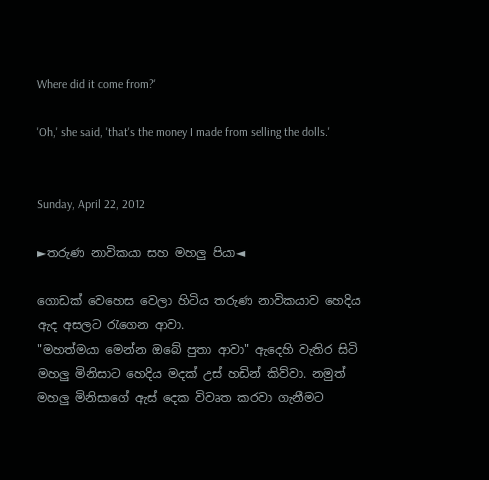Where did it come from?'

'Oh,' she said, 'that's the money I made from selling the dolls.'


Sunday, April 22, 2012

►තරුණ නාවිකයා සහ මහලු පියා◄

ගොඩක් වෙහෙස වෙලා හිටිය තරුණ නාවිකයාව හෙදිය ඇද අසලට රැගෙන ආවා.
"මහත්මයා මෙන්න ඔබේ පුතා ආවා" ඇදෙහි වැතිර සිටි මහලු මිනිසාට හෙදිය මදක් උස් හඩින් කිව්වා. නමුත් මහලු මිනිසාගේ ඇස් දෙක විවෘත කරවා ගැනීමට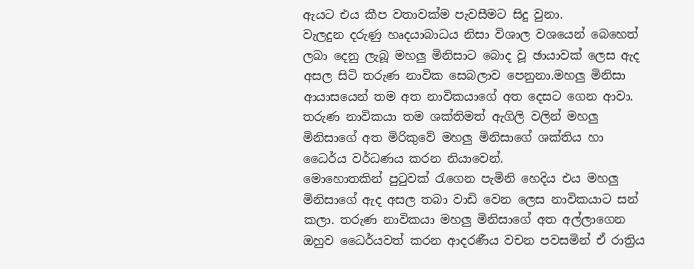ඇයට එය කීප වතාවක්ම පැවසීමට සිදු වුනා.
වැලදුන දරුණු හෘදයාබාධය නිසා විශාල වශයෙන් බෙහෙත් ලබා දෙනු ලැබූ මහලු මිනිසාට බොද වූ ඡායාවක් ලෙස ඇද අසල සිටි තරුණ නාවික සෙබලාව පෙනුනා.මහලු මිනිසා ආයාසයෙන් තම අත නාවිකයාගේ අත දෙසට ගෙන ආවා. තරුණ නාවිකයා තම ශක්තිමත් ඇගිලි වලින් මහලු මිනිසාගේ අත මිරිකුවේ මහලු මිනිසාගේ ශක්තිය හා ධෛර්ය වර්ධණය කරන නියාවෙන්.
මොහොතකින් පුටුවක් රැගෙන පැමිනි හෙදිය එය මහලු මිනිසාගේ ඇද අසල තබා වාඩි වෙන ලෙස නාවිකයාට සන් කලා. තරුණ නාවිකයා මහලු මිනිසාගේ අත අල්ලාගෙන ඔහුව ධෛර්යවත් කරන ආදරණීය වචන පවසමින් ඒ රාත්‍රිය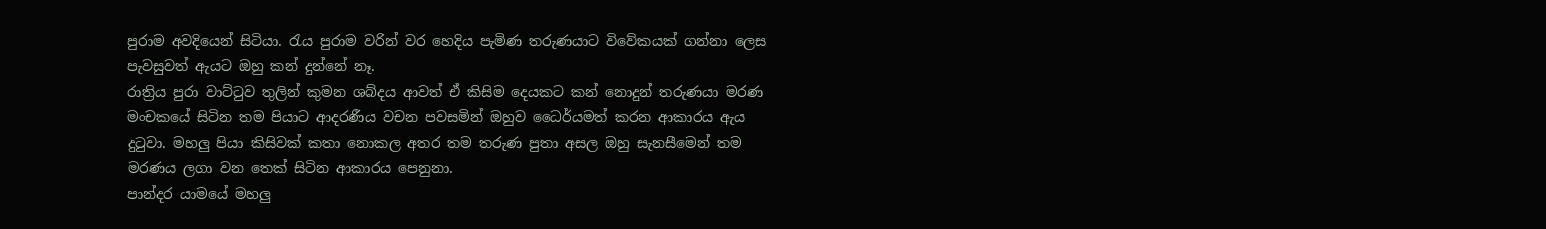පුරාම අවදියෙන් සිටියා. රැය පුරාම වරින් වර හෙදිය පැමිණ තරුණයාට විවේකයක් ගන්නා ලෙස පැවසුවත් ඇයට ඔහු කන් දුන්නේ නෑ.
රාත්‍රිය පුරා වාට්ටුව තුලින් කුමන ශබ්දය ආවත් ඒ කිසිම දෙයකට කන් නොදුන් තරුණයා මරණ මංචකයේ සිටින තම පියාට ආදරණීය වචන පවසමින් ඔහුව ධෛර්යමත් කරන ආකාරය ඇය දුටුවා. මහලු පියා කිසිවක් කතා නොකල අතර තම තරුණ පුතා අසල ඔහු සැනසීමෙන් තම මරණය ලගා වන තෙක් සිටින ආකාරය පෙනුනා.
පාන්දර යාමයේ මහලු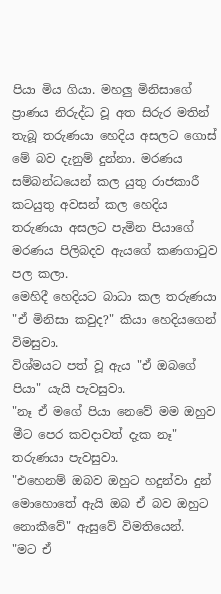පියා මිය ගියා. මහලු මිනිසාගේ ප්‍රාණය නිරුද්ධ වූ අත සිරුර මතින් තැබූ තරුණයා හෙදිය අසලට ගොස් මේ බව දැනුම් දුන්නා. මරණය සම්බන්ධයෙන් කල යුතු රාජකාරී කටයුතු අවසන් කල හෙදිය තරුණයා අසලට පැමින පියාගේ මරණය පිලිබදව ඇයගේ කණගාටුව පල කලා.
මෙහිදී හෙදියට බාධා කල තරුණයා
"ඒ මිනිසා කවුද?" කියා හෙදියගෙන් විමසුවා.
විශ්මයට පත් වූ ඇය "ඒ ඔබගේ පියා" යැයි පැවසුවා.
"නෑ ඒ මගේ පියා නෙවේ මම ඔහුව මීට පෙර කවදාවත් දැක නෑ" තරුණයා පැවසුවා.
"එහෙනම් ඔබව ඔහුට හදුන්වා දුන් මොහොතේ ඇයි ඔබ ඒ බව ඔහුට නොකීවේ" ඇසුවේ විමතියෙන්.
"මට ඒ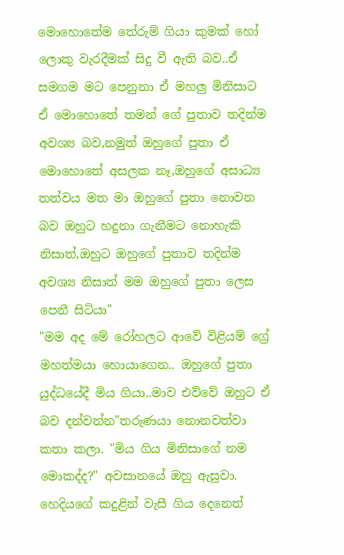මොහොතේම තේරුම් ගියා කුමක් හෝ ලොකු වැරදීමක් සිදු වී ඇති බව..ඒ සමගම මට පෙනුනා ඒ මහලු මිනිසාට ඒ මොහොතේ තමන් ගේ පුතාව තදින්ම අවශ්‍ය බව,නමුත් ඔහුගේ පුතා ඒ මොහොතේ අසලක නෑ,ඔහුගේ අසාධ්‍ය තත්වය මත මා ඔහුගේ පුතා නොවන බව ඔහුට හදුනා ගැනීමට නොහැකි නිසාත්,ඔහුට ඔහුගේ පුතාව තදින්ම අවශ්‍ය නිසාත් මම ඔහුගේ පුතා ලෙස පෙනී සිටියා"
"මම අද මේ රෝහලට ආවේ විළියම් ග්‍රේ මහත්මයා හොයාගෙන.. ඔහුගේ පුතා යුද්ධයේදී මිය ගියා..මාව එව්වේ ඔහුට ඒ බව දන්වන්න"තරුණයා නොනවත්වා කතා කලා. "මිය ගිය මිනිසාගේ නම මොකද්ද?" අවසානයේ ඔහු ඇසුවා.
හෙදියගේ කදුළින් වැසී ගිය දෙනෙත්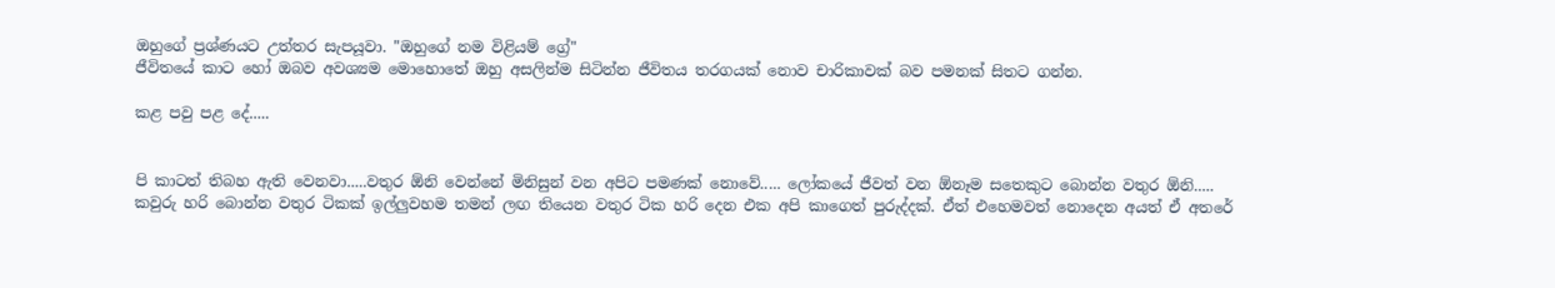ඔහුගේ ප්‍රශ්ණයට උත්තර සැපයූවා. "ඔහුගේ නම විළියම් ග්‍රේ"
ජීවිතයේ කාට හෝ ඔබව අවශ්‍යම මොහොතේ ඔහු අසලින්ම සිටින්න ජීවිතය තරගයක් නොව චාරිකාවක් බව පමනක් සිතට ගන්න.

කළ පවු පළ දේ.....


පි කාටත් තිබහ ඇති වෙනවා.....වතුර ඕනි වෙන්නේ මිනිසුන් වන අපිට පමණක් නොවේ..... ලෝකයේ ජීවත් වන ඕනෑම සතෙකුට බොන්න වතුර ඕනි.....
කවුරු හරි බොන්න වතුර ටිකක් ඉල්ලුවහම තමන් ලඟ තියෙන වතුර ටික හරි දෙන එක අපි කාගෙත් පුරුද්දක්. ඒත් එහෙමවත් නොදෙන අයත් ඒ අතරේ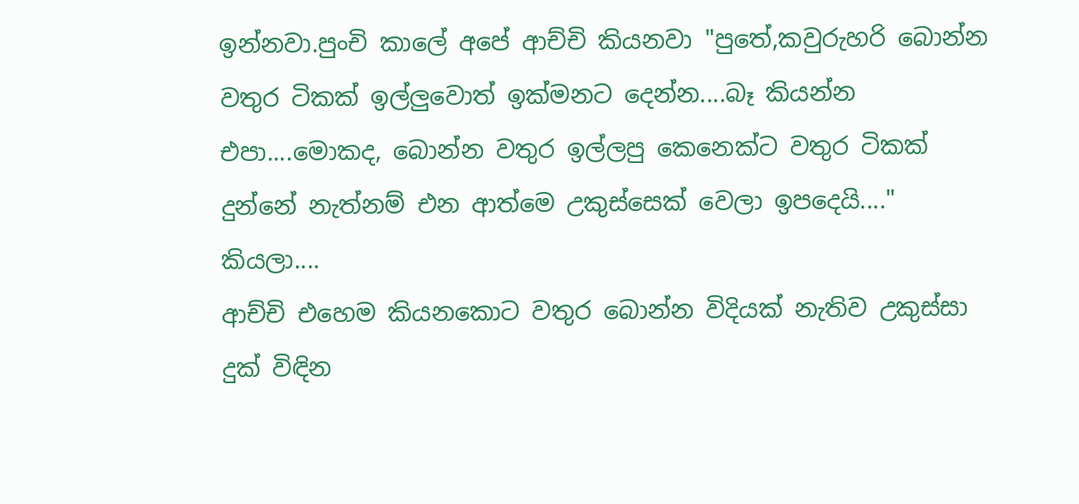ඉන්නවා.පුංචි කාලේ අපේ ආච්චි කියනවා "පුතේ,කවුරුහරි බොන්න වතුර ටිකක් ඉල්ලුවොත් ඉක්මනට දෙන්න....බෑ කියන්න එපා....මොකද, බොන්න වතුර ඉල්ලපු කෙනෙක්ට වතුර ටිකක් දුන්නේ නැත්නම් එන ආත්මෙ උකුස්සෙක් වෙලා ඉපදෙයි...." කියලා....
ආච්චි එහෙම කියනකොට වතුර බොන්න විදියක් නැතිව උකුස්සා දුක් විඳින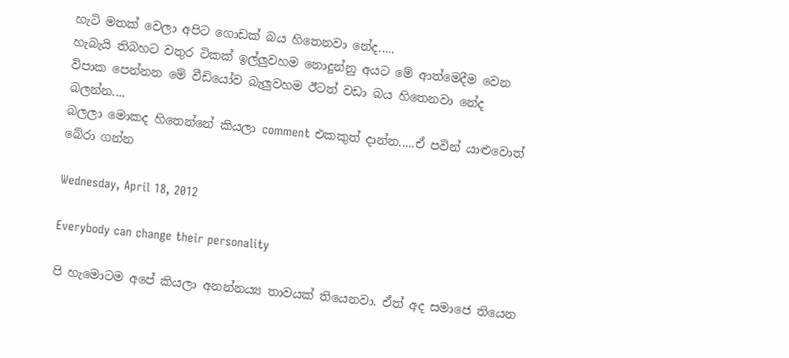හැටි මතක් වෙලා අපිට ගොඩක් බය හිතෙනවා නේද.....
හැබැයි තිබහට වතුර ටිකක් ඉල්ලුවහම නොදුන්නු අයට මේ ආත්මෙදීම වෙන විපාක පෙන්නන මේ වීඩියෝව බැලුවහම ඊටත් වඩා බය හිතෙනවා නේද බලන්න....
බලලා මොකද හිතෙන්නේ කියලා comment එකකුත් දාන්න.....ඒ පවින් යාළුවොත් බේරා ගන්න

Wednesday, April 18, 2012

Everybody can change their personality

පි හැමොටම අපේ කියලා අනන්න‍ය්‍ය තාවයක් තියෙනවා. ඒත් අද සමාජෙ තියෙන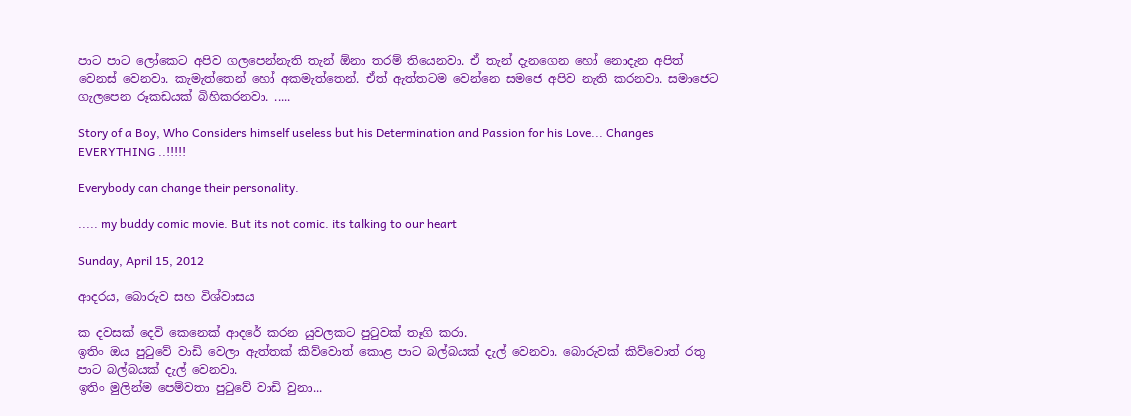පාට පාට ලෝකෙට අපිව ගලපෙන්නැති තැන් ඕනා තරම් තියෙනවා. ඒ තැන් දැනගෙන හෝ නොදැන අපිත් වෙනස් වෙනවා. කැමැත්තෙන් හෝ අකමැත්තෙන්. ඒත් ඇත්තටම වෙන්නෙ සමජෙ අපිව නැති කරනවා. සමාජෙට ගැලපෙන රූකඩයක් බිහිකරනවා. .....

Story of a Boy, Who Considers himself useless but his Determination and Passion for his Love... Changes EVERYTHING ..!!!!!

Everybody can change their personality.

..... my buddy comic movie. But its not comic. its talking to our heart

Sunday, April 15, 2012

ආදරය, බොරුව සහ විශ්වාසය

ක දවසක් දෙවි කෙනෙක් ආදරේ කරන යුවලකට පුටුවක් තෑගි කරා.
ඉතිං ඔය පුටුවේ වාඩි වෙලා ඇත්තක් කිව්වොත් කොළ පාට බල්බයක් දැල් වෙනවා. බොරුවක් කිව්වොත් රතු පාට බල්බයක් දැල් වෙනවා.
ඉතිං මුලින්ම පෙම්වතා පුටුවේ වාඩි වුනා...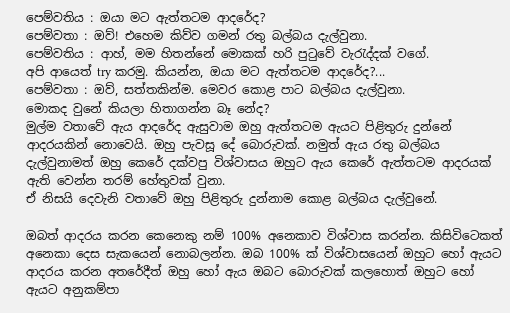පෙම්වතිය : ඔයා මට ඇත්තටම ආදරේද?
පෙම්වතා : ඔව්! එහෙම කිව්ව ගමන් රතු බල්බය දැල්වුනා.
පෙම්වතිය : ආහ්, මම හිතන්නේ මොකක් හරි පුටුවේ වැරැද්දක් වගේ.
අපි ආයෙත් try කරමු. කියන්න, ඔයා මට ඇත්තටම ආදරේද?...
පෙම්වතා : ඔව්, සත්තකින්ම. මෙවර කොළ පාට බල්බය දැල්වුනා.
මොකද වුනේ කියලා හිතාගන්න බෑ නේද?
මුල්ම වතාවේ ඇය ආදරේද ඇසුවාම ඔහු ඇත්තටම ඇයට පිළිතුරු දුන්නේ ආදරයකින් නොවෙයි. ඔහු පැවසූ දේ බොරුවක්. නමුත් ඇය රතු බල්බය දැල්වුනාමත් ඔහු කෙරේ දක්වපු විශ්වාසය ඔහුට ඇය කෙරේ ඇත්තටම ආදරයක් ඇති වෙන්න තරම් හේතුවක් වුනා.
ඒ නිසයි දෙවැනි වතාවේ ඔහු පිළිතුරු දුන්නාම කොළ බල්බය දැල්වුනේ.

ඔබත් ආදරය කරන කෙනෙකු නම් 100% අනෙකාව විශ්වාස කරන්න. කිසිවිටෙකත් අනෙකා දෙස සැකයෙන් නොබලන්න. ඔබ 100% ක් විශ්වාසයෙන් ඔහුට හෝ ඇයට ආදරය කරන අතරේදීත් ඔහු හෝ ඇය ඔබට බොරුවක් කලහොත් ඔහුට හෝ ඇයට අනුකම්පා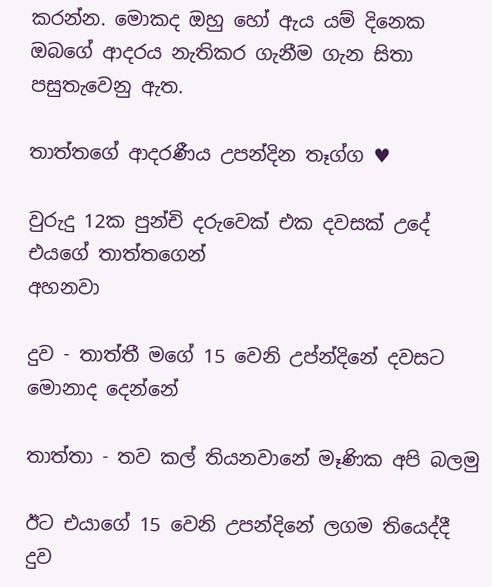කරන්න. මොකද ඔහු හෝ ඇය යම් දිනෙක ඔබගේ ආදරය නැතිකර ගැනීම ගැන සිතා පසුතැවෙනු ඇත.

තාත්තගේ ආදරණීය උපන්දින තෑග්ග ♥

වුරුදු 12ක පුන්චි දරුවෙක් එක දවසක් උදේ එයගේ තාත්තගෙන්
අහනවා

දුව - තාත්තී මගේ 15 වෙනි උප්න්දිනේ දවසට මොනාද දෙන්නේ

තාත්තා - තව කල් තියනවානේ මෑණික අපි බලමු

ඊට එයාගේ 15 වෙනි උපන්දිනේ ලගම තියෙද්දී දුව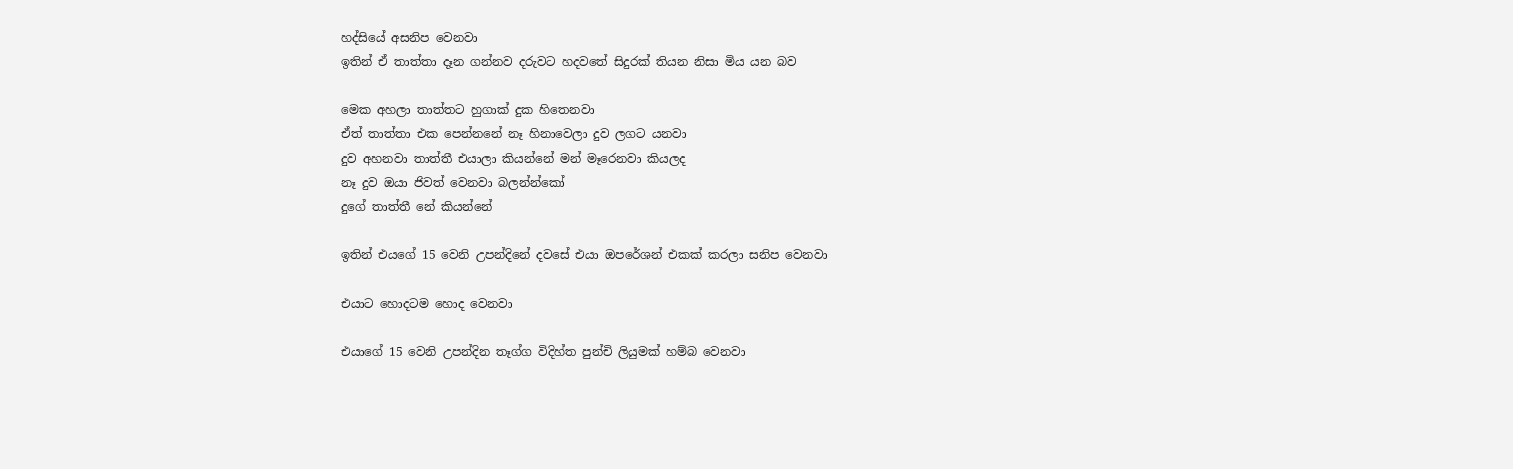හද්සියේ අසනිප වෙනවා
ඉතින් ඒ තාත්තා දෑන ගන්නව දරුවට හදවතේ සිදුරක් තියන නිසා මිය යන බව

මෙක අහලා තාත්තට හුගාක් දුක හිතෙනවා
ඒත් තාත්තා එක පෙන්නනේ නෑ හිනාවෙලා දුව ලගට යනවා
දුව අහනවා තාත්තී එයාලා කියන්නේ මන් මෑරෙනවා කියලද
නෑ දුව ඔයා ජිවත් වෙනවා බලන්න්කෝ
දුගේ තාත්තී නේ කියන්නේ

ඉතින් එයගේ 15 වෙනි උපන්දිනේ දවසේ එයා ඔපරේශන් එකක් කරලා සනිප වෙනවා

එයාට හොදටම හොද වෙනවා

එයාගේ 15 වෙනි උපන්දින තෑග්ග විදිහ්ත පුන්චි ලියුමක් හම්බ වෙනවා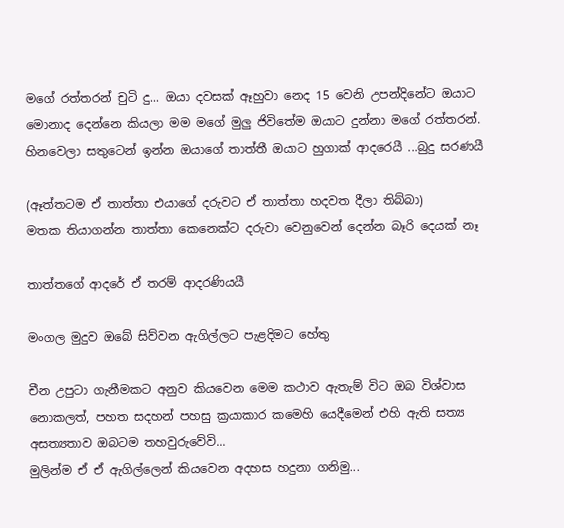මගේ රත්තරන් චුටි දු... ඔයා දවසක් ඈහුවා නෙද 15 වෙනි උපන්දිනේට ඔයාට මොනාද දෙන්නෙ කියලා මම මගේ මුලු ජිවිතේම ඔයාට දුන්නා මගේ රත්තරන්. හිනවෙලා සතුටෙන් ඉන්න ඔයාගේ තාත්තී ඔයාට හුගාක් ආදරෙයී ...බුදු සරණයී

(ඈත්තටම ඒ තාත්තා එයාගේ දරුවට ඒ තාත්තා හදවත දීලා තිබ්බා)
මතක තියාගන්න තාත්තා කෙනෙක්ට දරුවා වෙනුවෙන් දෙන්න බෑරි දෙයක් නෑ

තාත්තගේ ආදරේ ඒ තරම් ආදරණියයී

මංගල මුදුව ඔබේ සිව්වන ඇගිල්ලට පැළදිමට හේතු

චීන උපුටා ගැනීමකට අනුව කියවෙන මෙම කථාව ඇතැම් විට ඔබ විශ්වාස නොකලත්, පහත සදහන් පහසු ක්‍රයාකාර කමෙහි යෙදීමෙන් එහි ඇති සත්‍ය අසත්‍යතාව ඔබටම තහවුරුවේවි...
මුලින්ම ඒ ඒ ඇගිල්ලෙන් කියවෙන අදහස හදුනා ගනිමු...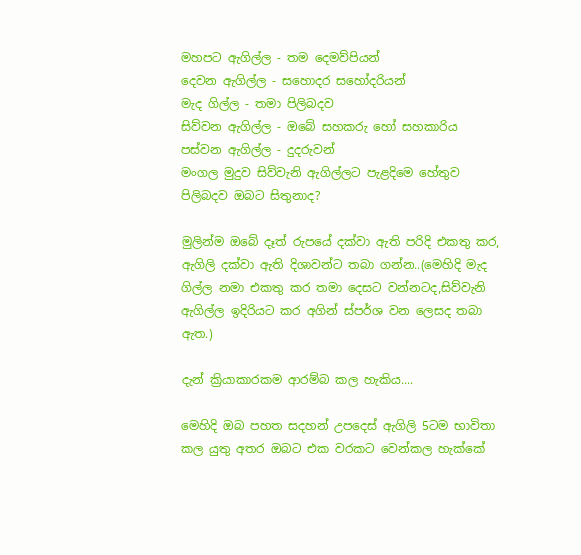මහපට ඇගිල්ල - තම දෙමව්පියන්
දෙවන ඇගිල්ල - සහොදර සහෝදරියන්
මැද ගිල්ල - තමා පිලිබදව
සිව්වන ඇගිල්ල - ඔබේ සහකරු හෝ සහකාරිය
පස්වන ඇගිල්ල - දුදරුවන්
මංගල මුදුව සිව්වැනි ඇගිල්ලට පැළදිමෙ හේතුව පිලිබදව ඔබට සිතුනාද?

මුලින්ම ඔබේ දෑත් රුපයේ දක්වා ඇති පරිදි එකතු කර, ඇගිලි දක්වා ඇති දිශාවන්ට තබා ගන්න..(මෙහිදි මැද ගිල්ල නමා එකතු කර තමා දෙසට වන්නටද,සිව්වැනි ඇගිල්ල ඉදිරියට කර අගින් ස්පර්ශ වන ලෙසද තබා ඇත.)

දැන් ක්‍රියාකාරකම ආරම්බ කල හැකිය....

මෙහිදි ඔබ පහත සදහන් උපදෙස් ඇගිලි 5ටම භාවිතා කල යුතු අතර ඔබට එක වරකට වෙන්කල හැක්කේ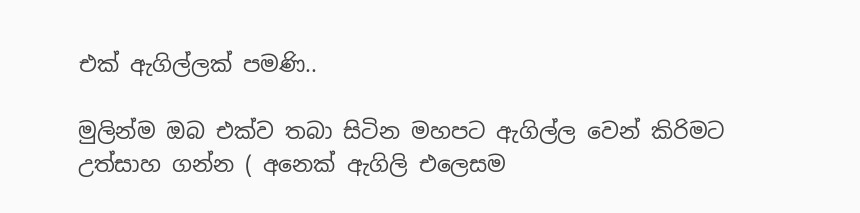එක් ඇගිල්ලක් පමණි..

මුලින්ම ඔබ එක්ව තබා සිටින මහපට ඇගිල්ල වෙන් කිරිමට උත්සාහ ගන්න ( අනෙක් ඇගිලි එලෙසම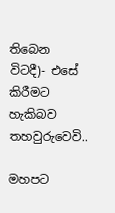තිබෙන විටදී)- එසේ කිරීමට හැකිබව තහවුරුවෙවි..

මහපට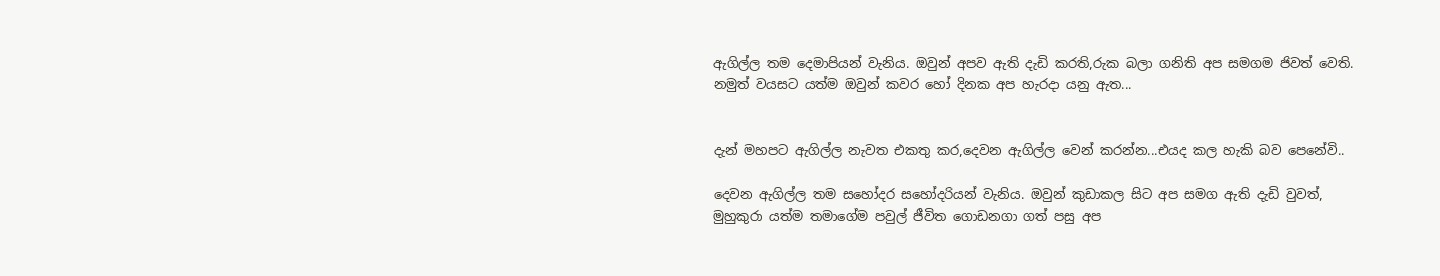ඇගිල්ල තම දෙමාපියන් වැනිය. ඔවුන් අපව ඇති දැඩි කරති,රුක බලා ගනිති අප සමගම ජිවත් වෙති. නමුත් වයසට යත්ම ඔවුන් කවර හෝ දිනක අප හැරදා යනු ඇත...


දැන් මහපට ඇගිල්ල නැවත එකතු කර,දෙවන ඇගිල්ල වෙන් කරන්න...එයද කල හැකි බව පෙනේවි..

දෙවන ඇගිල්ල තම සහෝදර සහෝදරියන් වැනිය. ඔවුන් කුඩාකල සිට අප සමග ඇති දැඩි වුවත්, මුහුකුරා යත්ම තමාගේම පවුල් ජීවිත ගොඩනගා ගත් පසු අප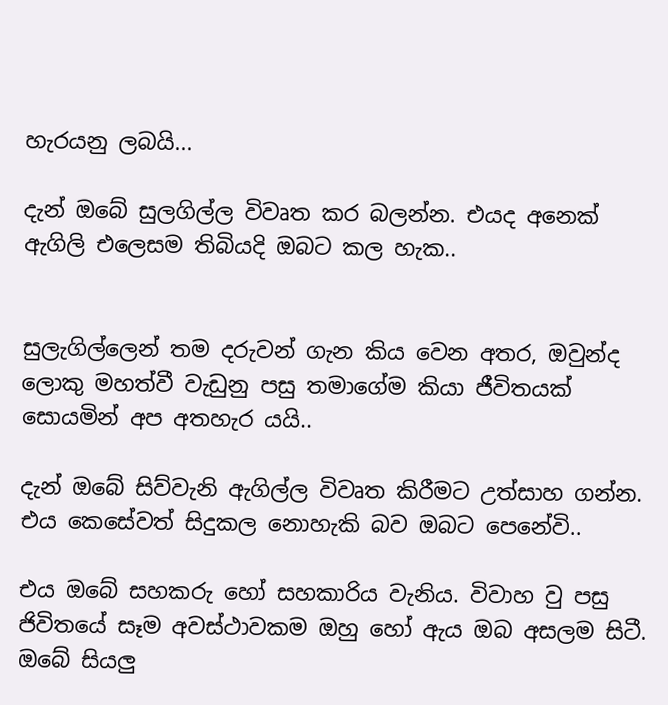හැරයනු ලබයි...

දැන් ඔබේ සුලගිල්ල විවෘත කර බලන්න. එයද අනෙක් ඇගිලි එලෙසම තිබියදි ඔබට කල හැක..


සුලැගිල්ලෙන් තම දරුවන් ගැන කිය වෙන අතර, ඔවුන්ද ලොකු මහත්වී වැඩුනු පසු තමාගේම කියා ජීවිතයක් සොයමින් අප අතහැර යයි..

දැන් ඔබේ සිව්වැනි ඇගිල්ල විවෘත කිරීමට උත්සාහ ගන්න. එය කෙසේවත් සිදුකල නොහැකි බව ඔබට පෙනේවි..

එය ඔබේ සහකරු හෝ සහකාරිය වැනිය. විවාහ වු පසු ජිවිතයේ සෑම අවස්ථාවකම ඔහු හෝ ඇය ඔබ අසලම සිටී. ඔබේ සියලු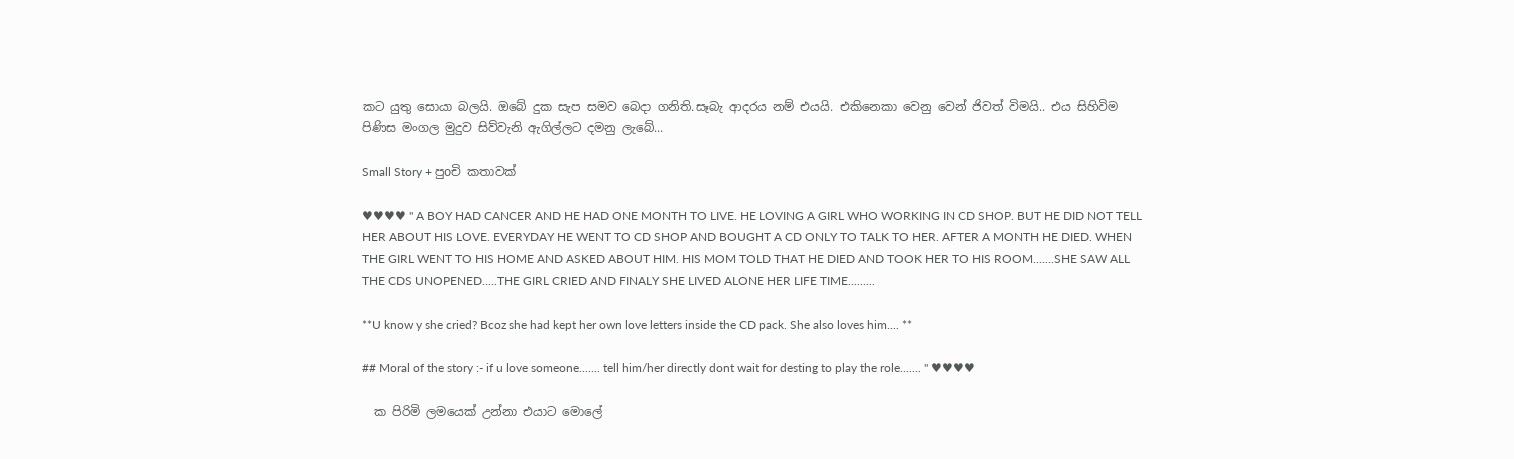කට යුතු සොයා බලයි. ඔබේ දුක සැප සමව බෙදා ගනිති.සෑබැ ආදරය නම් එයයි. එකිනෙකා වෙනු වෙන් ජිවත් විමයි.. එය සිහිවිම පිණිස මංගල මුදුව සිව්වැනි ඇගිල්ලට දමනු ලැබේ...

Small Story + පුoචි කතාවක්

♥♥♥♥ " A BOY HAD CANCER AND HE HAD ONE MONTH TO LIVE. HE LOVING A GIRL WHO WORKING IN CD SHOP. BUT HE DID NOT TELL HER ABOUT HIS LOVE. EVERYDAY HE WENT TO CD SHOP AND BOUGHT A CD ONLY TO TALK TO HER. AFTER A MONTH HE DIED. WHEN THE GIRL WENT TO HIS HOME AND ASKED ABOUT HIM. HIS MOM TOLD THAT HE DIED AND TOOK HER TO HIS ROOM.......SHE SAW ALL THE CDS UNOPENED.....THE GIRL CRIED AND FINALY SHE LIVED ALONE HER LIFE TIME.........

**U know y she cried? Bcoz she had kept her own love letters inside the CD pack. She also loves him.... **

## Moral of the story :- if u love someone....... tell him/her directly dont wait for desting to play the role....... " ♥♥♥♥

  ක පිරිමි ලමයෙක් උන්නා එයාට මොලේ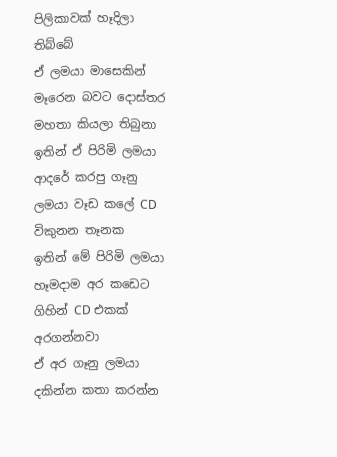පිලිකාවක් හෑදිලා තිබ්බේ
ඒ ලමයා මාසෙකින් මෑරෙන බවට දොස්තර මහතා කියලා තිබුනා
ඉතින් ඒ පිරිමි ලමයා ආදරේ කරපු ගෑනු ලමයා වෑඩ කලේ CD විකුනන තෑනක
ඉතින් මේ පිරිමි ලමයා හෑමදාම අර කඩෙට ගිහින් CD එකක් අරගන්නවා
ඒ අර ගෑනු ලමයා දකින්න කතා කරන්න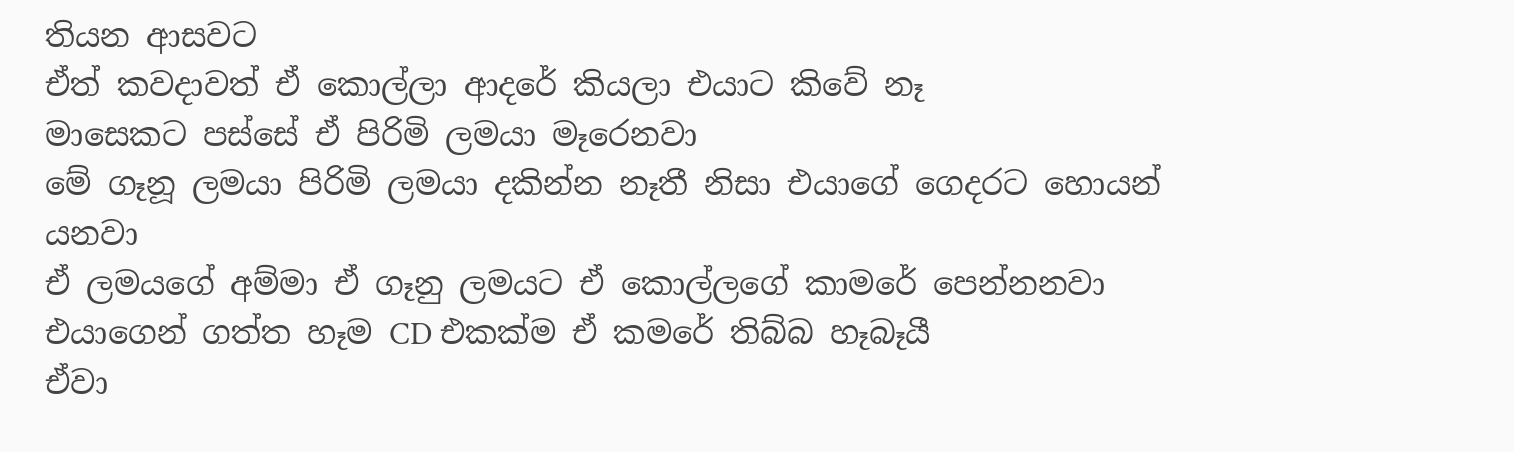තියන ආසවට
ඒත් කවදාවත් ඒ කොල්ලා ආදරේ කියලා එයාට කිවේ නෑ
මාසෙකට පස්සේ ඒ පිරිමි ලමයා මෑරෙනවා
මේ ගෑනූ ලමයා පිරිමි ලමයා දකින්න නෑතී නිසා එයාගේ ගෙදරට හොයන් යනවා
ඒ ලමයගේ අම්මා ඒ ගෑනු ලමයට ඒ කොල්ලගේ කාමරේ පෙන්නනවා
එයාගෙන් ගත්ත හෑම CD එකක්ම ඒ කමරේ තිබ්බ හෑබෑයී
ඒවා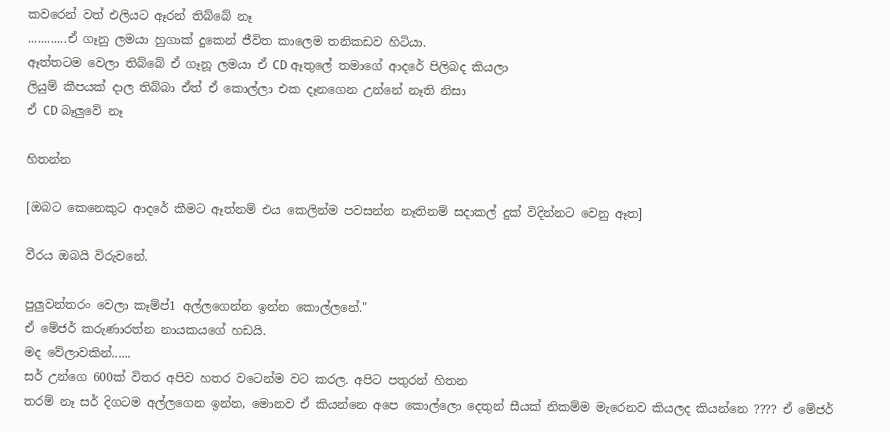කවරෙන් වත් එලියට ඈරන් තිබ්බේ නෑ
............ඒ ගෑනු ලමයා හුගාක් දුකෙන් ජීවිත කාලෙම තනිකඩව හිටියා.
ඈත්තටම වෙලා තිබ්බේ ඒ ගෑනූ ලමයා ඒ CD ඈතුලේ තමාගේ ආදරේ පිලිබද කියලා
ලියුම් කීපයක් දාල තිබ්බා ඒත් ඒ කොල්ලා එක දෑනගෙන උන්නේ නෑති නිසා
ඒ CD බෑලුවේ නෑ

හිතන්න

[ඔබට කෙනෙකුට ආදරේ කීමට ඈත්නම් එය කෙලින්ම පවසන්න නෑතිනම් සදාකල් දුක් විදින්නට වෙනු ඈත]

වීරය ඔබයි විරුවනේ.

පුලුවන්තරං වෙලා කෑම්ප්1 අල්ලගෙන්න ඉන්න කොල්ලනේ."
ඒ මේජර් කරුණාරත්න නායකයගේ හඩයි.
මද වේලාවකින්......
සර් උන්ගෙ 600ක් විතර අපිව හතර වටෙන්ම වට කරල. අපිට පතුරන් හිතන
තරම් නෑ සර් දිගටම අල්ලගෙන ඉන්න, මොනව ඒ කියන්නෙ අපෙ කොල්ලො දෙතුන් සීයක් නිකම්ම මැරෙනව කියලද කියන්නෙ ???? ඒ මේජර්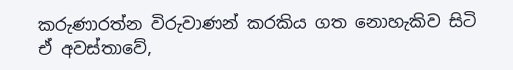කරුණාරත්න විරුවාණන් කරකිය ගත නොහැකිව සිටි ඒ අවස්තාවේ,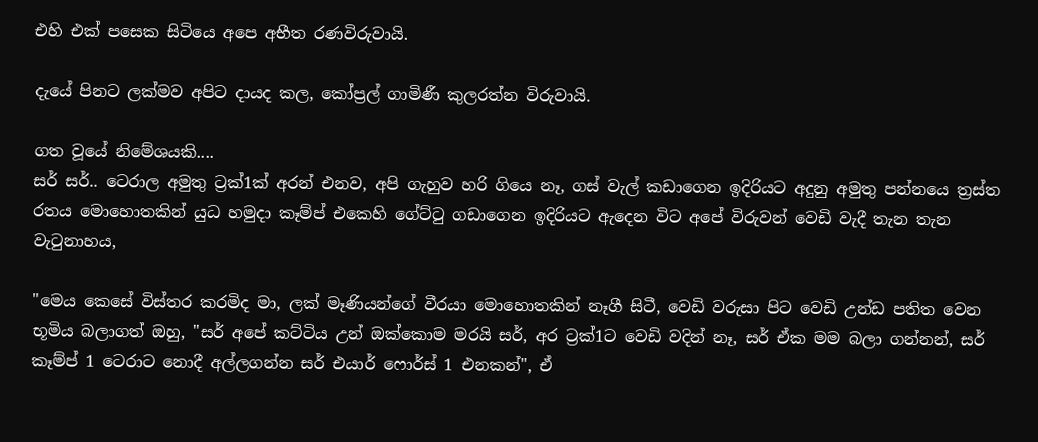එහි එක් පසෙක සිටියෙ අපෙ අභීත රණවිරුවායි.

දැයේ පිනට ලක්මව අපිට දායද කල, කෝප්‍රල් ගාමිණී කුලරත්න විරුවායි.

ගත වූයේ නිමේශයකි....
සර් සර්.. ටෙරාල අමුතු ට්‍රක්1ක් අරන් එනව, අපි ගැහුව හරි ගියෙ නෑ, ගස් වැල් කඩාගෙන ඉදිරියට අදුනු අමුතු පන්නයෙ ත්‍රස්ත රතය මොහොතකින් යුධ හමුදා කෑම්ප් එකෙහි ගේට්ටු ගඩාගෙන ඉදිරියට ඇදෙන විට අපේ විරුවන් වෙඩි වැදී තැන තැන වැටුනාහය,

"මෙය කෙසේ විස්තර කරමිද මා, ලක් මෑණියන්ගේ වීරයා මොහොතකින් නෑගී සිටී, වෙඩි වරුසා පිට වෙඩි උන්ඩ පතිත වෙන භූමිය බලාගත් ඔහු, "සර් අපේ කට්ටිය උන් ඔක්කොම මරයි සර්, අර ට්‍රක්1ට වෙඩි වදින් නෑ, සර් ඒක මම බලා ගන්නන්, සර් කෑම්ප් 1 ටෙරාට නොදී අල්ලගන්න සර් එයාර් ෆොර්ස් 1 එනකන්", ඒ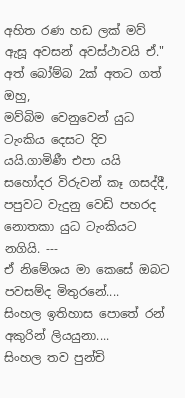අහිත රණ හඩ ලක් මව් ඇසූ අවසන් අවස්ථාවයි ඒ." අත් බෝම්බ 2ක් අතට ගත් ඔහු,
මව්බිම වෙනුවෙන් යුධ ටැංකිය දෙසට දිව යයි.ගාමිණී එපා යයි සහෝදර විරුවන් කෑ ගසද්දී, පපුවට වැදුනු වෙඩි පහරද නොතකා යුධ ටැංකියට නගියි. ---
ඒ නිමේශය මා කෙසේ ඔබට පවසම්ද මිතුරනේ....
සිංහල ඉතිහාස පොතේ රන් අකුරින් ලියයුනා....
සිංහල තව පුන්චි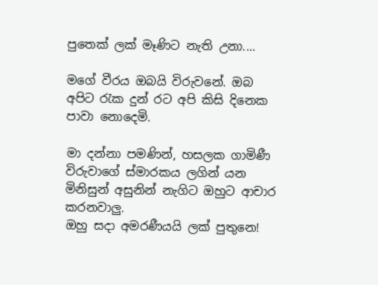පුතෙක් ලක් මෑණිට නැති උනා....

මගේ වීරය ඔබයි විරුවනේ. ඔබ අපිට රැක දුන් රට අපි කිසි දිනෙක පාවා නොදෙමි.

මා දන්නා පමණින්, හසලක ගාමිණී විරුවාගේ ස්මාරකය ලගින් යන මිනිසුන් අසුනින් නැගිට ඔහුට ආචාර කරනවාලු.
ඔහු සදා අමරණීයයි ලක් පුතුනෙ!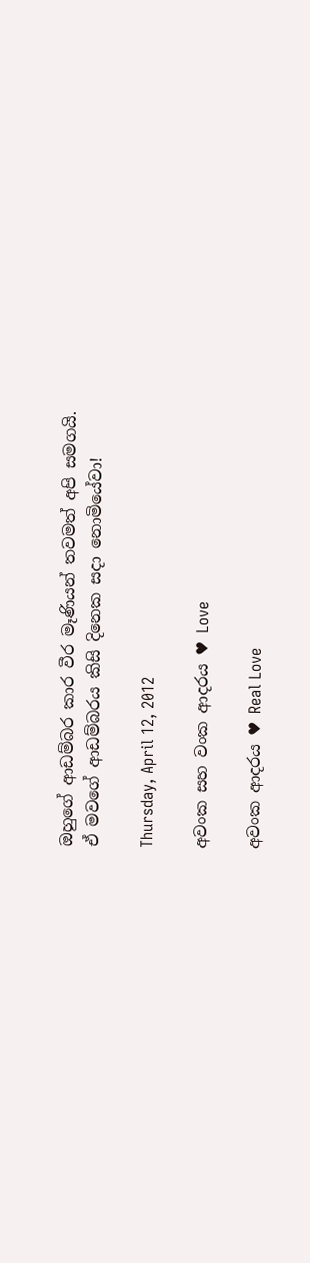ඔහුගේ ආඩම්බර කාර වීර මෑණියන් තවමත් අපි සමගයි.
ඒ මවගේ ආඩම්බරය කිසි දිනෙක සදා නොමියේවා!

Thursday, April 12, 2012

අවංක සහ වංක ආදරය ♥ Love

අවංක ආදරය ♥ Real Love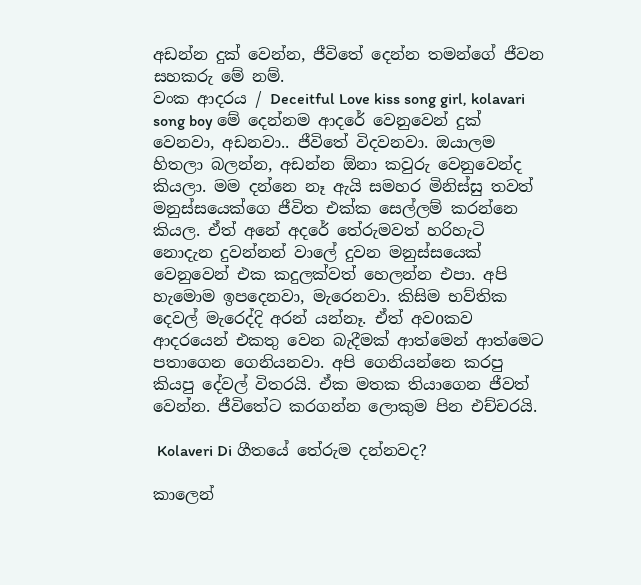අඩන්න දුක් වෙන්න, ජීවිතේ දෙන්න තමන්ගේ ජීවන සහකරු මේ නම්.
වංක ආදරය / Deceitful Love kiss song girl, kolavari song boy මේ දෙන්නම ආදරේ වෙනුවෙන් දුක් වෙනවා, අඩනවා.. ජීවිතේ විදවනවා. ඔයාලම හිතලා බලන්න, අඩන්න ඕනා කවුරු වෙනුවෙන්ද කියලා. මම දන්නෙ නෑ ඇයි සමහර මිනිස්සු තවත් මනුස්සයෙක්ගෙ ජීවිත එක්ක සෙල්ලම් කරන්නෙ කියල. ඒත් අනේ අදරේ තේරුමවත් හරිහැටි නොදැන දුවන්නන් වාලේ දුවන මනුස්සයෙක් වෙනුවෙන් එක කදුලක්වත් හෙලන්න එපා. අපි හැමොම ඉපදෙනවා, මැරෙනවා. කිසිම භව්තික දෙවල් මැරෙද්දි අරන් යන්නෑ. ඒත් අවoකව ආදරයෙන් එකතු වෙන බැදීමක් ආත්මෙන් ආත්මෙට පතාගෙන ගෙනියනවා. අපි ගෙනියන්නෙ කරපු කියපු දේවල් විතරයි. ඒක මතක තියාගෙන ජීවත් වෙන්න. ජීවිතේට කරගන්න ලොකුම පින එච්චරයි.

 Kolaveri Di ගීතයේ තේරුම දන්නවද?

කාලෙන්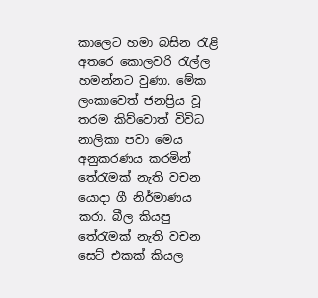කාලෙ‍ට හමා බසින රැළි අතරෙ කොලවරි රැල්ල හමන්නට වුණා. මේක ලංකාවෙත් ජනප්‍රිය වූ තරම කිව්වොත් විවිධ නාලිකා පවා මෙය අනුකරණය කරමින් තේරැමක් නැති වචන යොදා ගී නිර්මාණය කරා. බීල කියපු තේරැමක් නැති වචන සෙට් එකක් කියල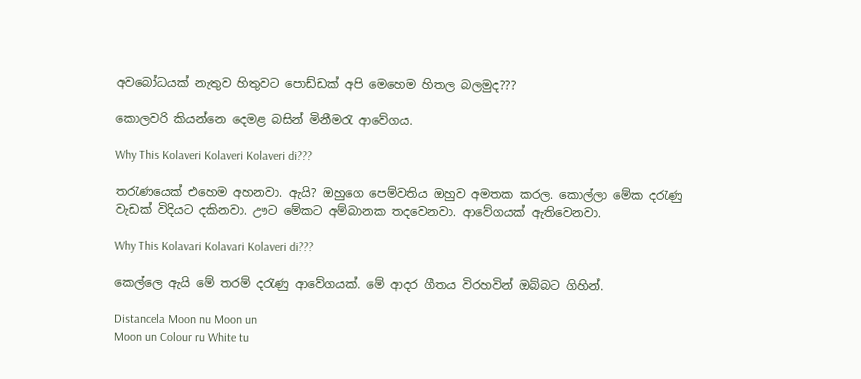අවබෝධයක් නැතුව හිතුවට පොඩ්ඩක් අපි මෙහෙම හිතල බලමුද???

කොලවරි කියන්නෙ දෙමළ බසින් මිනීමරැ ආවේගය.

Why This Kolaveri Kolaveri Kolaveri di???

තරැණයෙක් එහෙම අහනවා. ඇයි? ඔහුගෙ පෙම්වතිය ඔහුව අමතක කරල. කොල්ලා මේක දරැණු වැඩක් විදියට දකිනවා. ඌට මේකට අම්බානක තදවෙනවා. ආවේගයක් ඇතිවෙනවා.

Why This Kolavari Kolavari Kolaveri di???

කෙල්ලෙ ඇයි මේ තරම් දරැණු ආවේගයක්. මේ ආදර ගීතය විරහවින් ඔබ්බට ගිහින්.

Distancela Moon nu Moon un
Moon un Colour ru White tu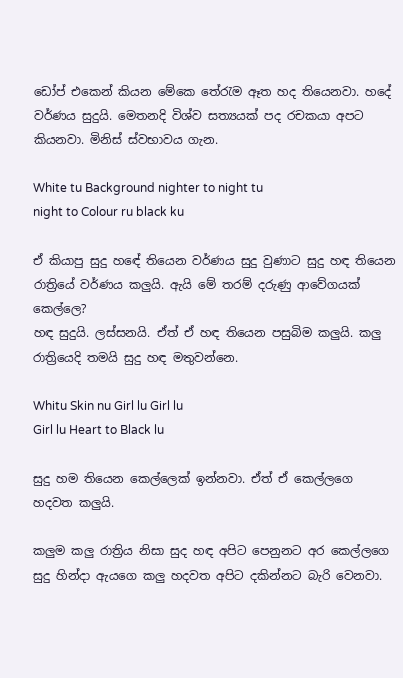ඩෝප් එකෙන් කියන මේකෙ තේරැම ඈත හද තියෙනවා. හදේ වර්ණය සුදුයි. මෙතනදි විශ්ව සත්‍යයක් පද රචකයා අපට කියනවා. මිනිස් ස්වභාවය ගැන.

White tu Background nighter to night tu
night to Colour ru black ku

ඒ කියාපු සුදු හඳේ තියෙන වර්ණය සුදු වුණාට සුදු හඳ තියෙන රාත්‍රියේ වර්ණය කලුයි. ඇයි මේ තරම් දරුණු ආවේගයක් කෙල්ලෙ?
හඳ සුදුයි. ලස්සනයි. ඒත් ඒ හඳ තියෙන පසුබිම කලුයි. කලු රාත්‍රියෙදි තමයි සුදු හඳ මතුවන්නෙ.

Whitu Skin nu Girl lu Girl lu
Girl lu Heart to Black lu

සුදු හම තියෙන කෙල්ලෙක් ඉන්නවා. ඒත් ඒ කෙල්ලගෙ හදවත කලුයි.

කලුම කලු රාත්‍රිය නිසා සුද හඳ අපිට පෙනුනට අර කෙල්ලගෙ සුදු හින්දා ඇයගෙ කලු හදවත අපිට දකින්නට බැරි වෙනවා.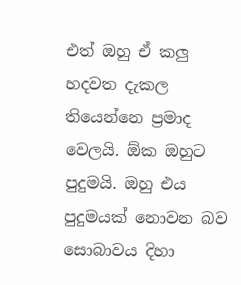එත් ඔහු ඒ කලු හදවත දැකල තියෙන්නෙ ප්‍රමාද වෙලයි. ඕක ඔහුට පුදුමයි. ඔහු එය පුදුමයක් නොවන බව සොබාවය දිහා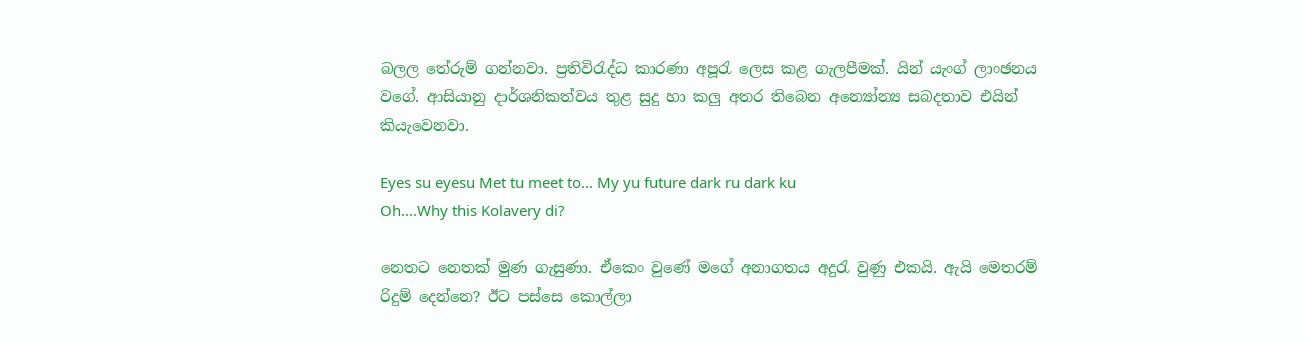බලල තේරුම් ගන්නවා. ප්‍රතිවිරැද්ධ කාරණා අපූරැ ලෙස කළ ගැලපීමක්. යින් යැංග් ලාංඡනය වගේ. ආසියානු දාර්ශනිකත්වය තුළ සුදු හා කලු අතර තිබෙන අන්‍යෝන්‍ය සබදතාව එයින් කියැවෙනවා.

Eyes su eyesu Met tu meet to... My yu future dark ru dark ku
Oh....Why this Kolavery di?

නෙතට නෙතක් මුණ ගැසුණා. ඒකෙං වුණේ මගේ අනාගතය අදුරැ වුණු එකයි. ඇයි මෙතරම් රිදුම් දෙන්නෙ? ඊට පස්සෙ කොල්ලා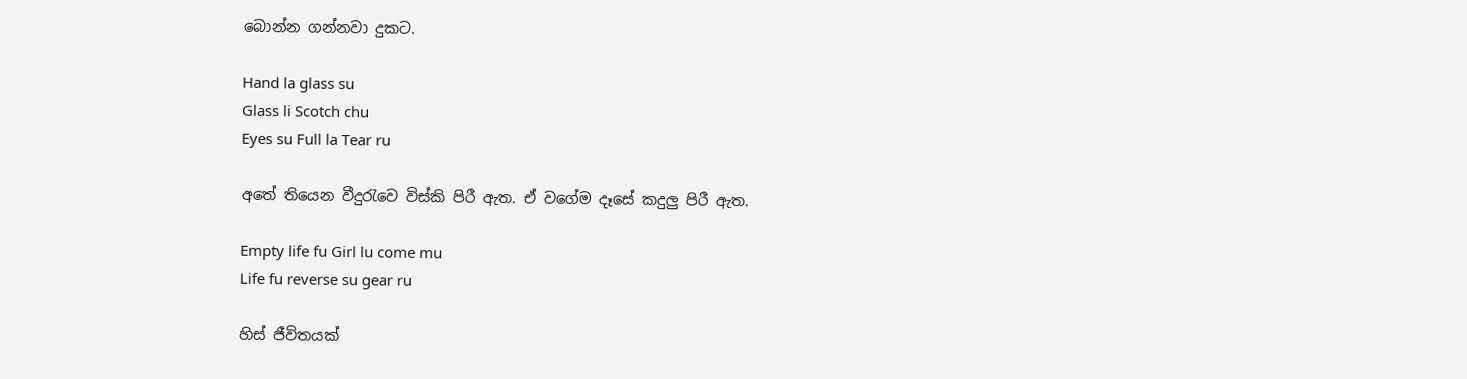බොන්න ගන්නවා දුකට.

Hand la glass su
Glass li Scotch chu
Eyes su Full la Tear ru

අතේ තියෙන වීදුරැවෙ විස්කි පිරී ඇත. ඒ වගේම දෑසේ කදුලු පිරී ඇත.

Empty life fu Girl lu come mu
Life fu reverse su gear ru

හිස් ජීවිතයක්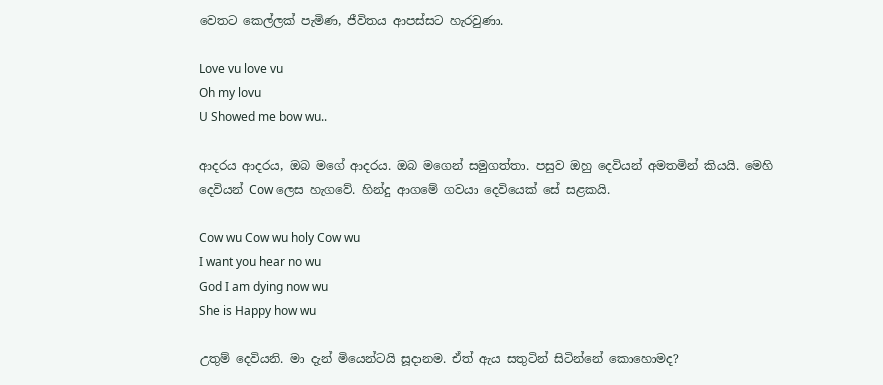වෙතට කෙල්ලක් පැමිණ, ජීවිතය ආපස්සට හැරවුණා.

Love vu love vu
Oh my lovu
U Showed me bow wu..

ආදරය ආදරය, ඔබ මගේ ආදරය. ඔබ මගෙන් සමුගත්තා. පසුව ඔහු දෙවියන් අමතමින් කියයි. මෙහි දෙවියන් Cow ලෙස හැගවේ. හින්දු ආගමේ ගවයා දෙවියෙක් සේ සළකයි.

Cow wu Cow wu holy Cow wu
I want you hear no wu
God I am dying now wu
She is Happy how wu

උතුම් දෙවියනි. මා දැන් මියෙන්ටයි සූදානම. ඒත් ඇය සතුටින් සිටින්නේ කොහොමද?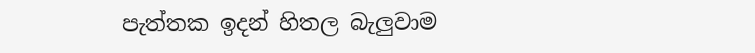පැත්තක ඉදන් හිතල බැලුවාම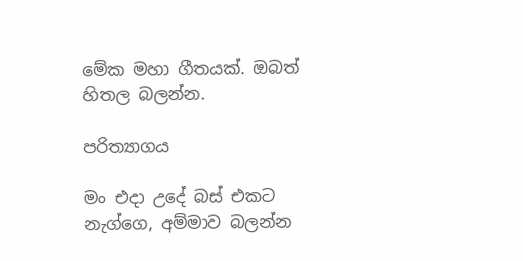මේක මහා ගීතයක්. ඔබත් හිතල බලන්න.

පරිත්‍යාගය

මං එදා උදේ බස් එකට නැග්ගෙ, අම්මාව බලන්න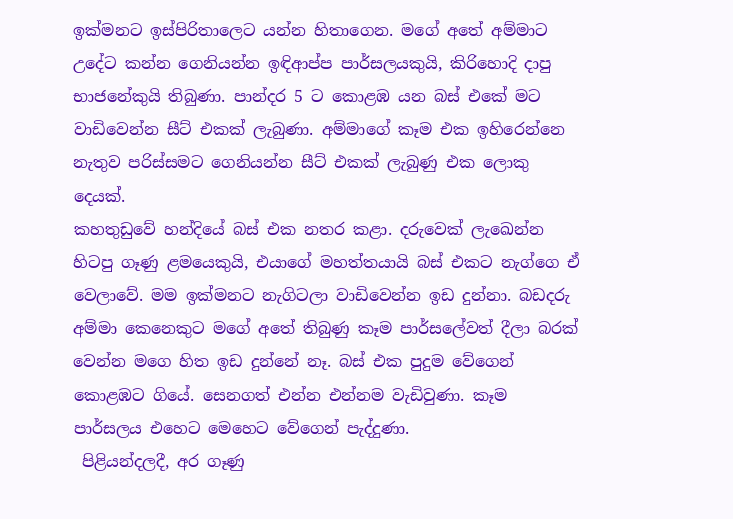ඉක්මනට ඉස්පිරිතාලෙට යන්න හිතාගෙන. මගේ අතේ අම්මාට උදේට කන්න ගෙනියන්න ඉඳිආප්ප පාර්සලයකුයි, කිරිහොදි දාපු භාජනේකුයි තිබුණා. පාන්දර 5 ට කොළඹ යන බස් එකේ මට වාඩිවෙන්න සීට් එකක් ලැබුණා. අම්මාගේ කෑම එක ඉහිරෙන්නෙ නැතුව පරිස්සමට ගෙනියන්න සීට් එකක් ලැබුණු එක ලොකු දෙයක්.
කහතුඩුවේ හන්දියේ බස් එක නතර කළා. දරුවෙක් ලැඛෙන්න හිටපු ගෑණු ළමයෙකුයි, එයාගේ මහත්තයායි බස් එකට නැග්ගෙ ඒ වෙලාවේ. මම ඉක්මනට නැගිටලා වාඩිවෙන්න ඉඩ දුන්නා. බඩදරු අම්මා කෙනෙකුට මගේ අතේ තිබුණු කෑම පාර්සලේවත් දීලා බරක් වෙන්න මගෙ හිත ඉඩ දුන්නේ නෑ. බස් එක පුදුම වේගෙන් කොළඹට ගියේ. සෙනගත් එන්න එන්නම වැඩිවුණා. කෑම පාර්සලය එහෙට මෙහෙට වේගෙන් පැද්දුණා.
 පිළියන්දලදී, අර ගෑණු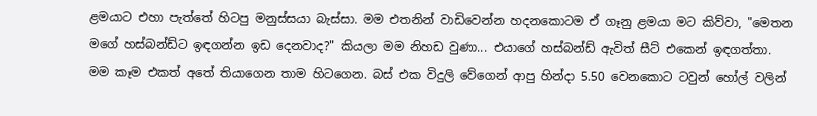ළමයාට එහා පැත්තේ හිටපු මනුස්සයා බැස්සා. මම එතනින් වාඩිවෙන්න හදනකොටම ඒ ගෑනු ළමයා මට කිව්වා, "මෙතන මගේ හස්බන්ඩ්ට ඉඳගන්න ඉඩ දෙනවාද?" කියලා මම නිහඩ වුණා... එයාගේ හස්බන්ඩ් ඇවිත් සීට් එකෙන් ඉඳගත්තා. මම කෑම එකත් අතේ තියාගෙන තාම හිටගෙන. බස් එක විදුලි වේගෙන් ආපු හින්දා 5.50 වෙනකොට ටවුන් හෝල් වලින්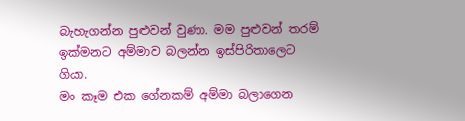බැහැගන්න පුළුවන් වුණා. මම පුළුවන් තරම් ඉක්මනට අම්මාව බලන්න ඉස්පිරිතාලෙට ගියා.
මං කෑම එක ගේනකම් අම්මා බලාගෙන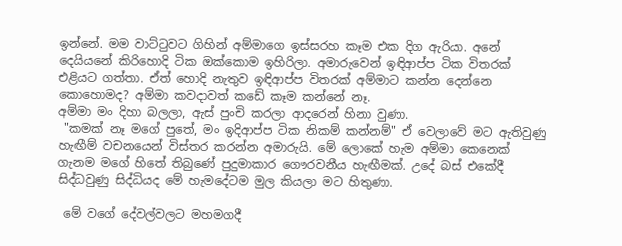ඉන්නේ. මම වාට්ටුවට ගිහින් අම්මාගෙ ඉස්සරහ කෑම එක දිග ඇරියා. අනේ දෙයියනේ කිරිහොදි ටික ඔක්කොම ඉහිරිලා. අමාරුවෙන් ඉඳිආප්ප ටික විතරක් එළියට ගත්තා. ඒත් හොදි නැතුව ඉඳිආප්ප විතරක් අම්මාට කන්න දෙන්නෙ කොහොමද? අම්මා කවදාවත් කඩේ කෑම කන්නේ නෑ.
අම්මා මං දිහා බලලා, ඇස් පුංචි කරලා ආදරෙන් හිනා වුණා.
 "කමක් නෑ මගේ පුතේ, මං ඉදිආප්ප ටික නිකම් කන්නම්" ඒ වෙලාවේ මට ඇතිවුණු හැඟීම් වචනයෙන් විස්තර කරන්න අමාරුයි. මේ ලොකේ හැම අම්මා කෙනෙක් ගැනම මගේ හිතේ තිබුණේ පුදුමාකාර ගෞරවනීය හැඟීමක්. උදේ බස් එකේදී සිද්ධවුණු සිද්ධියද මේ හැමදේටම මුල කියලා මට හිතුණා.

 මේ වගේ දේවල්වලට මහමගදී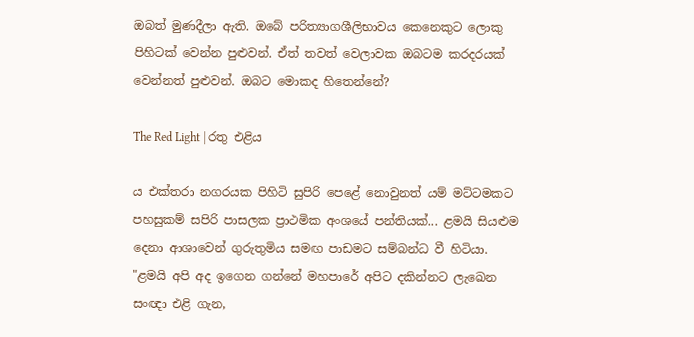ඔබත් මුණදීලා ඇති. ඔබේ පරිත්‍යාගශීලිභාවය කෙනෙකුට ලොකු පිහිටක් වෙන්න පුළුවන්. ඒත් තවත් වෙලාවක ඔබටම කරදරයක් වෙන්නත් පුළුවන්. ඔබට මොකද හිතෙන්නේ?

The Red Light | රතු එළිය

ය එක්තරා නගරයක පිහිටි සුපිරි පෙළේ නොවුනත් යම් මට්ටමකට පහසුකම් සපිරි පාසලක ප්‍රාථමික අංශයේ පන්තියක්... ළමයි සියළුම දෙනා ආශාවෙන් ගුරුතුමිය සමඟ පාඩමට සම්බන්ධ වී හිටියා.
"ළමයි අපි අද ඉගෙන ගන්නේ මහපාරේ අපිට දකින්නට ලැඛෙන සංඥා එළි ගැන,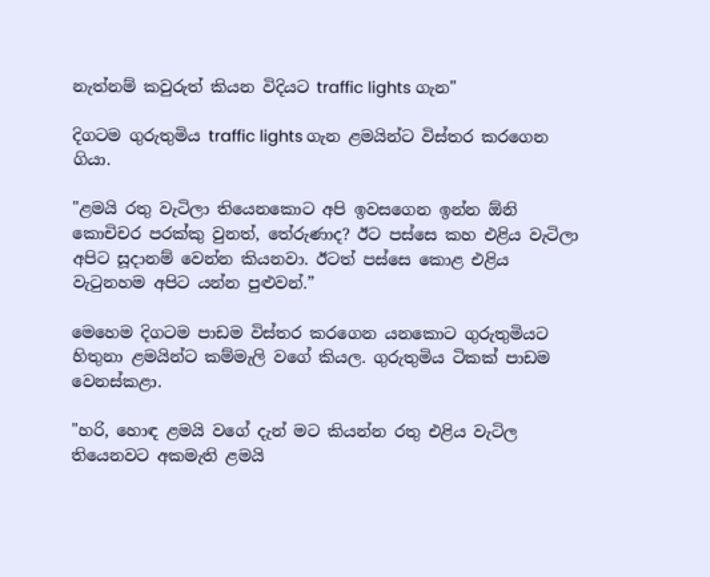නැත්නම් කවුරුත් කියන විදියට traffic lights ගැන"

දිගටම ගුරුතුමිය traffic lights ගැන ළමයින්ට විස්තර කරගෙන ගියා.

"ළමයි රතු වැටිලා තියෙනකොට අපි ඉවසගෙන ඉන්න ඕනි කොචිචර පරක්කු වුනත්, තේරුණාද? ඊට පස්සෙ කහ එළිය වැටිලා අපිට සූදානම් වෙන්න කියනවා. ඊටත් පස්සෙ කොළ එළිය වැටුනහම අපිට යන්න පුළුවන්.”

මෙහෙම දිගටම පාඩම විස්තර කරගෙන යනකොට ගුරුතුමියට හිතුනා ළමයින්ට කම්මැලි වගේ කියල. ගුරුතුමිය ටිකක් පාඩම වෙනස්කළා.

"හරි, හොඳ ළමයි වගේ දැන් මට කියන්න රතු එළිය වැටිල තියෙනවට අකමැති ළමයි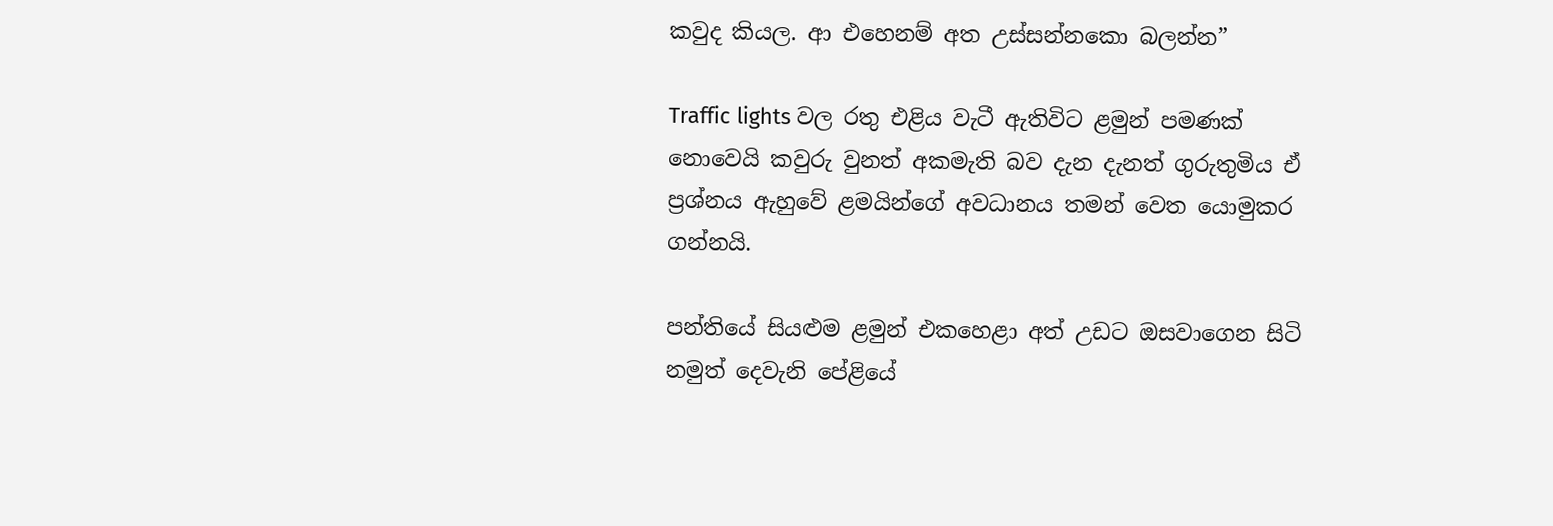කවුද කියල. ආ එහෙනම් අත උස්සන්නකො බලන්න”

Traffic lights වල රතු එළිය වැටී ඇතිවිට ළමුන් පමණක් නොවෙයි කවුරු වුනත් අකමැති බව දැන දැනත් ගුරුතුමිය ඒ ප්‍රශ්නය ඇහුවේ ළමයින්ගේ අවධානය තමන් වෙත යොමුකර ගන්නයි.

පන්තියේ සියළුම ළමුන් එකහෙළා අත් උඩට ඔසවාගෙන සිටි නමුත් දෙවැනි පේළියේ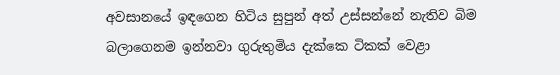අවසානයේ ඉඳගෙන හිටිය සුපුන් අත් උස්සන්නේ නැතිව බිම බලාගෙනම ඉන්නවා ගුරුතුමිය දැක්කෙ ටිකක් වෙළා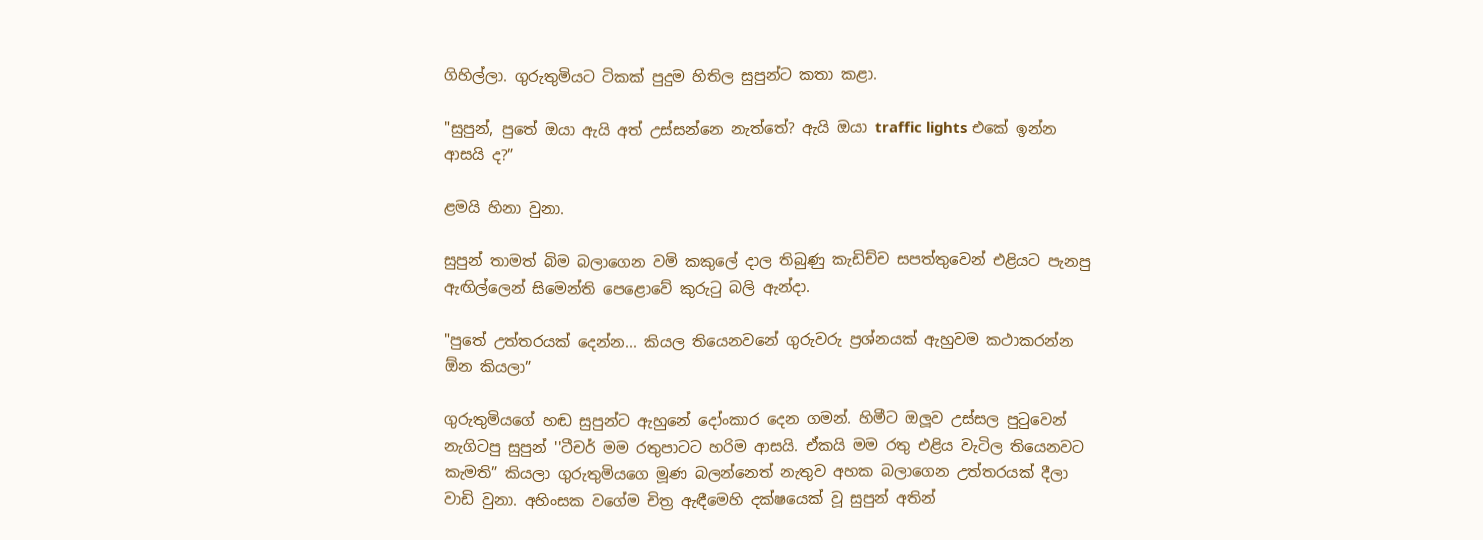ගිහිල්ලා. ගුරුතුමියට ටිකක් පුදුම හිතිල සුපුන්ට කතා කළා.

"සුපුන්, පුතේ ඔයා ඇයි අත් උස්සන්නෙ නැත්තේ? ඇයි ඔයා traffic lights එකේ ඉන්න ආසයි ද?”

ළමයි හිනා වුනා.

සුපුන් තාමත් බිම බලාගෙන වමි කකුලේ දාල තිබුණු කැඩිච්ච සපත්තුවෙන් එළියට පැනපු ඇඟිල්ලෙන් සිමෙන්ති පෙළොවේ කුරුටු බලි ඇන්දා.

"පුතේ උත්තරයක් දෙන්න... කියල තියෙනවනේ ගුරුවරු ප්‍රශ්නයක් ඇහුවම කථාකරන්න ඕන කියලා”

ගුරුතුමියගේ හඬ සුපුන්ට ඇහුනේ දෝංකාර දෙන ගමන්. හිමීට ඔලූව උස්සල පුටුවෙන් නැගිටපු සුපුන් ''ටීචර් මම රතුපාටට හරිම ආසයි. ඒකයි මම රතු එළිය වැටිල තියෙනවට කැමති” කියලා ගුරුතුමියගෙ මූණ බලන්නෙත් නැතුව අහක බලාගෙන උත්තරයක් දීලා වාඩි වුනා. අහිංසක වගේම චිත්‍ර ඇඳීමෙහි දක්ෂයෙක් වූ සුපුන් අතින්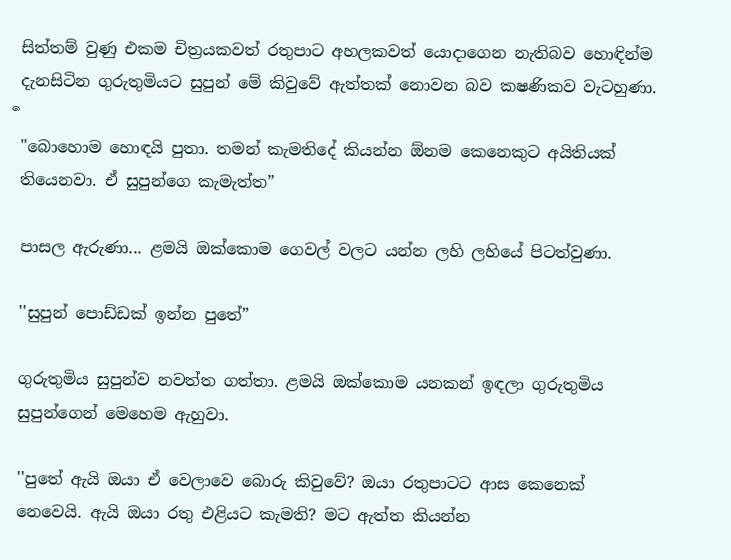සිත්තම් වුණු එකම චිත්‍රයකවත් රතුපාට අහලකවත් යොදාගෙන නැතිබව හොඳින්ම දැනසිටින ගුරුතුමියට සුපුන් මේ කිවුවේ ඇත්තක් නොවන බව ක‍ෂණිකව වැටහුණා.
ර්‍
"බොහොම හොඳයි පුතා. තමන් කැමතිදේ කියන්න ඕනම කෙනෙකුට අයිතියක් තියෙනවා. ඒ සුපුන්ගෙ කැමැත්ත”

පාසල ඇරුණා... ළමයි ඔක්කොම ගෙවල් වලට යන්න ලහි ලහියේ පිටත්වුණා.

''සුපුන් පොඩ්ඩක් ඉන්න පුතේ”

ගුරුතුමිය සුපුන්ව නවත්ත ගත්තා. ළමයි ඔක්කොම යනකන් ඉඳලා ගුරුතුමිය සුපුන්ගෙන් මෙහෙම ඇහුවා.

''පුතේ ඇයි ඔයා ඒ වෙලාවෙ බොරු කිවුවේ? ඔයා රතුපාටට ආස කෙනෙක් නෙවෙයි. ඇයි ඔයා රතු එළියට කැමති? මට ඇත්ත කියන්න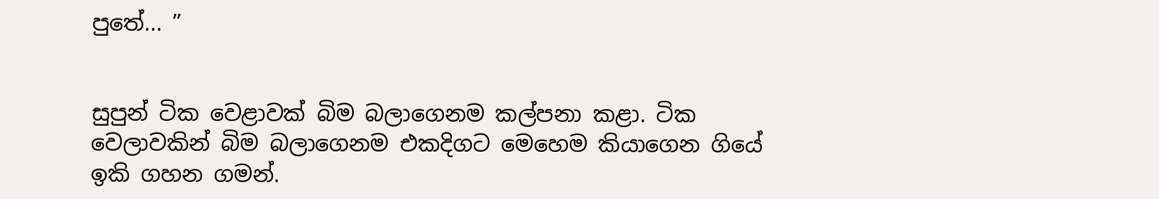පුතේ... ”


සුපුන් ටික වෙළාවක් බිම බලාගෙනම කල්පනා කළා. ටික වෙලාවකින් බිම බලාගෙනම එකදිගට මෙහෙම කියාගෙන ගියේ ඉකි ගහන ගමන්.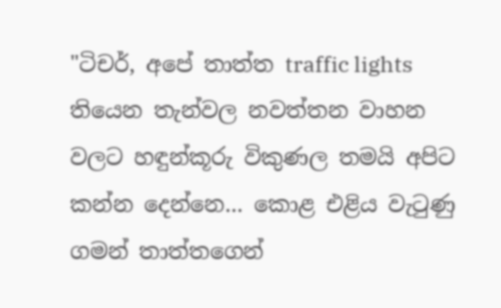"ටිචර්, අපේ තාත්ත traffic lights තියෙන තැන්වල නවත්තන වාහන වලට හඳුන්කූරු විකුණල තමයි අපිට කන්න දෙන්නෙ... කොළ එළිය වැටුණු ගමන් තාත්තගෙන්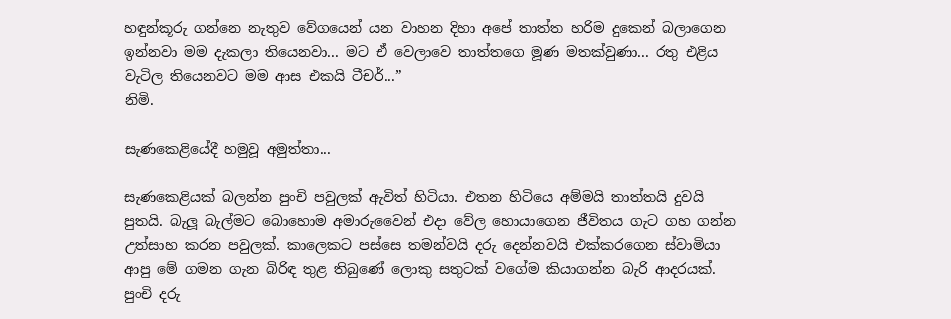හඳුන්කූරු ගන්නෙ නැතුව වේගයෙන් යන වාහන දිහා අපේ තාත්ත හරිම දුකෙන් බලාගෙන ඉන්නවා මම දැකලා තියෙනවා... මට ඒ වෙලාවෙ තාත්තගෙ මූණ මතක්වුණා... රතු එළිය වැටිල තියෙනවට මම ආස එකයි ටීචර්...”
නිමි.

සැණකෙළියේදී හමුවූ අමුත්තා...

සැණකෙළියක් බලන්න පුංචි පවුලක් ඇවිත් හිටියා. එතන හිටියෙ අම්මයි තාත්තයි දුවයි පුතයි. බැලූ බැල්මට බොහොම අමාරුවෛන් එදා වේල හොයාගෙන ජීවිතය ගැට ගහ ගන්න උත්සාහ කරන පවුලක්. කාලෙකට පස්සෙ තමන්වයි දරු දෙන්නවයි එක්කරගෙන ස්වාමියා ආපු මේ ගමන ගැන බිරිඳ තුළ තිබුණේ ලොකු සතුටක් වගේම කියාගන්න බැරි ආදරයක්. පුංචි දරු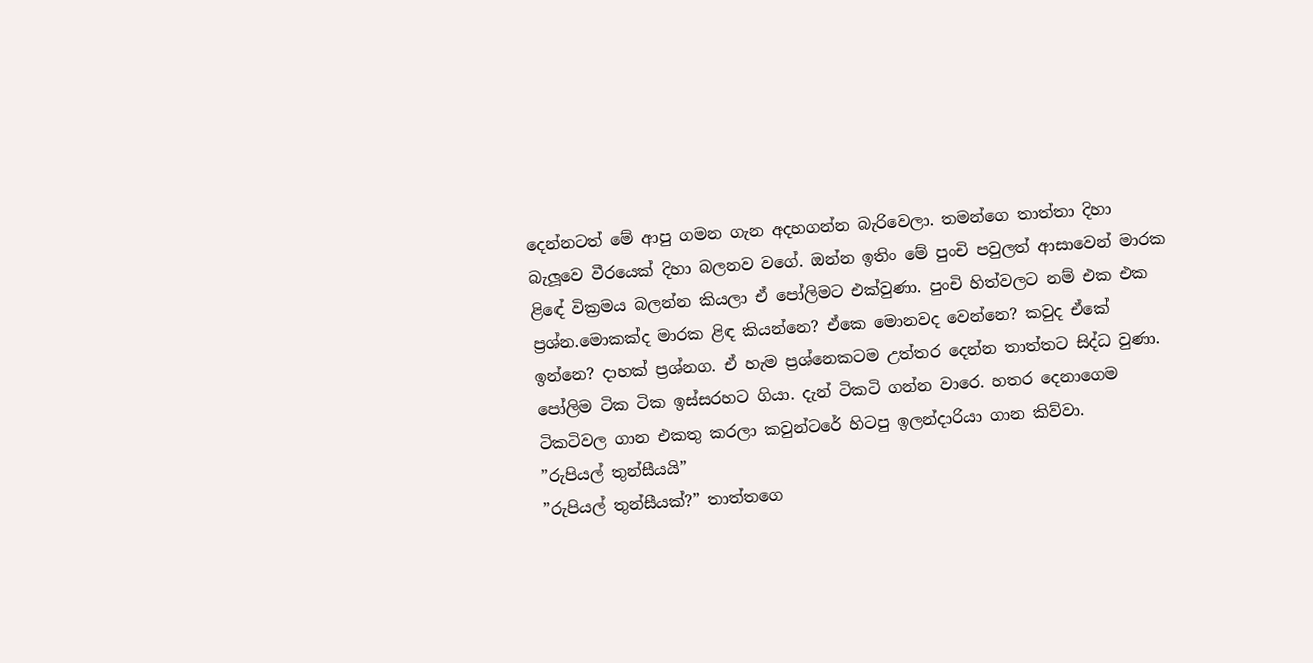දෙන්නටත් මේ ආපු ගමන ගැන අදහගන්න බැරිවෙලා. තමන්ගෙ තාත්තා දිහා බැලූවෙ වීරයෙක් දිහා බලනව වගේ. ඔන්න ඉතිං මේ පුංචි පවුලත් ආසාවෙන් මාරක ළිඳේ වික්‍රමය බලන්න කියලා ඒ පෝලිමට එක්වුණා. පුංචි හිත්වලට නම් එක එක ප්‍රශ්න.මොකක්ද මාරක ළිඳ කියන්නෙ? ඒකෙ මොනවද වෙන්නෙ? කවුද ඒකේ ඉන්නෙ? දාහක් ප්‍රශ්නග. ඒ හැම ප්‍රශ්නෙකටම උත්තර දෙන්න තාත්තට සිද්ධ වුණා. පෝලිම ටික ටික ඉස්සරහට ගියා. දැන් ටිකටි ගන්න වාරෙ. හතර දෙනාගෙම ටිකටිවල ගාන එකතු කරලා කවුන්ටරේ හිටපු ඉලන්දාරියා ගාන කිව්වා.
”රුපියල් තුන්සීයයි”
”රුපියල් තුන්සීයක්?” තාත්තගෙ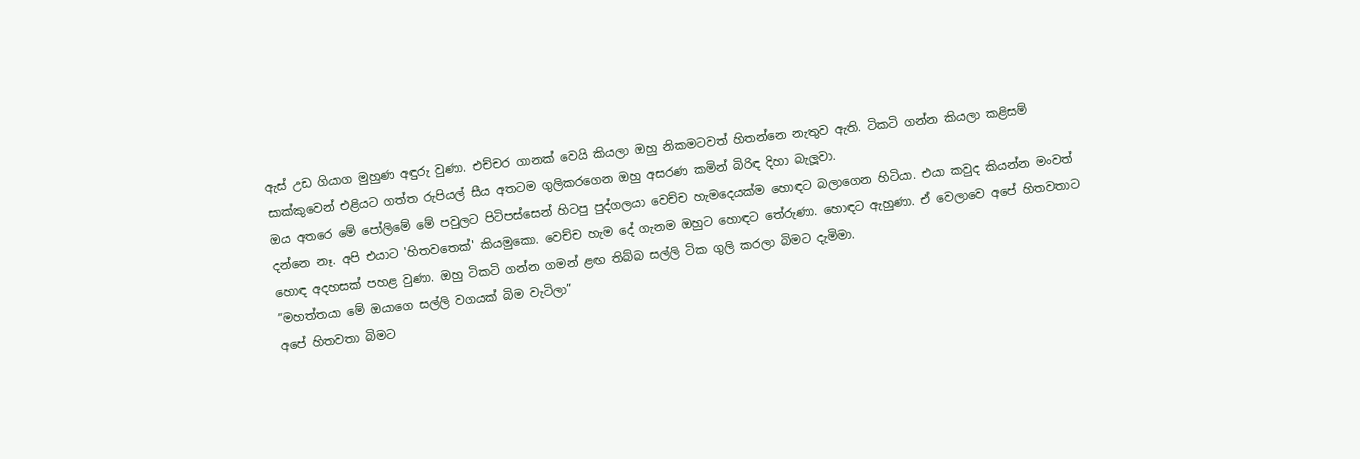ඇස් උඩ ගියාග මුහුණ අඳුරු වුණා. එච්චර ගානක් වෙයි කියලා ඔහු නිකමටවත් හිතන්නෙ නැතුව ඇති. ටිකටි ගන්න කියලා කළිසම් සාක්කුවෙන් එළියට ගත්ත රුපියල් සීය අතටම ගුලිකරගෙන ඔහු අසරණ කමින් බිරිඳ දිහා බැලූවා.
ඔය අතරෙ මේ පෝලිමේ මේ පවුලට පිටිපස්සෙන් හිටපු පුද්ගලයා වෙච්ච හැමදෙයක්ම හොඳට බලාගෙන හිටියා. එයා කවුද කියන්න මංවත් දන්නෙ නෑ. අපි එයාට 'හිතවතෙක්' කියමුකො. වෙච්ච හැම දේ ගැනම ඔහුට හොඳට තේරුණා. හොඳට ඇහුණා. ඒ වෙලාවෙ අපේ හිතවතාට හොඳ අදහසක් පහළ වුණා. ඔහු ටිකටි ගන්න ගමන් ළඟ තිබ්බ සල්ලි ටික ගුලි කරලා බිමට දැමිමා.
”මහත්තයා මේ ඔයාගෙ සල්ලි වගයක් බිම වැටිලා”
අපේ හිතවතා බිමට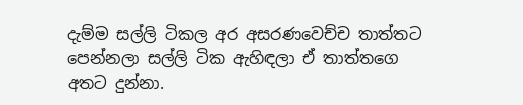දැම්ම සල්ලි ටිකල අර අසරණවෙච්ච තාත්තට පෙන්නලා සල්ලි ටික ඇහිඳලා ඒ තාත්තගෙ අතට දුන්නා.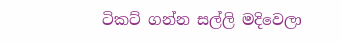ටිකට් ගන්න සල්ලි මදිවෙලා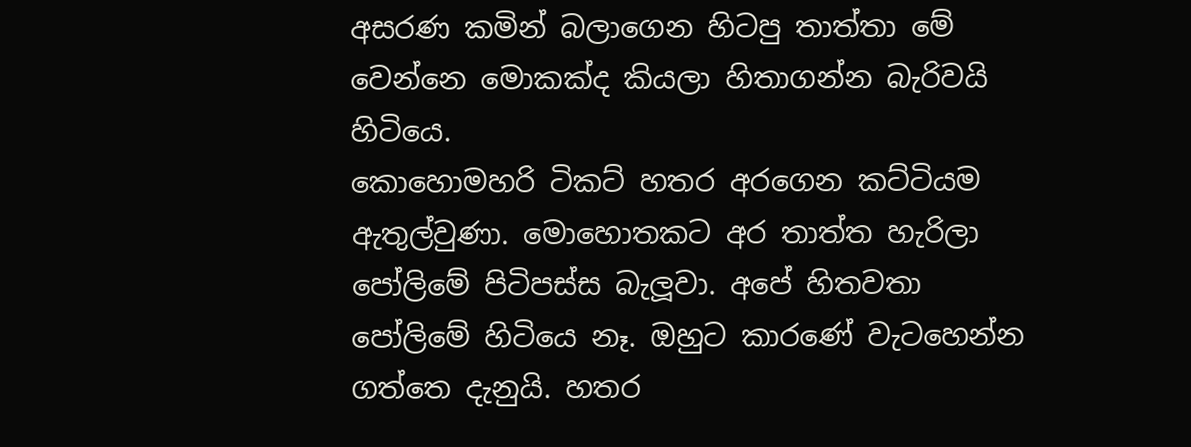අසරණ කමින් බලාගෙන හිටපු තාත්තා මේ වෙන්නෙ මොකක්ද කියලා හිතාගන්න බැරිවයි හිටියෙ.
කොහොමහරි ටිකට් හතර අරගෙන කට්ටියම ඇතුල්වුණා. මොහොතකට අර තාත්ත හැරිලා පෝලිමේ පිටිපස්ස බැලූවා. අපේ හිතවතා පෝලිමේ හිටියෙ නෑ. ඔහුට කාරණේ වැටහෙන්න ගත්තෙ දැනුයි. හතර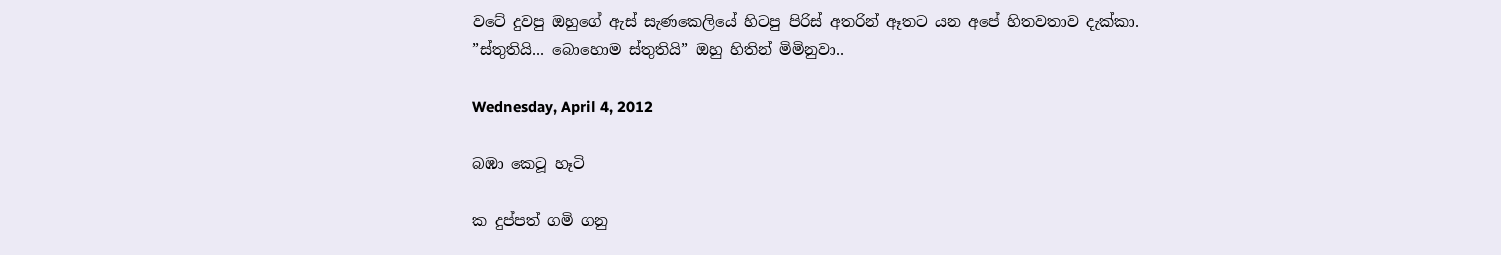වටේ දුවපු ඔහුගේ ඇස් සැණකෙලියේ හිටපු පිරිස් අතරින් ඈතට යන අපේ හිතවතාව දැක්කා.
”ස්තුතියි... බොහොම ස්තුතියි” ඔහු හිතින් මිමිනුවා..

Wednesday, April 4, 2012

බඹා කෙටූ හෑටි

ක දුප්පත් ගමි ගනු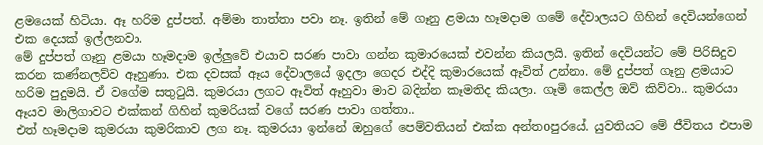ළමයෙක් හිටියා. ඈ හරිම දුප්පත්. අම්මා තාත්තා පවා නෑ. ඉතින් මේ ගෑනු ළමයා හෑමදාම ගමේ දේවාලයට ගිහින් දෙවියන්ගෙන් එක දෙයක් ඉල්ලනවා.
මේ දුප්පත් ගෑනු ළමයා හෑමදාම ඉල්ලුවේ එයාව සරණ පාවා ගන්න කුමාරයෙක් එවන්න කියලයි. ඉතින් දෙවියන්ට මේ පිරිසිදුව කරන කණ්නලව්ව ඈහුණා. එක දවසක් ඈය දේවාලයේ ඉදලා ගෙදර එද්දි කුමාරයෙක් ඈවිත් උන්නා. මේ දුප්පත් ගෑනු ළමයාට හරිම පුදුමයි. ඒ වගේම සතුටුයි. කුමරයා ලගට ඈවිත් ඈහුවා මාව බදින්න කෑමතිද කියලා. ගෑමි කෙල්ල ඔව් කිව්වා.. කුමරයා ඈයව මාලිගාවට එක්කන් ගිහින් කුමරියක් වගේ සරණ පාවා ගත්තා..
එත් හෑමදාම කුමරයා කුමරිකාව ලග නෑ. කුමරයා ඉන්නේ ඔහුගේ පෙම්වතියන් එක්ක අන්තoපුරයේ. යුවතියට මේ ජීවිතය එපාම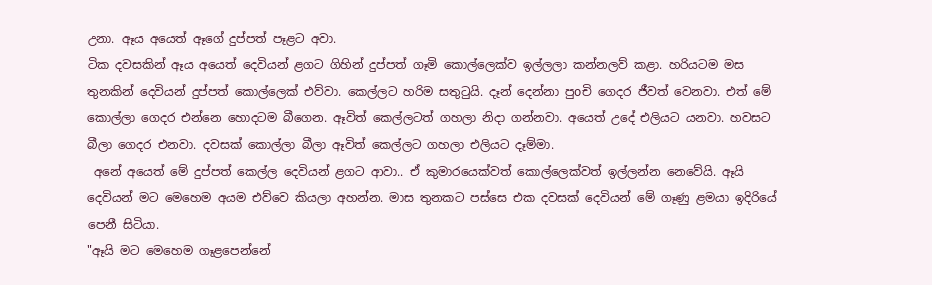උනා. ඈය අයෙත් ඈගේ දුප්පත් පෑළට අවා.
ටික දවසකින් ඈය අයෙත් දෙවියන් ළගට ගිහින් දුප්පත් ගෑමි කොල්ලෙක්ව ඉල්ලලා කන්නලව් කළා. හරියටම මස තුනකින් දෙවියන් දුප්පත් කොල්ලෙක් එව්වා. කෙල්ලට හරිම සතුටුයි. දෑන් දෙන්නා පුoචි ගෙදර ජීවත් වෙනවා. එත් මේ කොල්ලා ගෙදර එන්නෙ හොදටම බීගෙන. ඈවිත් කෙල්ලටත් ගහලා නිදා ගන්නවා. අයෙත් උදේ එලියට යනවා. හවසට බීලා ගෙදර එනවා. දවසක් කොල්ලා බීලා ඈවිත් කෙල්ලට ගහලා එලියට දෑම්මා.
 අනේ අයෙත් මේ දුප්පත් කෙල්ල දෙවියන් ළගට ආවා.. ඒ කුමාරයෙක්වත් කොල්ලෙක්වත් ඉල්ලන්න නෙවේයි. ඈයි දෙවියන් මට මෙහෙම අයම එව්වෙ කියලා අහන්න. මාස තුනකට පස්සෙ එක දවසක් දෙවියන් මේ ගෑණු ළමයා ඉදිරියේ පෙනී සිටියා.
"ඈයි මට මෙහෙම ගෑළපෙන්නේ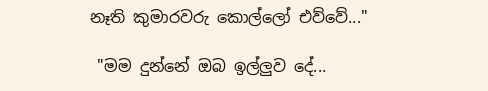නෑති කුමාරවරු කොල්ලෝ එව්වේ..."

 "මම දුන්නේ ඔබ ඉල්ලුව දේ...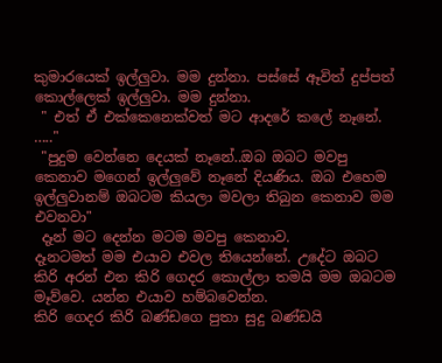කුමාරයෙක් ඉල්ලුවා. මම දුන්නා. පස්සේ ඈවිත් දුප්පත් කොල්ලෙක් ඉල්ලුවා. මම දුන්නා.
 " එත් ඒ එක්කෙනෙක්වත් මට ආදරේ කලේ නෑනේ. ....."
 "පුදුම වෙන්නෙ දෙයක් නෑනේ..ඔබ ඔබට මවපු කෙනාව මගෙන් ඉල්ලුවේ නෑනේ දියණිය. ඔබ එහෙම ඉල්ලුවානම් ඔබටම කියලා මවලා තිබුන කෙනාව මම එවනවා"
 දෑන් මට දෙන්න මටම මවපු කෙනාව.
දෑනටමත් මම එයාව එවල තියෙන්නේ. උදේට ඔබට කිරි අරන් එන කිරි ගෙදර කොල්ලා තමයි මම ඔබටම මෑව්වෙ. යන්න එයාව හම්බවෙන්න.
කිරි ගෙදර කිරි බණ්ඩගෙ පුතා සුදු බණ්ඩයි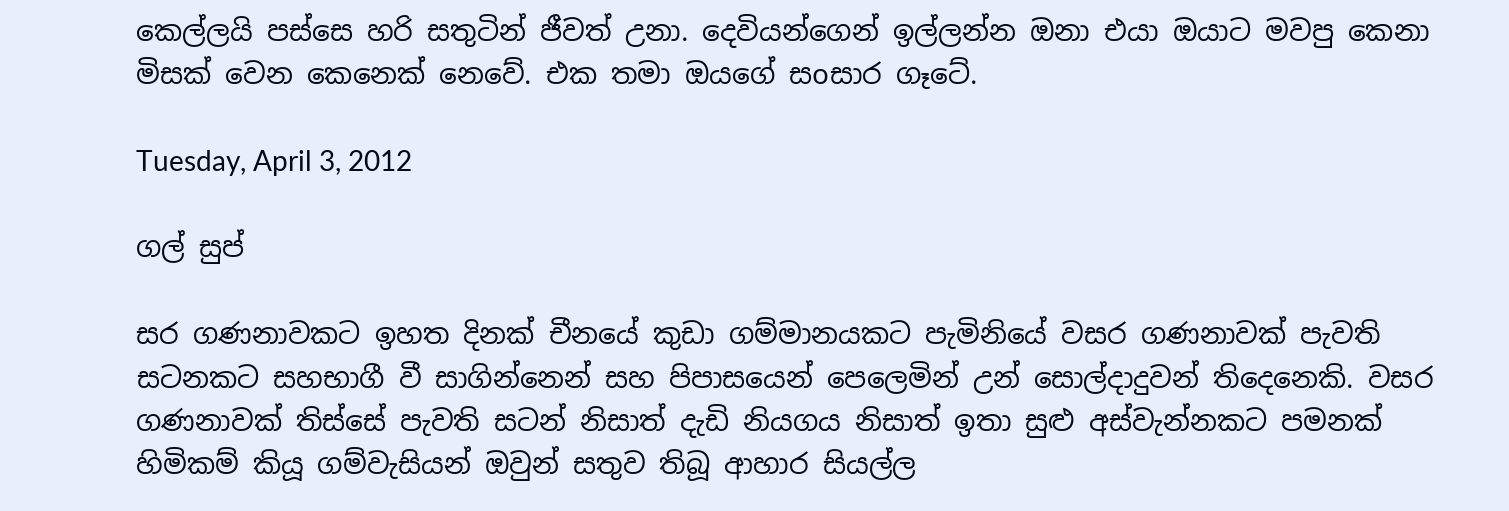කෙල්ලයි පස්සෙ හරි සතුටින් ජීවත් උනා. දෙවියන්ගෙන් ඉල්ලන්න ඔනා එයා ඔයාට මවපු කෙනා මිසක් වෙන කෙනෙක් නෙවේ. එක තමා ඔයගේ සoසාර ගෑටේ.

Tuesday, April 3, 2012

ගල් සුප්

සර ගණනාවකට ඉහත දිනක් චීනයේ කුඩා ගම්මානයකට පැමිනියේ වසර ගණනාවක් පැවති සටනකට සහභාගී වී සාගින්නෙන් සහ පිපාසයෙන් පෙලෙමින් උන් සොල්දාදුවන් තිදෙනෙකි. වසර ගණනාවක් තිස්සේ පැවති සටන් නිසාත් දැඩි නියගය නිසාත් ඉතා සුළු අස්වැන්නකට පමනක් හිමිකම් කියූ ගම්වැසියන් ඔවුන් සතුව තිබූ ආහාර සියල්ල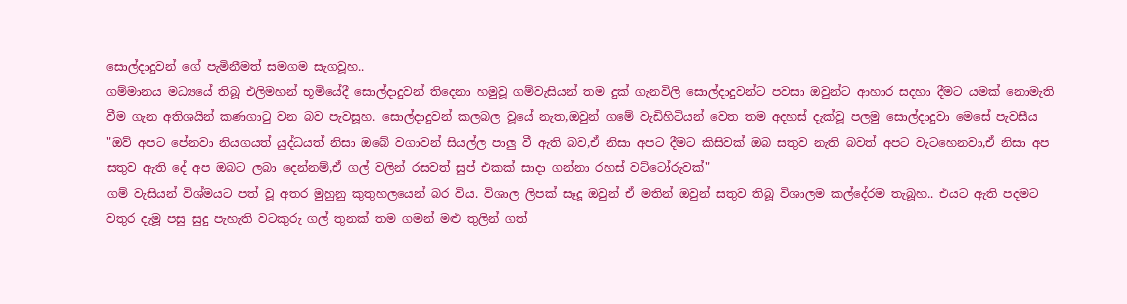සොල්දාදුවන් ගේ පැමිනීමත් සමගම සැගවූහ..
ගම්මානය මධ්‍යයේ තිබූ එලිමහන් භූමියේදී සොල්දාදුවන් තිදෙනා හමුවූ ගම්වැසියන් තම දුක් ගැනවිලි සොල්දාදුවන්ට පවසා ඔවුන්ට ආහාර සදහා දීමට යමක් නොමැති වීම ගැන අතිශයින් කණගාටු වන බව පැවසූහ. සොල්දාදුවන් කලබල වූයේ නැත,ඔවුන් ගමේ වැඩිහිටියන් වෙත තම අදහස් දැක්වූ පලමු සොල්දාදුවා මෙසේ පැවසීය
"ඔව් අපට පේනවා නියගයත් යුද්ධයත් නිසා ඔබේ වගාවන් සියල්ල පාලු වී ඇති බව,ඒ නිසා අපට දීමට කිසිවක් ඔබ සතුව නැති බවත් අපට වැටහෙනවා,ඒ නිසා අප සතුව ඇති දේ අප ඔබට ලබා දෙන්නම්,ඒ ගල් වලින් රසවත් සුප් එකක් සාදා ගන්නා රහස් වට්ටෝරුවක්"
ගම් වැසියන් විශ්මයට පත් වූ අතර මුහුනු කුතුහලයෙන් බර විය. විශාල ලිපක් සෑදූ ඔවුන් ඒ මතින් ඔවුන් සතුව තිබූ විශාලම කල්දේරම තැබූහ.. එයට ඇති පදමට වතුර දැමූ පසු සුදු පැහැති වටකුරු ගල් තුනක් තම ගමන් මළු තුලින් ගත්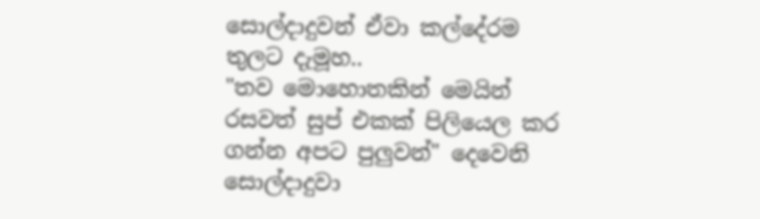සොල්දාදුවන් ඒවා කල්දේරම තුලට දැමූහ..
"තව මොහොතකින් මෙයින් රසවත් සුප් එකක් පිලියෙල කර ගන්න අපට පුලුවන්" දෙවෙනි සොල්දාදුවා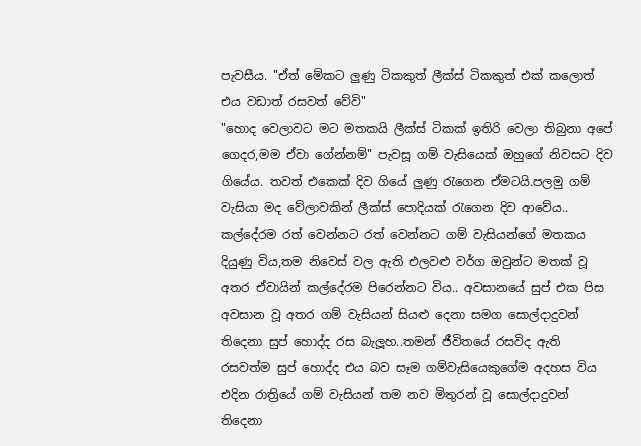පැවසීය. "ඒත් මේකට ලුණු ටිකකුත් ලීක්ස් ටිකකුත් එක් කලොත් එය වඩාත් රසවත් වේවි"
"හොද වෙලාවට මට මතකයි ලීක්ස් ටිකක් ඉතිරි වෙලා තිබුනා අපේ ගෙදර,මම ඒවා ගේන්නම්" පැවසූ ගම් වැසියෙක් ඔහුගේ නිවසට දිව ගියේය. තවත් එකෙක් දිව ගියේ ලුණු රැගෙන ඒමටයි.පලමු ගම් වැසියා මද වේලාවකින් ලීක්ස් පොදියක් රැගෙන දිව ආවේය..
කල්දේරම රත් වෙන්නට රත් වෙන්නට ගම් වැසියන්ගේ මතකය දියුණු විය,තම නිවෙස් වල ඇති එලවළු වර්ග ඔවුන්ට මතක් වූ අතර ඒවායින් කල්දේරම පිරෙන්නට විය.. අවසානයේ සුප් එක පිස අවසාන වූ අතර ගම් වැසියන් සියළු දෙනා සමග සොල්දාදුවන් තිදෙනා සුප් හොද්ද රස බැලූහ..තමන් ජීවිතයේ රසවිද ඇති රසවත්ම සුප් හොද්ද එය බව සෑම ගම්වැසියෙකුගේම අදහස විය
එදින රාත්‍රියේ ගම් වැසියන් තම නව මිතුරන් වූ සොල්දාදුවන් තිදෙනා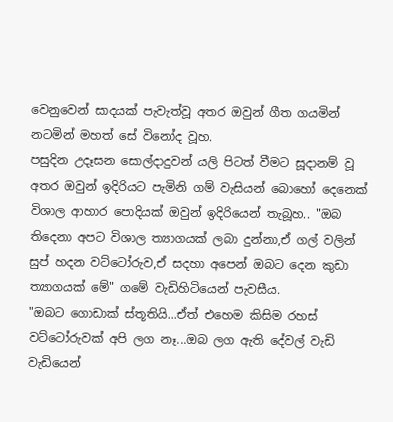වෙනුවෙන් සාදයක් පැවැත්වූ අතර ඔවුන් ගීත ගයමින් නටමින් මහත් සේ විනෝද වූහ.
පසුදින උදෑසන සොල්දාදුවන් යලි පිටත් වීමට සූදානම් වූ අතර ඔවුන් ඉදිරියට පැමිනි ගම් වැසියන් බොහෝ දෙනෙක් විශාල ආහාර පොදියක් ඔවුන් ඉදිරියෙන් තැබූහ.. "ඔබ තිදෙනා අපට විශාල ත්‍යාගයක් ලබා දුන්නා,ඒ ගල් වලින් සුප් හදන වට්ටෝරුව,ඒ සදහා අපෙන් ඔබට දෙන කුඩා ත්‍යාගයක් මේ" ගමේ වැඩිහිටියෙන් පැවසීය.
"ඔබට ගොඩාක් ස්තූතියි...ඒත් එහෙම කිසිම රහස් වට්ටෝරුවක් අපි ලග නෑ...ඔබ ලග ඇති දේවල් වැඩි වැඩියෙන්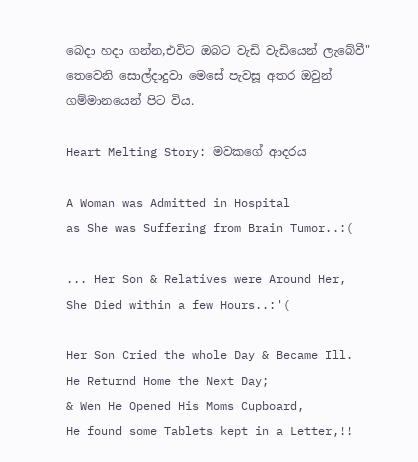බෙදා හදා ගන්න,එවිට ඔබට වැඩි වැඩියෙන් ලැබේවී" තෙවෙනි සොල්දාදුවා මෙසේ පැවසූ අතර ඔවුන් ගම්මානයෙන් පිට විය.

Heart Melting Story: මවකගේ ආදරය

A Woman was Admitted in Hospital
as She was Suffering from Brain Tumor..:(

... Her Son & Relatives were Around Her,
She Died within a few Hours..:'(

Her Son Cried the whole Day & Became Ill.
He Returnd Home the Next Day;
& Wen He Opened His Moms Cupboard,
He found some Tablets kept in a Letter,!!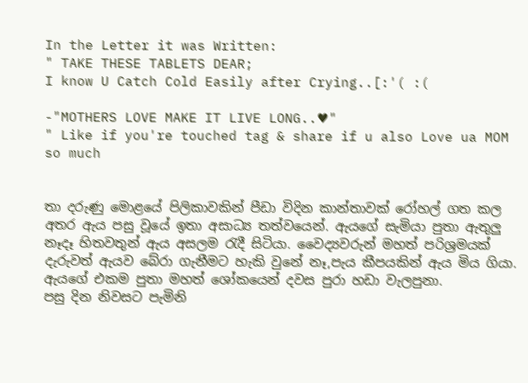In the Letter it was Written:
" TAKE THESE TABLETS DEAR;
I know U Catch Cold Easily after Crying..[:'( :(

-"MOTHERS LOVE MAKE IT LIVE LONG..♥"
" Like if you're touched tag & share if u also Love ua MOM so much


තා දරුණු මොළයේ පිලිකාවකින් පීඩා විදින කාන්තාවක් රෝහල් ගත කල අතර ඇය පසු වූයේ ඉතා අසාධ්‍ය තත්වයෙන්. ඇයගේ සැමියා පුතා ඇතුලු නෑදෑ හිතවතුන් ඇය අසලම රැදී සිටියා. වෛද්‍යවරුන් මහත් පරිශ්‍රමයක් දැරුවත් ඇයව බේරා ගැනීමට හැකි වුනේ නෑ,පැය කීපයකින් ඇය මිය ගියා.
ඇයගේ එකම පුතා මහත් ශෝකයෙන් දවස පුරා හඩා වැලපුනා.
පසු දින නිවසට පැමිනි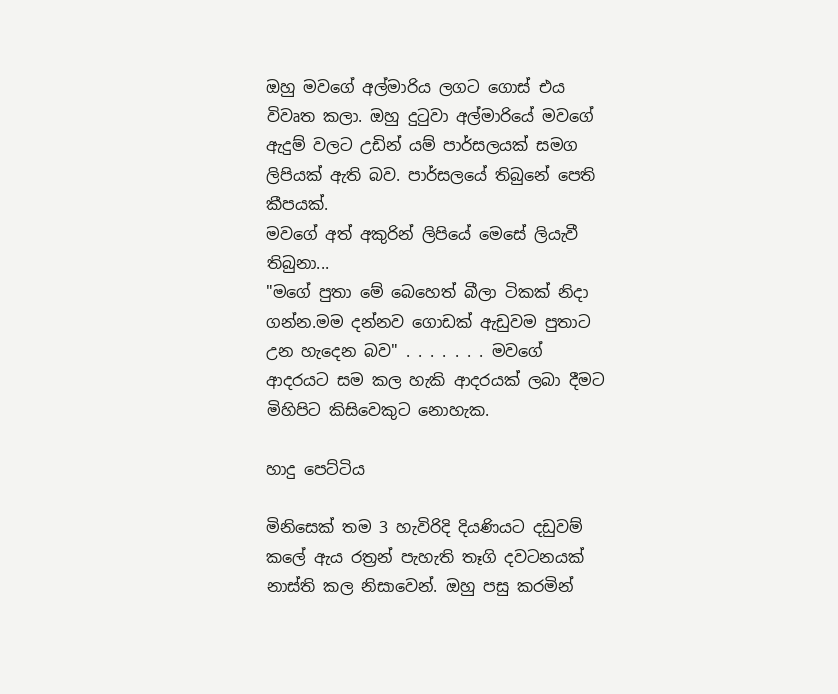ඔහු මවගේ අල්මාරිය ලගට ගොස් එය විවෘත කලා. ඔහු දුටුවා අල්මාරියේ මවගේ ඇදුම් වලට උඩින් යම් පාර්සලයක් සමග ලිපියක් ඇති බව. පාර්සලයේ තිබුනේ පෙති කීපයක්.
මවගේ අත් අකුරින් ලිපියේ මෙසේ ලියැවී තිබුනා...
"මගේ පුතා මේ බෙහෙත් බීලා ටිකක් නිදා ගන්න.මම දන්නව ගොඩක් ඇඩුවම පුතාට උන හැදෙන බව" . . . . . . . මවගේ ආදරයට සම කල හැකි ආදරයක් ලබා දීමට මිහිපිට කිසිවෙකුට නොහැක.

හාදු පෙට්ටිය

මිනිසෙක් තම 3 හැවිරිදි දියණියට දඩුවම් කලේ ඇය රත්‍රන් පැහැති තෑගි දවටනයක් නාස්ති කල නිසාවෙන්. ඔහු පසු කරමින්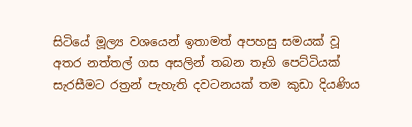සිටියේ මූල්‍ය වශයෙන් ඉතාමත් අපහසු සමයක් වූ අතර නත්තල් ගස අසලින් තබන තෑගි පෙට්ටියක් සැරසීමට රත්‍රන් පැහැති දවටනයක් තම කුඩා දියණිය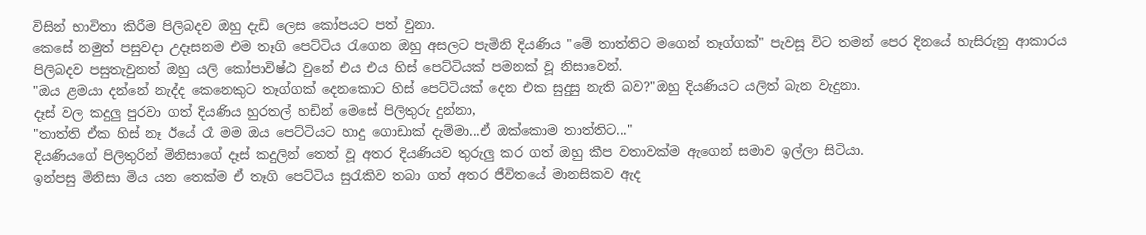විසින් භාවිතා කිරීම පිලිබදව ඔහු දැඩි ලෙස කෝපයට පත් වුනා.
කෙසේ නමුත් පසුවදා උදෑසනම එම තෑගි පෙට්ටිය රැගෙන ඔහු අසලට පැමිනි දියණිය "මේ තාත්තිට මගෙන් තෑග්ගක්" පැවසූ විට තමන් පෙර දිනයේ හැසිරුනු ආකාරය පිලිබදව පසුතැවුනත් ඔහු යලි කෝපාවිෂ්ඨ වුනේ එය එය හිස් පෙට්ටියක් පමනක් වූ නිසාවෙන්.
"ඔය ළමයා දන්නේ නැද්ද කෙනෙකුට තෑග්ගක් දෙනකොට හිස් පෙට්ටියක් දෙන එක සුදුසු නැති බව?"ඔහු දියණියට යලිත් බැන වැදුනා.
දෑස් වල කදුලු පුරවා ගත් දියණිය හුරතල් හඩින් මෙසේ පිලිතුරු දුන්නා,
"තාත්ති ඒක හිස් නෑ ඊයේ රෑ මම ඔය පෙට්ටියට හාදු ගොඩාක් දැම්මා...ඒ ඔක්කොම තාත්තිට..."
දියණියගේ පිලිතුරින් මිනිසාගේ දෑස් කදුලින් තෙත් වූ අතර දියණියව තුරුලු කර ගත් ඔහු කීප වතාවක්ම ඇගෙන් සමාව ඉල්ලා සිටියා.
ඉන්පසු මිනිසා මිය යන තෙක්ම ඒ තෑගි පෙට්ටිය සුරැකිව තබා ගත් අතර ජීවිතයේ මානසිකව ඇද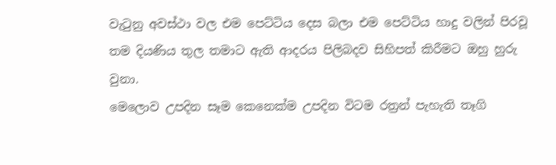වැටුනු අවස්ථා වල එම පෙට්ටිය දෙස බලා එම පෙට්ටිය හාදු වලින් පිරවූ තම දියණිය තුල තමාට ඇති ආදරය පිලිබදව සිහිපත් කිරීමට ඔහු හුරු වුනා.
මෙලොව උපදින සෑම කෙනෙක්ම උපදින විටම රත්‍රන් පැහැති තෑගි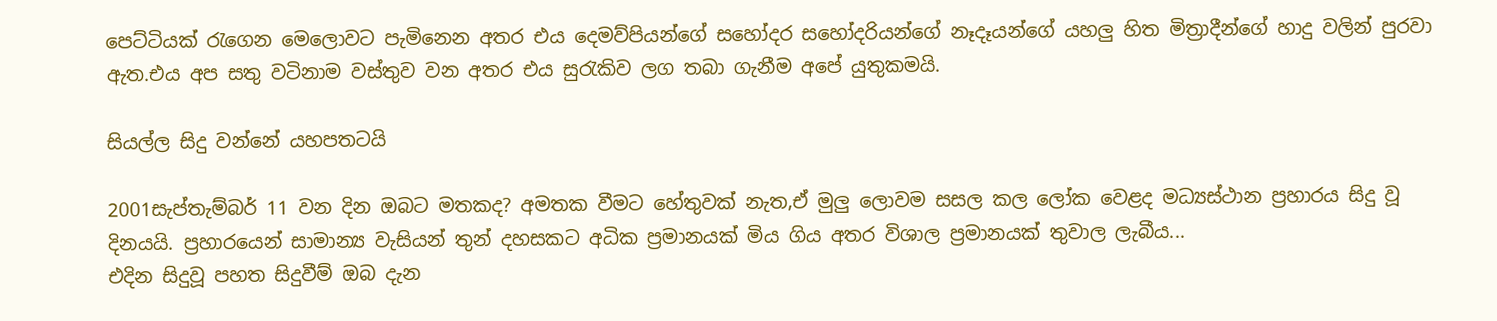පෙට්ටියක් රැගෙන මෙලොවට පැමිනෙන අතර එය දෙමව්පියන්ගේ සහෝදර සහෝදරියන්ගේ නෑදෑයන්ගේ යහලු හිත මිත්‍රාදීන්ගේ හාදු වලින් පුරවා ඇත.එය අප සතු වටිනාම වස්තුව වන අතර එය සුරැකිව ලග තබා ගැනීම අපේ යුතුකමයි.

සියල්ල සිදු වන්නේ යහපතටයි

2001සැප්තැම්බර් 11 වන දින ඔබට මතකද? අමතක වීමට හේතුවක් නැත,ඒ මුලු ලොවම සසල කල ලෝක වෙළද මධ්‍යස්ථාන ප්‍රහාරය සිදු වූ දිනයයි. ප්‍රහාරයෙන් සාමාන්‍ය වැසියන් තුන් දහසකට අධික ප්‍රමානයක් මිය ගිය අතර විශාල ප්‍රමානයක් තුවාල ලැබීය...
එදින සිදුවූ පහත සිදුවීම් ඔබ දැන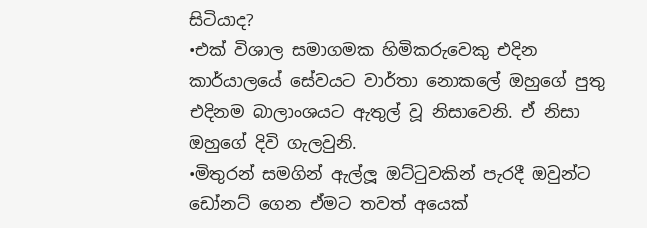සිටියාද?
•එක් විශාල සමාගමක හිමිකරුවෙකු එදින කාර්යාලයේ සේවයට වාර්තා නොකලේ ඔහුගේ පුතු එදිනම බාලාංශයට ඇතුල් වූ නිසාවෙනි. ඒ නිසා ඔහුගේ දිවි ගැලවුනි.
•මිතුරන් සමගින් ඇල්ලූ ඔට්ටුවකින් පැරදී ඔවුන්ට ඩෝනට් ගෙන ඒමට තවත් අයෙක්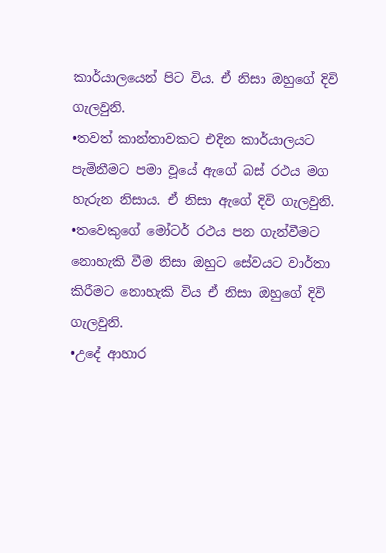කාර්යාලයෙන් පිට විය. ඒ නිසා ඔහුගේ දිවි ගැලවුනි.
•තවත් කාන්තාවකට එදින කාර්යාලයට පැමිනීමට පමා වූයේ ඇගේ බස් රථය මග හැරුන නිසාය. ඒ නිසා ඇගේ දිවි ගැලවුනි.
•තවෙකුගේ මෝටර් රථය පන ගැන්වීමට නොහැකි වීම නිසා ඔහුට සේවයට වාර්තා කිරීමට නොහැකි විය ඒ නිසා ඔහුගේ දිවි ගැලවුනි.
•උදේ ආහාර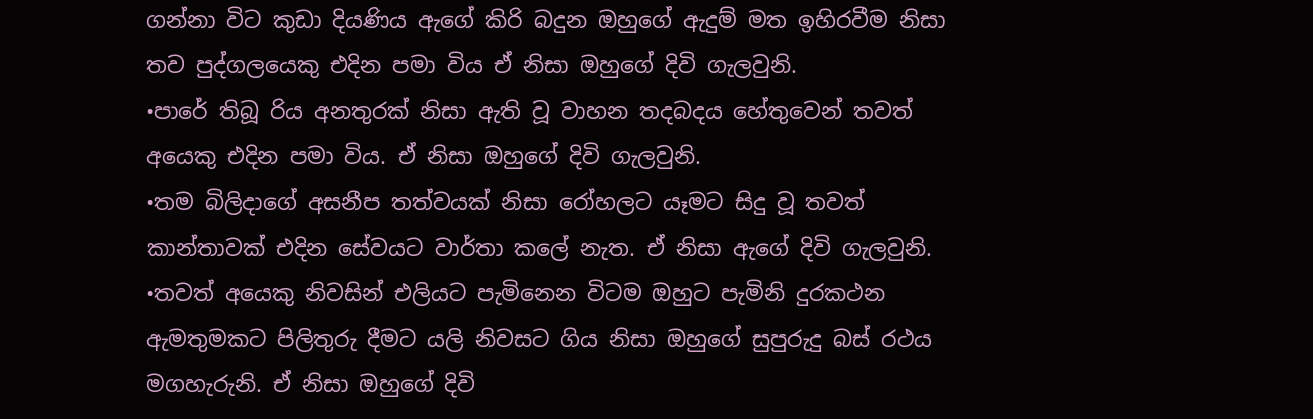ගන්නා විට කුඩා දියණිය ඇගේ කිරි බදුන ඔහුගේ ඇදුම් මත ඉහිරවීම නිසා තව පුද්ගලයෙකු එදින පමා විය ඒ නිසා ඔහුගේ දිවි ගැලවුනි.
•පාරේ තිබූ රිය අනතුරක් නිසා ඇති වූ වාහන තදබදය හේතුවෙන් තවත් අයෙකු එදින පමා විය. ඒ නිසා ඔහුගේ දිවි ගැලවුනි.
•තම බිලිදාගේ අසනීප තත්වයක් නිසා රෝහලට යෑමට සිදු වූ තවත් කාන්තාවක් එදින සේවයට වාර්තා කලේ නැත. ඒ නිසා ඇගේ දිවි ගැලවුනි.
•තවත් අයෙකු නිවසින් එලියට පැමිනෙන විටම ඔහුට පැමිනි දුරකථන ඇමතුමකට පිලිතුරු දීමට යලි නිවසට ගිය නිසා ඔහුගේ සුපුරුදු බස් රථය මගහැරුනි. ඒ නිසා ඔහුගේ දිවි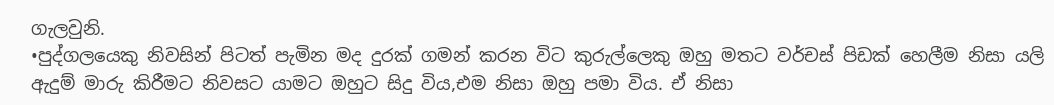ගැලවුනි.
•පුද්ගලයෙකු නිවසින් පිටත් පැමින මද දුරක් ගමන් කරන විට කුරුල්ලෙකු ඔහු මතට වර්චස් පිඩක් හෙලීම නිසා යලි ඇදුම් මාරු කිරීමට නිවසට යාමට ඔහුට සිදු විය,එම නිසා ඔහු පමා විය. ඒ නිසා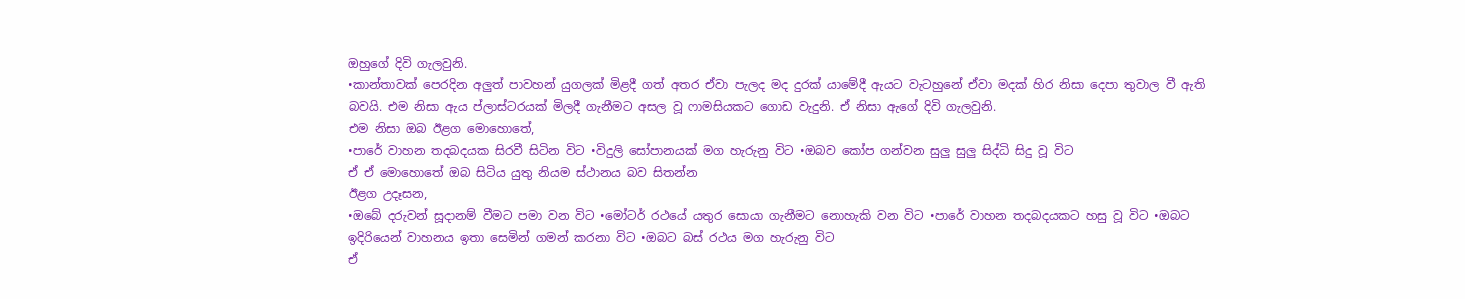ඔහුගේ දිවි ගැලවුනි.
•කාන්තාවක් පෙරදින අලුත් පාවහන් යුගලක් මිළදී ගත් අතර ඒවා පැලද මද දුරක් යාමේදී ඇයට වැටහුනේ ඒවා මදක් හිර නිසා දෙපා තුවාල වී ඇති බවයි. එම නිසා ඇය ප්ලාස්ටරයක් මිලදී ගැනීමට අසල වූ ෆාමසියකට ගොඩ වැදුනි. ඒ නිසා ඇගේ දිවි ගැලවුනි.
එම නිසා ඔබ ඊළග මොහොතේ,
•පාරේ වාහන තදබදයක සිරවී සිටින විට •විදුලි සෝපානයක් මග හැරුනු විට •ඔබව කෝප ගන්වන සුලු සුලු සිද්ධි සිදු වූ විට
ඒ ඒ මොහොතේ ඔබ සිටිය යුතු නියම ස්ථානය බව සිතන්න
ඊළග උදෑසන,
•ඔබේ දරුවන් සූදානම් වීමට පමා වන විට •මෝටර් රථයේ යතුර සොයා ගැනීමට නොහැකි වන විට •පාරේ වාහන තදබදයකට හසු වූ විට •ඔබට ඉදිරියෙන් වාහනය ඉතා සෙමින් ගමන් කරනා විට •ඔබට බස් රථය මග හැරුනු විට
ඒ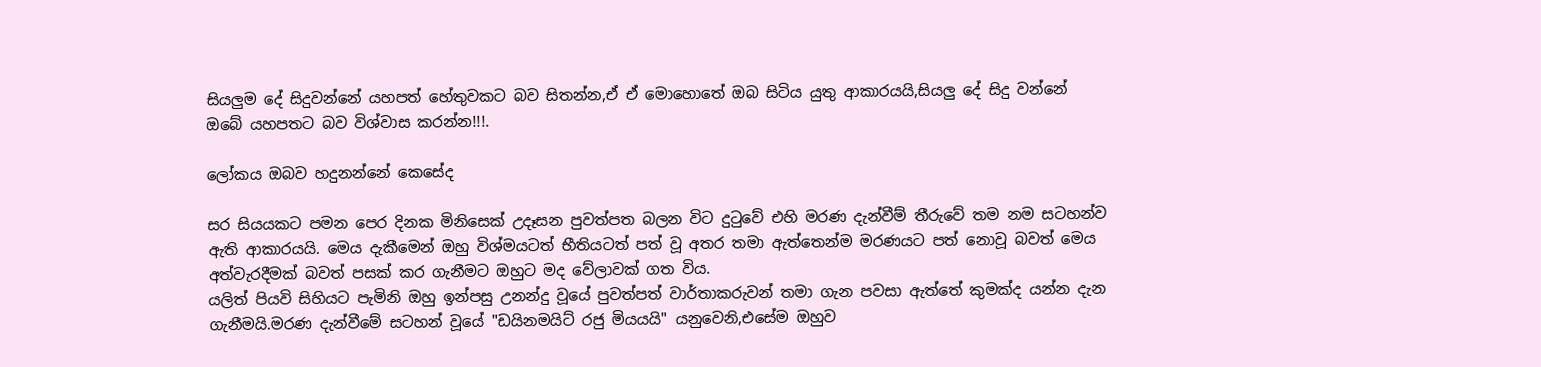සියලුම දේ සිදුවන්නේ යහපත් හේතුවකට බව සිතන්න,ඒ ඒ මොහොතේ ඔබ සිටිය යුතු ආකාරයයි,සියලු දේ සිදු වන්නේ ඔබේ යහපතට බව විශ්වාස කරන්න!!!.

ලෝකය ඔබව හදුනන්නේ කෙසේද

සර සියයකට පමන පෙර දිනක මිනිසෙක් උදෑසන පුවත්පත බලන විට දුටුවේ එහි මරණ දැන්වීම් තීරුවේ තම නම සටහන්ව ඇති ආකාරයයි. මෙය දැකීමෙන් ඔහු විශ්මයටත් භීතියටත් පත් වූ අතර තමා ඇත්තෙන්ම මරණයට පත් නොවූ බවත් මෙය අත්වැරදීමක් බවත් පසක් කර ගැනීමට ඔහුට මද වේලාවක් ගත විය.
යලිත් පියවි සිහියට පැමිනි ඔහු ඉන්පසු උනන්දු වූයේ පුවත්පත් වාර්තාකරුවන් තමා ගැන පවසා ඇත්තේ කුමක්ද යන්න දැන ගැනීමයි.මරණ දැන්වීමේ සටහන් වූයේ "ඩයිනමයිට් රජු මියයයි" යනුවෙනි,එසේම ඔහුව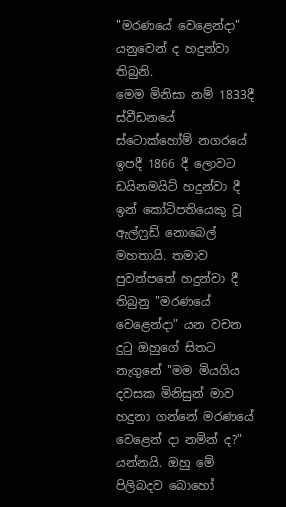"මරණයේ වෙළෙන්දා" යනුවෙන් ද හදුන්වා තිබුනි.
මෙම මිනිසා නම් 1833දී ස්වීඩනයේ ස්ටොක්හෝම් නගරයේ ඉපදී 1866 දී ලොවට ඩයිනමයිට් හදුන්වා දී ඉන් කෝටිපතියෙකු වූ ඇල්ෆ්‍රඩ් නොබෙල් මහතායි. තමාව පුවත්පතේ හදුන්වා දී තිබුනු "මරණයේ වෙළෙන්දා" යන වචන දුටු ඔහුගේ සිතට නැගුනේ "මම මියගිය දවසක මිනිසුන් මාව හදුනා ගන්නේ මරණයේ වෙළෙන් දා නමින් ද?" යන්නයි. ඔහු මේ පිලිබදව බොහෝ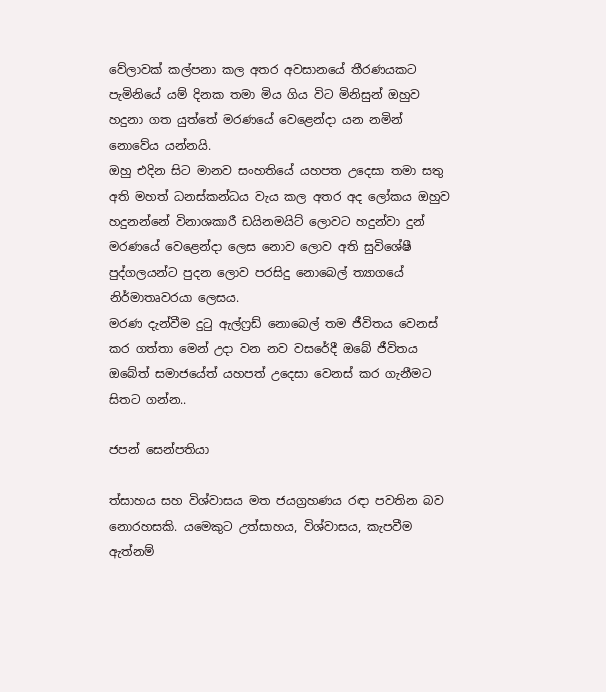වේලාවක් කල්පනා කල අතර අවසානයේ තීරණයකට පැමිනියේ යම් දිනක තමා මිය ගිය විට මිනිසුන් ඔහුව හදුනා ගත යුත්තේ මරණයේ වෙළෙන්දා යන නමින් නොවේය යන්නයි.
ඔහු එදින සිට මානව සංහතියේ යහපත උදෙසා තමා සතු අති මහත් ධනස්කන්ධය වැය කල අතර අද ලෝකය ඔහුව හදුනන්නේ විනාශකාරී ඩයිනමයිට් ලොවට හදුන්වා දුන් මරණයේ වෙළෙන්දා ලෙස නොව ලොව අති සුවිශේෂී පුද්ගලයන්ට පුදන ලොව පරසිදු නොබෙල් ත්‍යාගයේ නිර්මාතෘවරයා ලෙසය.
මරණ දැන්වීම දුටු ඇල්ෆ්‍රඩ් නොබෙල් තම ජීවිතය වෙනස් කර ගත්තා මෙන් උදා වන නව වසරේදී ඔබේ ජීවිතය ඔබේත් සමාජයේත් යහපත් උදෙසා වෙනස් කර ගැනීමට සිතට ගන්න..

ජපන් සෙන්පතියා

ත්සාහය සහ විශ්වාසය මත ජයග්‍රහණය රඳා පවතින බව නොරහසකි. යමෙකුට උත්සාහය, විශ්වාසය, කැපවීම ඇත්නම්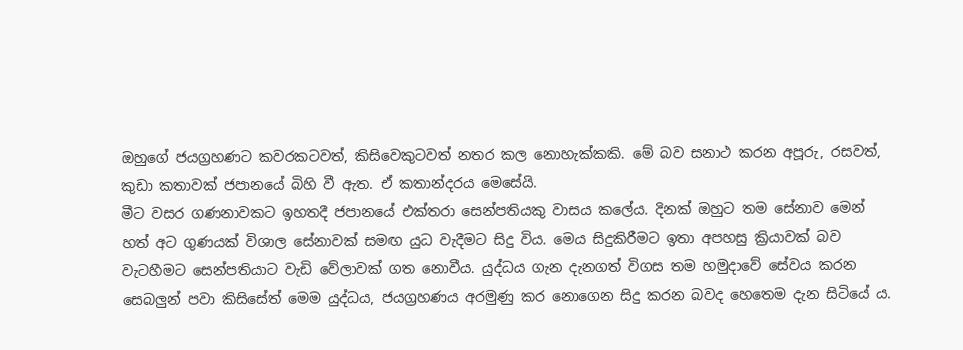ඔහුගේ ජයග්‍රහණට කවරකටවත්, කිසිවෙකුටවත් නතර කල නොහැක්කකි. මේ බව සනාථ කරන අපූරු, රසවත්, කුඩා කතාවක් ජපානයේ බිහි වී ඇත. ඒ කතාන්දරය මෙසේයි.
මීට වසර ගණනාවකට ඉහතදී ජපානයේ එක්තරා සෙන්පතියකු වාස‍ය කලේය. දිනක් ඔහුට තම සේනාව මෙන් හත් අට ගුණයක් විශාල සේනාවක් සමඟ යුධ වැදීමට සිදු විය. මෙය සිදුකිරීමට ඉතා අපහසු ක්‍රියාවක් බව වැටහීමට සෙන්පතියාට වැඩි වේලාවක් ගත නොවීය. යුද්ධය ගැන දැනගත් විගස තම හමුදාවේ සේවය කරන සෙබලුන් පවා කිසිසේත් මෙම යුද්ධය, ජයග්‍රහණය අරමුණු කර නොගෙන සිදු කරන බවද හෙතෙම දැන සිටියේ ය.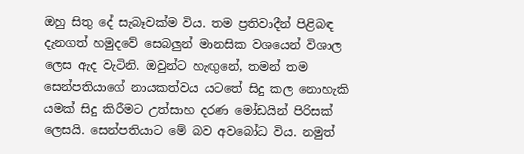ඔහු සිතු දේ සැබෑවක්ම විය. තම ප්‍රතිවාදීන් පිළිබඳ දැනගත් හමු‍දවේ සෙබලුන් මානසික වශයෙන් විශාල ලෙස ඇද වැටිනි. ඔවුන්ට හැඟුනේ, තමන් තම සෙන්පතියාගේ නායකත්වය යටතේ සිදු කල නොහැකි යමක් සිදු කිරීමට උත්සාහ දරණ මෝඩයින් පිරිසක් ලෙසයි. සෙන්පතියාට මේ බව අ‍වබෝධ විය. නමුත්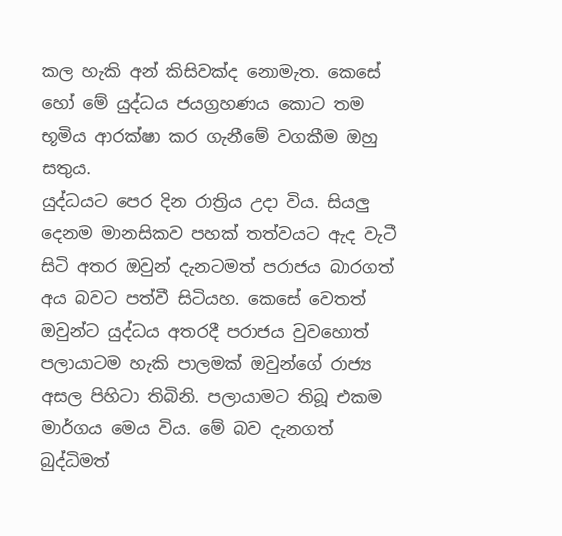කල හැකි අන් කිසිවක්ද නොමැත. කෙසේ හෝ මේ යුද්ධය ජයග්‍රහණය කොට තම භූමිය ආරක්ෂා කර ගැනීමේ වගකීම ඔහු සතුය.
යුද්ධයට පෙර දින රාත්‍රිය උදා විය. සියලු දෙනම මානසිකව පහක් තත්වයට ඇද වැටී සිටි අතර ඔවුන් දැනටමත් පරාජය බාරගත් අය බවට පත්වී සිටියහ. කෙසේ වෙතත් ඔවුන්ට යුද්ධය අතරදී පරාජය වුවහොත් පලායාටම හැකි පාලමක් ඔවුන්ගේ රාජ්‍ය අසල පිහිටා තිබිනි. පලායාමට තිබූ එකම මාර්ගය මෙය විය. මේ බව දැනගත් බුද්ධිමත්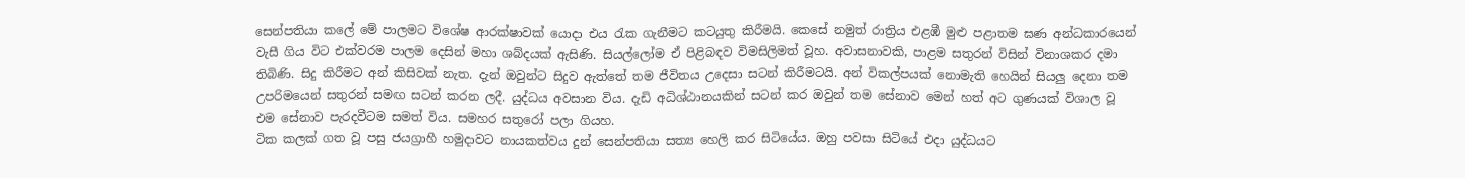සෙන්පතියා කලේ මේ පාලමට විශේෂ ආරක්ෂාවක් යොදා එය රැක ගැනීමට කටයුතු කිරීමයි. කෙසේ නමුත් රාත්‍රිය එළඹී මුළු පළාතම ඝණ අන්ධකාරයෙන් වැසී ගිය විට එක්වරම පාලම දෙසින් මහා ශබ්දයක් ඇසිණි. සියල්ලෝම ඒ පිළිබඳව විමසිලිමත් වූහ. අවාසනාවකි, පාළම සතුරන් විසින් විනාශකර දමා තිබිණි. සිදු කිරීමට අන් කිසිවක් නැත. දැන් ඔවුන්ට සිදුව ඇත්තේ තම ජීවිතය උදෙසා සටන් කිරීමටයි. අන් විකල්පයක් නොමැති හෙයින් සියලු දෙනා තම උපරිමයෙන් සතුරන් සමඟ සටන් කරන ලදී. යුද්ධය අවසාන විය. දැඩි අධිශ්ඨානයකින් සටන් කර ඔවුන් තම සේනාව මෙන් හත් අට ගුණයක් විශාල වූ එම සේනාව පැරදවීටම සමත් විය. සමහර සතුරෝ පලා ගියහ.
ටික කලක් ගත වූ පසු ජයග්‍රාහී හමුදාවට නායකත්වය දුන් සෙන්පතියා සත්‍ය හෙලි කර සිටියේය. ඔහු පවසා සිටියේ එදා යුද්ධයට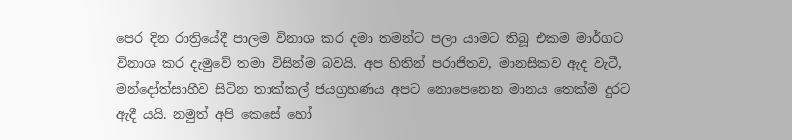පෙර දින රාත්‍රියේදී පාලම විනාශ කර දමා තමන්ට පලා යාමට තිබූ එකම මාර්ගට විනාශ කර දැමුවේ තමා විසින්ම බවයි. අප හිතින් පරාජිතව, මානසිකව ඇද වැටී, මන්දෝත්සාහීව සිටින තාක්කල් ජයග්‍රහණය අපට නොපෙනෙන මානය තෙක්ම දුරට ඇදී යයි. නමුත් අපි කෙසේ හෝ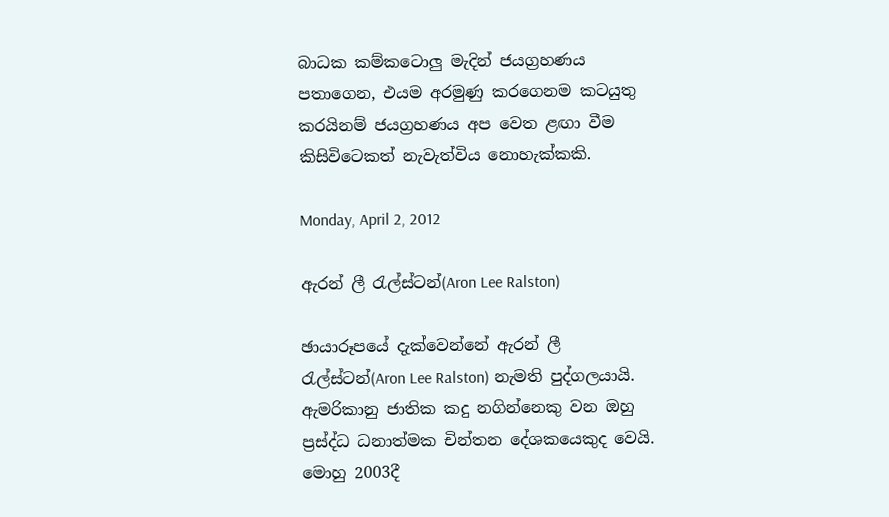බාධක කම්‍කටොලු මැදින් ජයග්‍රහණය පතාගෙන, එයම අරමුණු කරගෙනම කටයුතු කරයිනම් ජයග්‍රහණය අප වෙත ළඟා වීම කිසිවිටෙකත් නැවැත්විය නොහැක්කකි.

Monday, April 2, 2012

ඇරන් ලී රැල්ස්ටන්(Aron Lee Ralston)

ඡායාරූපයේ දැක්වෙන්නේ ඇරන් ලී රැල්ස්ටන්(Aron Lee Ralston) නැමති පුද්ගලයායි. ඇමරිකානු ජාතික කදු නගින්නෙකු වන ඔහු ප්‍රස්ද්ධ ධනාත්මක චින්තන දේශකයෙකුද වෙයි. මොහු 2003දී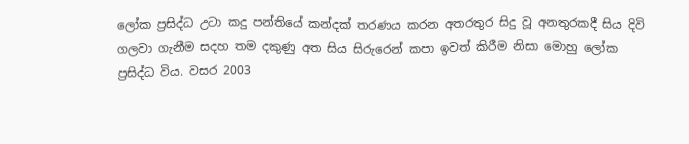ලෝක ප්‍රසිද්ධ උටා කදු පන්තියේ කන්දක් තරණය කරන අතරතුර සිදු වූ අනතුරකදී සිය දිවි ගලවා ගැනීම සදහ තම දකුණු අත සිය සිරුරෙන් කපා ඉවත් කිරීම නිසා මොහු ලෝක ප්‍රසිද්ධ විය. වසර 2003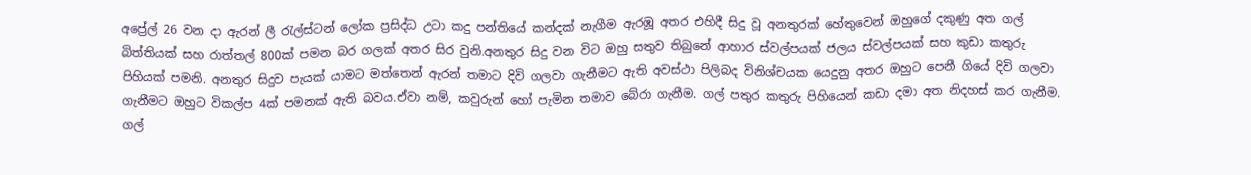අප්‍රේල් 26 වන දා ඇරන් ලී රැල්ස්ටන් ලෝක ප්‍රසිද්ධ උටා කදු පන්තියේ කන්දක් නැගීම ඇරඹූ අතර එහිදී සිදු වූ අනතුරක් හේතුවෙන් ඔහුගේ දකුණු අත ගල් බිත්තියක් සහ රාත්තල් 800ක් පමන බර ගලක් අතර සිර වුනි.අනතුර සිදු වන විට ඔහු සතුව තිබුනේ ආහාර ස්වල්පයක් ජලය ස්වල්පයක් සහ කුඩා කතුරු පිහියක් පමනි. අනතුර සිදුව පැයක් යාමට මත්තෙන් ඇරන් තමාට දිවි ගලවා ගැනීමට ඇති අවස්ථා පිලිබද විනිශ්චයක යෙදුනු අතර ඔහුට පෙනී ගියේ දිවි ගලවා ගැනීමට ඔහුට විකල්ප 4ක් පමනක් ඇති බවය.ඒවා නම්, කවුරුන් හෝ පැමින තමාව බේරා ගැනීම. ගල් පතුර කතුරු පිහියෙන් කඩා දමා අත නිදහස් කර ගැනීම. ගල්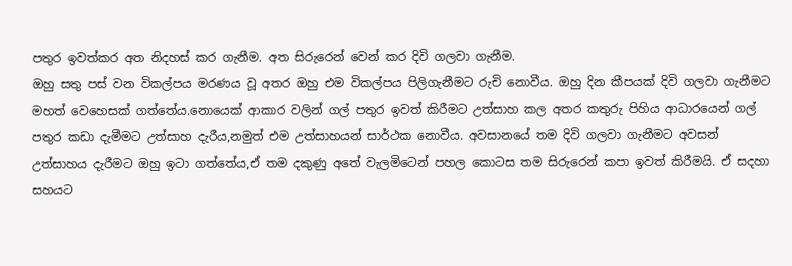පතුර ඉවත්කර අත නිදහස් කර ගැනීම. අත සිරුරෙන් වෙන් කර දිවි ගලවා ගැනීම.
ඔහු සතු පස් වන විකල්පය මරණය වූ අතර ඔහු එම විකල්පය පිලිගැනීමට රුචි නොවීය. ඔහු දින කීපයක් දිවි ගලවා ගැනීමට මහත් වෙහෙසක් ගත්තේය.නොයෙක් ආකාර වලින් ගල් පතුර ඉවත් කිරීමට උත්සාහ කල අතර කතුරු පිහිය ආධාරයෙන් ගල් පතුර කඩා දැමීමට උත්සාහ දැරීය,නමුත් එම උත්සාහයන් සාර්ථක නොවීය. අවසානයේ තම දිවි ගලවා ගැනීමට අවසන් උත්සාහය දැරීමට ඔහු ඉටා ගත්තේය,ඒ තම දකුණු අතේ වැලමිටෙන් පහල කොටස තම සිරුරෙන් කපා ඉවත් කිරීමයි. ඒ සදහා සහයට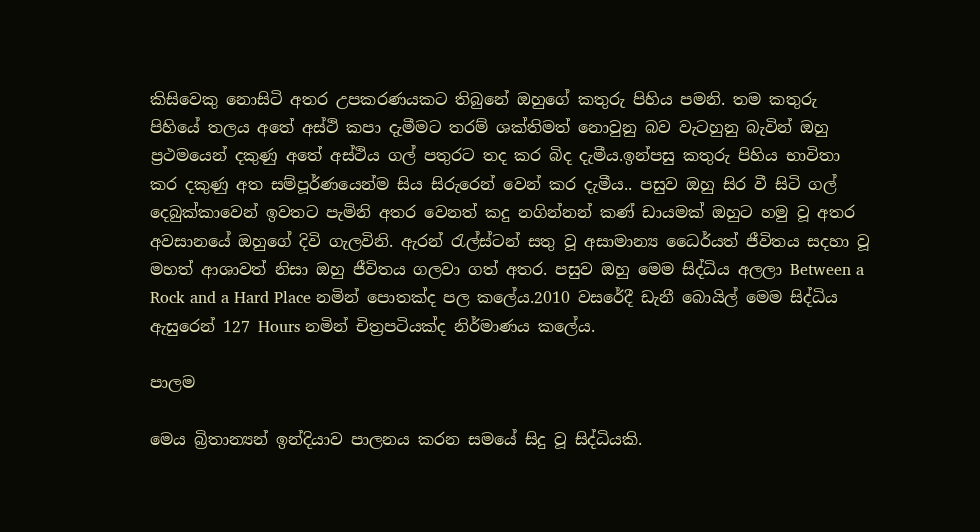කිසිවෙකු නොසිටි අතර උපකරණයකට තිබුනේ ඔහුගේ කතුරු පිහිය පමනි. තම කතුරු පිහියේ තලය අතේ අස්ථි කපා දැමීමට තරම් ශක්තිමත් නොවුනු බව වැටහුනු බැවින් ඔහු ප්‍රථමයෙන් දකුණු අතේ අස්ථිය ගල් පතුරට තද කර බිද දැමීය.ඉන්පසු කතුරු පිහිය භාවිතා කර දකුණු අත සම්පූර්ණයෙන්ම සිය සිරුරෙන් වෙන් කර දැමීය.. පසුව ඔහු සිර වී සිටි ගල් දෙබුක්කාවෙන් ඉවතට පැමිනි අතර වෙනත් කදු නගින්නන් කණ් ඩායමක් ඔහුට හමු වූ අතර අවසානයේ ඔහුගේ දිවි ගැලවිනි. ඇරන් රැල්ස්ටන් සතු වූ අසාමාන්‍ය ධෛර්යත් ජීවිතය සදහා වූ මහත් ආශාවත් නිසා ඔහු ජීවිතය ගලවා ගත් අතර. පසුව ඔහු මෙම සිද්ධිය අලලා Between a Rock and a Hard Place නමින් පොතක්ද පල කලේය.2010 වසරේදී ඩැනී බොයිල් මෙම සිද්ධිය ඇසුරෙන් 127 Hours නමින් චිත්‍රපටියක්ද නිර්මාණය කලේය.

පාලම

මෙය බ්‍රිතාන්‍යන් ඉන්දියාව පාලනය කරන සමයේ සිදු වූ සිද්ධියකි.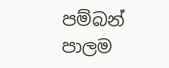පම්බන් පාලම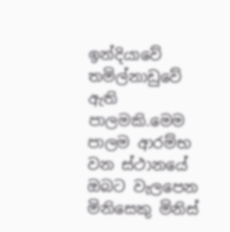ඉන්දියාවේ තමිල්නාඩුවේ ඇති පාලමකි.මෙම පාලම ආරම්භ වන ස්ථානයේ ඔබට වැලපෙන මිනිසෙකු මිනිස්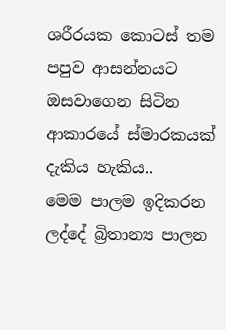ශරීරයක කොටස් තම පපුව ආසන්නයට ඔසවාගෙන සිටින ආකාරයේ ස්මාරකයක් දැකිය හැකිය..
මෙම පාලම ඉදිකරන ලද්දේ බ්‍රිතාන්‍ය පාලන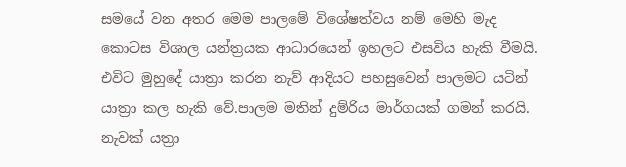සමයේ වන අතර මෙම පාලමේ විශේෂත්වය නම් මෙහි මැද කොටස විශාල යන්ත්‍රයක ආධාරයෙන් ඉහලට එසවිය හැකි වීමයි. එවිට මුහුදේ යාත්‍රා කරන නැව් ආදියට පහසුවෙන් පාලමට යටින් යාත්‍රා කල හැකි වේ.පාලම මතින් දුම්රිය මාර්ගයක් ගමන් කරයි.
නැවක් යත්‍රා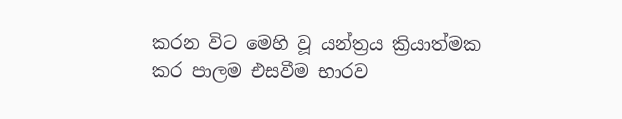කරන විට මෙහි වූ යන්ත්‍රය ක්‍රියාත්මක කර පාලම එසවීම භාරව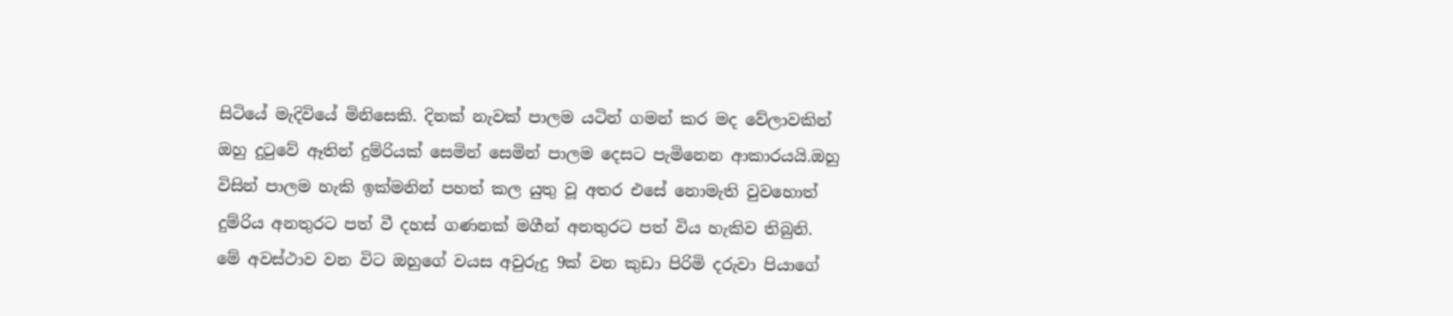සිටියේ මැදිවියේ මිනිසෙකි. දිනක් නැවක් පාලම යටින් ගමන් කර මද වේලාවකින් ඔහු දුටුවේ ඈතින් දුම්රියක් සෙමින් සෙමින් පාලම දෙසට පැමිනෙන ආකාරයයි.ඔහු විසින් පාලම හැකි ඉක්මනින් පහත් කල යුතු වූ අතර එසේ නොමැති වුවහොත් දුම්රිය අනතුරට පත් වී දහස් ගණනක් මගීන් අනතුරට පත් විය හැකිව තිබුනි.
මේ අවස්ථාව වන විට ඔහුගේ වයස අවුරුදු 9ක් වන කුඩා පිරිමි දරුවා පියාගේ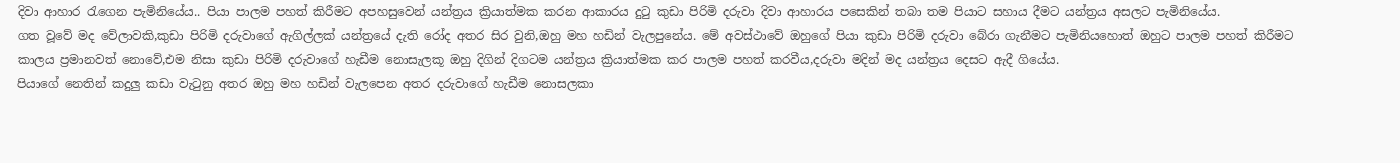දිවා ආහාර රැගෙන පැමිනියේය.. පියා පාලම පහත් කිරීමට අපහසුවෙන් යන්ත්‍රය ක්‍රියාත්මක කරන ආකාරය දුටු කුඩා පිරිමි දරුවා දිවා ආහාරය පසෙකින් තබා තම පියාට සහාය දීමට යන්ත්‍රය අසලට පැමිනියේය.
ගත වූවේ මද වේලාවකි,කුඩා පිරිමි දරුවාගේ ඇගිල්ලක් යන්ත්‍රයේ දැති රෝද අතර සිර වුනි,ඔහු මහ හඩින් වැලපුනේය. මේ අවස්ථාවේ ඔහුගේ පියා කුඩා පිරිමි දරුවා බේරා ගැනීමට පැමිනියහොත් ඔහුට පාලම පහත් කිරීමට කාලය ප්‍රමානවත් නොවේ,එම නිසා කුඩා පිරිමි දරුවාගේ හැඩීම නොසැලකූ ඔහු දිගින් දිගටම යන්ත්‍රය ක්‍රියාත්මක කර පාලම පහත් කරවීය,දරුවා මදින් මද යන්ත්‍රය දෙසට ඇදී ගියේය.
පියාගේ නෙතින් කදුලු කඩා වැටුනු අතර ඔහු මහ හඩින් වැලපෙන අතර දරුවාගේ හැඩීම නොසලකා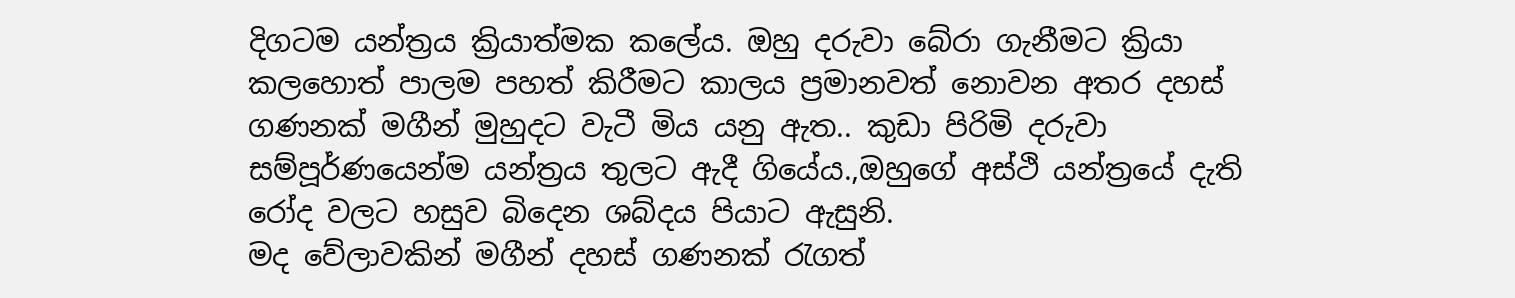දිගටම යන්ත්‍රය ක්‍රියාත්මක කලේය. ඔහු දරුවා බේරා ගැනීමට ක්‍රියා කලහොත් පාලම පහත් කිරීමට කාලය ප්‍රමානවත් නොවන අතර දහස් ගණනක් මගීන් මුහුදට වැටී මිය යනු ඇත.. කුඩා පිරිමි දරුවා සම්පූර්ණයෙන්ම යන්ත්‍රය තුලට ඇදී ගියේය.,ඔහුගේ අස්ථි යන්ත්‍රයේ දැති රෝද වලට හසුව බිදෙන ශබ්දය පියාට ඇසුනි.
මද වේලාවකින් මගීන් දහස් ගණනක් රැගත්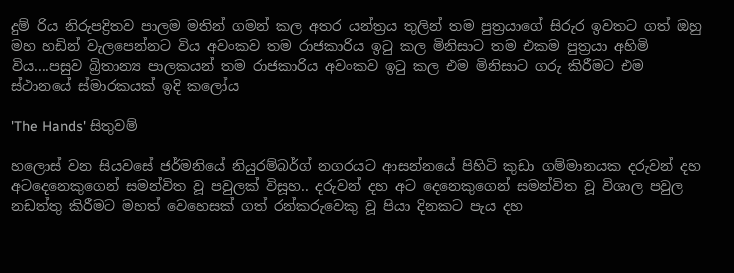දුම්‍ රිය නිරුපද්‍රිතව පාලම මතින් ගමන් කල අතර යන්ත්‍රය තුලින් තම පුත්‍රයාගේ සිරුර ඉවතට ගත් ඔහු මහ හඩින් වැලපෙන්නට විය අවංකව තම රාජකාරිය ඉටු කල මිනිසාට තම එකම පුත්‍රයා අහිමි විය....පසුව බ්‍රිතාන්‍ය පාලකයන් තම රාජකාරිය අවංකව ඉටු කල එම මිනිසාට ගරු කිරීමට එම ස්ථානයේ ස්මාරකයක් ඉදි කලෝය

'The Hands' සිතුවම්

හලොස් වන සියවසේ ජර්මනියේ නියුරම්බර්ග් නගරයට ආසන්නයේ පිහිටි කුඩා ගම්මානයක දරුවන් දහ අටදෙනෙකුගෙන් සමන්විත වූ පවුලක් විසූහ.. දරුවන් දහ අට දෙනෙකුගෙන් සමන්විත වූ විශාල පවුල නඩත්තු කිරීමට මහත් වෙහෙසක් ගත් රන්කරුවෙකු වූ පියා දිනකට පැය දහ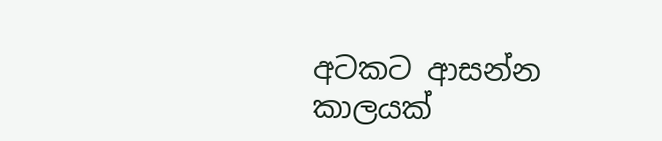අටකට ආසන්න කාලයක්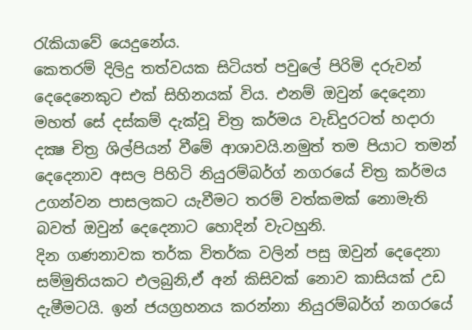රැකියාවේ යෙදුනේය.
කෙතරම් දිලිදු තත්වයක සිටියත් පවුලේ පිරිමි දරුවන් දෙදෙනෙකුට එක් සිහිනයක් විය. එනම් ඔවුන් දෙදෙනා මහත් සේ දස්කම් දැක්වූ චිත්‍ර කර්මය වැඩිදුරටත් හදාරා දක්‍ෂ චිත්‍ර ශිල්පියන් වීමේ ආශාවයි.නමුත් තම පියාට තමන් දෙදෙනාව අසල පිහිටි නියුරම්බර්ග් නගරයේ චිත්‍ර කර්මය උගන්වන පාසලකට යැවීමට තරම් වත්කමක් නොමැති බවත් ඔවුන් දෙදෙනාට හොදින් වැටහුනි.
දින ගණනාවක තර්ක විතර්ක වලින් පසු ඔවුන් දෙදෙනා සම්මුතියකට එලබුනි,ඒ අන් කිසිවක් නොව කාසියක් උඩ දැමීමටයි. ඉන් ජයග්‍රහනය කරන්නා නියුරම්බර්ග් නගරයේ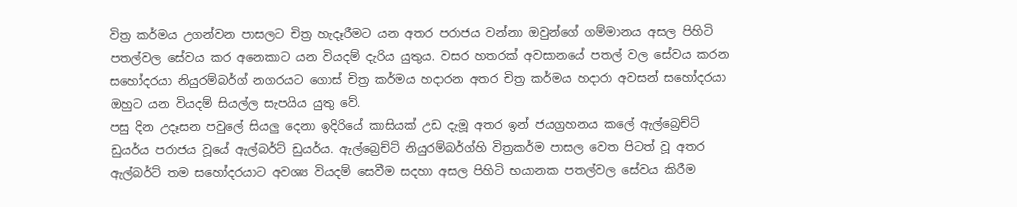විත්‍ර කර්මය උගන්වන පාසලට චිත්‍ර හැදෑරීමට යන අතර පරාජය වන්නා ඔවුන්ගේ ගම්මානය අසල පිහිටි පතල්වල සේවය කර අනෙකාට යන වියදම් දැරිය යුතුය. වසර හතරක් අවසානයේ පතල් වල සේවය කරන සහෝදරයා නියුරම්බර්ග් නගරයට ගොස් චිත්‍ර කර්මය හදාරන අතර චිත්‍ර කර්මය හදාරා අවසන් සහෝදරයා ඔහුට යන වියදම් සියල්ල සැපයිය යුතු වේ.
පසු දින උදෑසන පවුලේ සියලු දෙනා ඉදිරියේ කාසියක් උඩ දැමූ අතර ඉන් ජයග්‍රහනය කලේ ඇල්බ්‍රෙච්ට් ඩුයර්ය පරාජය වූයේ ඇල්බර්ට් ඩුයර්ය. ඇල්බ්‍රෙච්ට් නියුරම්බර්ග්හි විත්‍රකර්ම පාසල වෙත පිටත් වූ අතර ඇල්බර්ට් තම සහෝදරයාට අවශ්‍ය වියදම් සෙවීම සදහා අසල පිහිටි භයානක පතල්වල සේවය කිරීම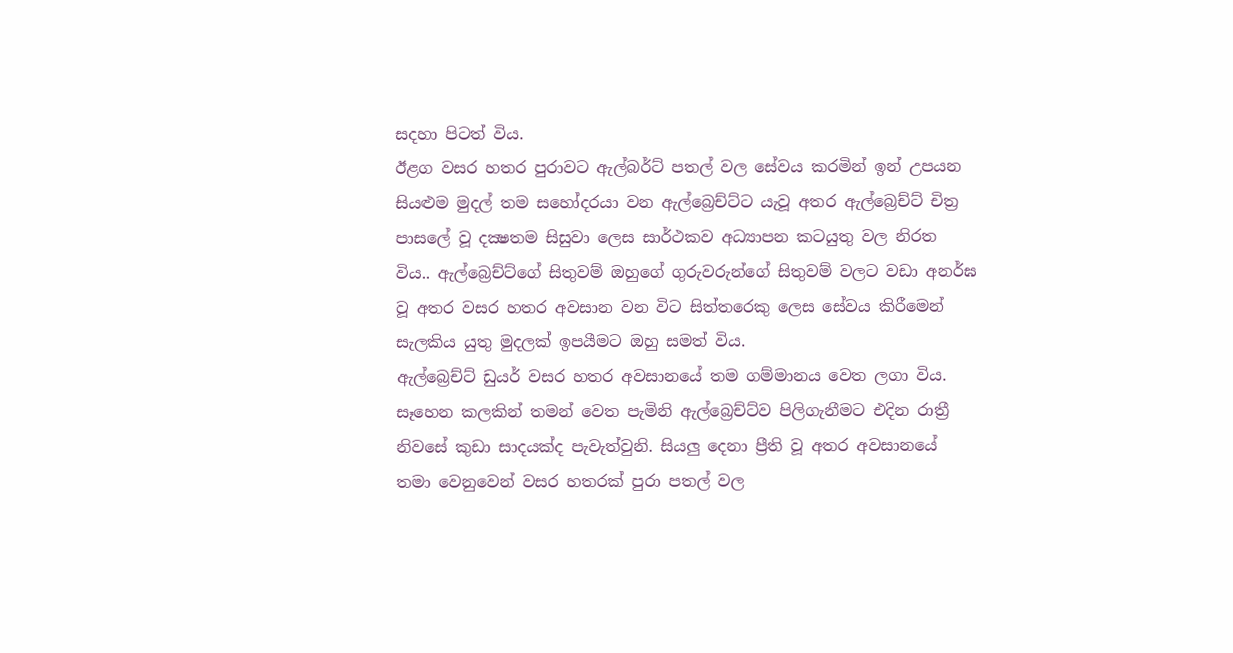සදහා පිටත් විය.
ඊළග වසර හතර පුරාවට ඇල්බර්ට් පතල් වල සේවය කරමින් ඉන් උපයන සියළුම මුදල් තම සහෝදරයා වන ඇල්බ්‍රෙච්ට්ට යැවූ අතර ඇල්බ්‍රෙච්ට් චිත්‍ර පාසලේ වූ දක්‍ෂතම සිසුවා ලෙස සාර්ථකව අධ්‍යාපන කටයුතු වල නිරත විය.. ඇල්බ්‍රෙච්ට්ගේ සිතුවම් ඔහුගේ ගුරුවරුන්ගේ සිතුවම් වලට වඩා අනර්ඝ වූ අතර වසර හතර අවසාන වන විට සිත්තරෙකු ලෙස සේවය කිරීමෙන් සැලකිය යුතු මුදලක් ඉපයීමට ඔහු සමත් විය.
ඇල්බ්‍රෙච්ට් ඩුයර් වසර හතර අවසානයේ තම ගම්මානය වෙත ලගා විය. සෑහෙන කලකින් තමන් වෙත පැමිනි ඇල්බ්‍රෙච්ට්ව පිලිගැනීමට එදින රාත්‍රී නිවසේ කුඩා සාදයක්ද පැවැත්වුනි. සියලු දෙනා ප්‍රීති වූ අතර අවසානයේ තමා වෙනුවෙන් වසර හතරක් පුරා පතල් වල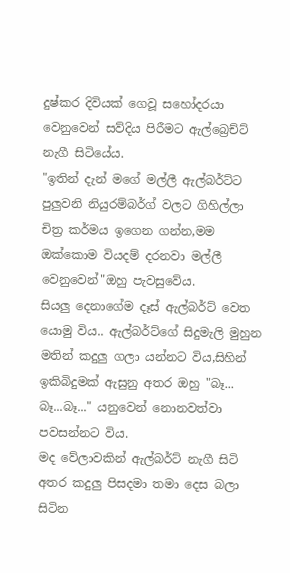දුෂ්කර දිවියක් ගෙවූ සහෝදරයා වෙනුවෙන් සව්දිය පිරීමට ඇල්බ්‍රෙච්ට් නැගී සිටියේය.
"ඉතින් දැන් මගේ මල්ලී ඇල්බර්ට්ට පුලුවනි නියුරම්බර්ග් වලට ගිහිල්ලා චිත්‍ර කර්මය ඉගෙන ගන්න,මම ඔක්කොම වියදම් දරනවා මල්ලී වෙනුවෙන්"ඔහු පැවසුවේය.
සියලු දෙනාගේම දෑස් ඇල්බර්ට් වෙත යොමු විය.. ඇල්බර්ට්ගේ සිදුමැලි මුහුන මතින් කදුලු ගලා යන්නට විය,සිහින් ඉකිබිදුමක් ඇසුනු අතර ඔහු "බෑ... බෑ...බෑ..." යනුවෙන් නොනවත්වා පවසන්නට විය.
මද වේලාවකින් ඇල්බර්ට් නැගී සිටි අතර කදුලු පිසදමා තමා දෙස බලා සිටින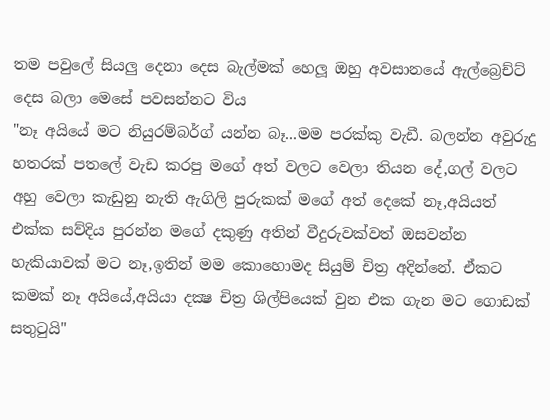තම පවුලේ සියලු දෙනා දෙස බැල්මක් හෙලූ ඔහු අවසානයේ ඇල්බ්‍රෙච්ට් දෙස බලා මෙසේ පවසන්නට විය
"නෑ අයියේ මට නියුරම්බර්ග් යන්න බෑ...මම පරක්කු වැඩී. බලන්න අවුරුදු හතරක් පතලේ වැඩ කරපු මගේ අත් වලට වෙලා තියන දේ,ගල් වලට අහු වෙලා කැඩුනු නැති ඇගිලි පුරුකක් මගේ අත් දෙකේ නෑ,අයියත් එක්ක සව්දිය පුරන්න මගේ දකුණු අතින් වීදුරුවක්වත් ඔසවන්න හැකියාවක් මට නෑ,ඉතින් මම කොහොමද සියුම් චිත්‍ර අදින්නේ. ඒකට කමක් නෑ අයියේ,අයියා දක්‍ෂ චිත්‍ර ශිල්පියෙක් වුන එක ගැන මට ගොඩක් සතුටුයි"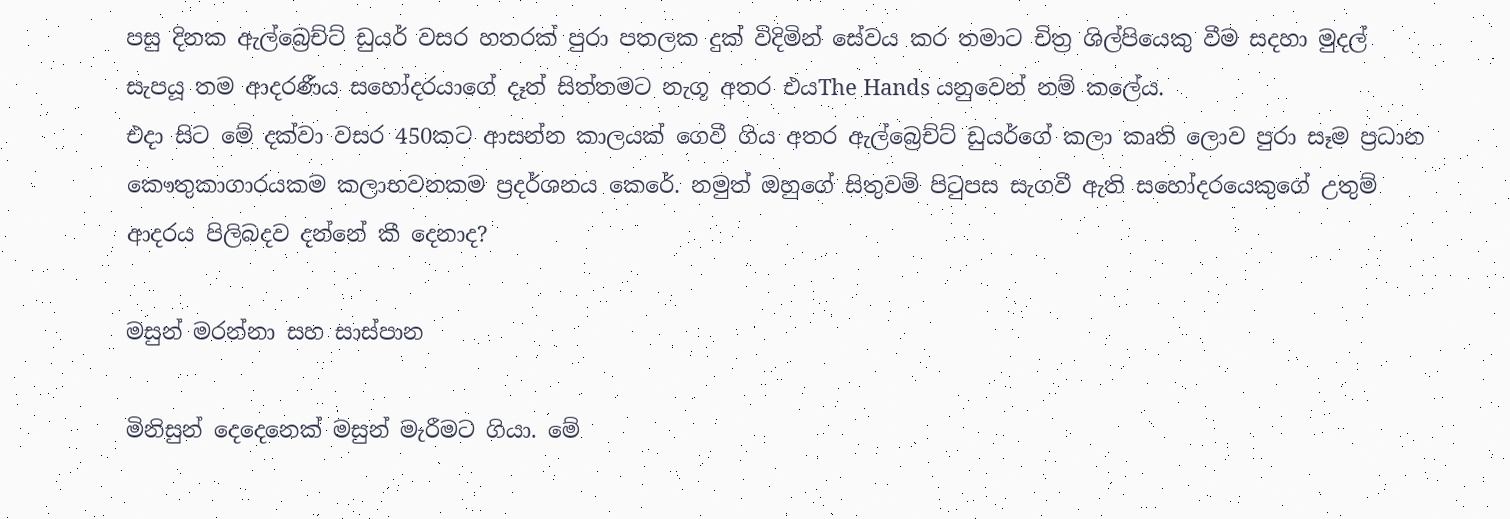පසු දිනක ඇල්බ්‍රෙච්ට් ඩුයර් වසර හතරක් පුරා පතලක දුක් විදිමින් සේවය කර තමාට චිත්‍ර ශිල්පියෙකු වීම සදහා මුදල් සැපයූ තම ආදරණීය සහෝදරයාගේ දෑත් සිත්තමට නැගූ අතර එයThe Hands යනුවෙන් නම් කලේය.
එදා සිට මේ දක්වා වසර 450කට ආසන්න කාලයක් ගෙවී ගිය අතර ඇල්බ්‍රෙච්ට් ඩුයර්ගේ කලා කෘති ලොව පුරා සෑම ප්‍රධාන කෞතුකාගාරයකම කලාභවනකම ප්‍රදර්ශනය කෙරේ. නමුත් ඔහුගේ සිතුවම් පිටුපස සැගවී ඇති සහෝදරයෙකුගේ උතුම් ආදරය පිලිබදව දන්නේ කී දෙනාද?

මසුන් මරන්නා සහ සාස්පාන

මිනිසුන් දෙදෙනෙක් මසුන් මැරීමට ගියා. මේ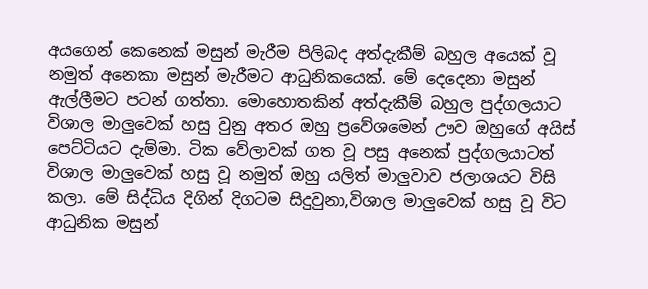අයගෙන් කෙනෙක් මසුන් මැරීම පිලිබද අත්දැකීම් බහුල අයෙක් වූ නමුත් අනෙකා මසුන් මැරීමට ආධුනිකයෙක්. මේ දෙදෙනා මසුන් ඇල්ලීමට පටන් ගත්තා. මොහොතකින් අත්දැකීම් බහුල පුද්ගලයාට විශාල මාලුවෙක් හසු වුනු අතර ඔහු ප්‍රවේශමෙන් ඌව ඔහුගේ අයිස් පෙට්ටියට දැම්මා. ටික වේලාවක් ගත වූ පසු අනෙක් පුද්ගලයාටත් විශාල මාලුවෙක් හසු වූ නමුත් ඔහු යලිත් මාලුවාව ජලාශයට විසි කලා. මේ සිද්ධිය දිගින් දිගටම සිදුවුනා,විශාල මාලුවෙක් හසු වූ විට ආධුනික මසුන්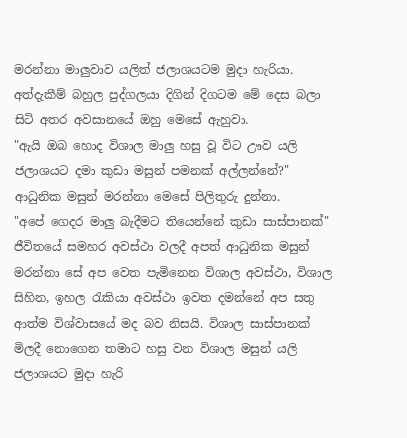මරන්නා මාලුවාව යලිත් ජලාශයටම මුදා හැරියා.
අත්දැකීම් බහුල පුද්ගලයා දිගින් දිගටම මේ දෙස බලා සිටි අතර අවසානයේ ඔහු මෙසේ ඇහුවා.
"ඇයි ඔබ හොද විශාල මාලු හසු වූ විට ඌව යලි ජලාශයට දමා කුඩා මසුන් පමනක් අල්ලන්නේ?"
ආධුනික මසුන් මරන්නා මෙසේ පිලිතුරු දුන්නා.
"අපේ ගෙදර මාලු බැදීමට තියෙන්නේ කුඩා සාස්පානක්"
ජීවිතයේ සමහර අවස්ථා වලදී අපත් ආධුනික මසුන් මරන්නා සේ අප වෙත පැමිනෙන විශාල අවස්ථා, විශාල සිහින, ඉහල රැකියා අවස්ථා ඉවත දමන්නේ අප සතු ආත්ම විශ්වාසයේ මද බව නිසයි. විශාල සාස්පානක් මිලදී නොගෙන තමාට හසු වන විශාල මසුන් යලි ජලාශයට මුදා හැරි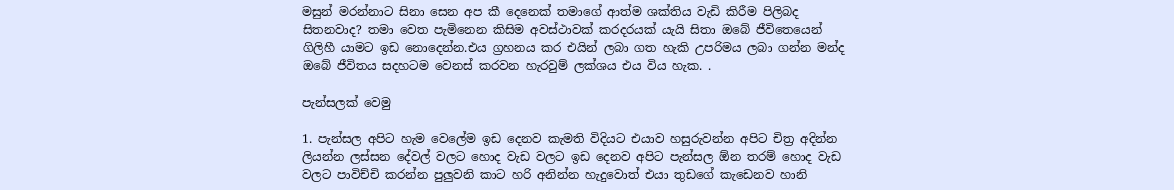මසුන් මරන්නාට සිනා සෙන අප කී දෙනෙක් තමාගේ ආත්ම ශක්තිය වැඩි කිරීම පිලිබද සිතනවාද? තමා වෙත පැමිනෙන කිසිම අවස්ථාවක් කරදරයක් යැයි සිතා ඔබේ ජීවිතෙයෙන් ගිලිහී යාමට ඉඩ නොදෙන්න.එය ග්‍රහනය කර එයින් ලබා ගත හැකි උපරිමය ලබා ගන්න මන්ද ඔබේ ජීවිතය සදහටම වෙනස් කරවන හැරවුම් ලක්‍ශය එය විය හැක. .

පැන්සලක් වෙමු

1. පැන්සල අපිට හැම වෙලේම ඉඩ දෙනව කැමති විදියට එයාව හසුරුවන්න අපිට චිත්‍ර අදින්න ලියන්න ලස්සන දේවල් වලට හොද වැඩ වලට ඉඩ දෙනව අපිට පැන්සල ඕන තරම් හොද වැඩ වලට පාවිච්චි කරන්න පුලුවනි කාට හරි අනින්න හැදුවොත් එයා තුඩගේ කැඩෙනව හානි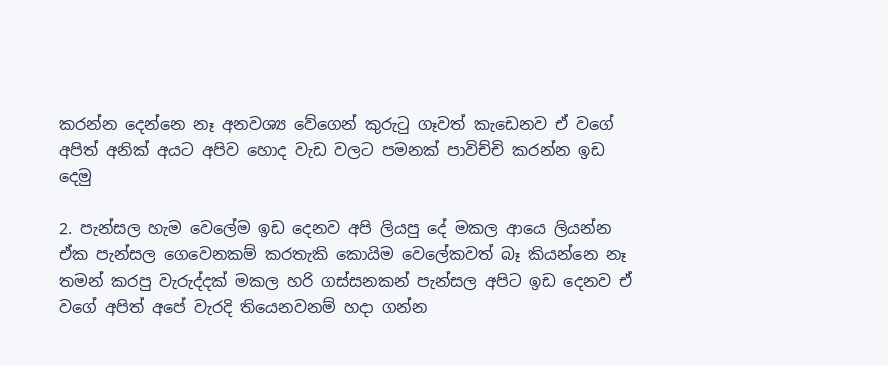කරන්න දෙන්නෙ නෑ අනවශ්‍ය වේගෙන් කුරුටු ගෑවත් කැඩෙනව ඒ වගේ අපිත් අනික් අයට අපිව හොද වැඩ වලට පමනක් පාවිච්චි කරන්න ඉඩ දෙමු

2. පැන්සල හැම වෙලේම ඉඩ දෙනව අපි ලියපු දේ මකල ආයෙ ලියන්න ඒක පැන්සල ගෙවෙනකම් කරතැකි කොයිම වෙලේකවත් බෑ කියන්නෙ නෑ තමන් කරපු වැරුද්දක් මකල හරි ගස්සනකන් පැන්සල අපිට ඉඩ දෙනව ඒ වගේ අපිත් අපේ වැරදි තියෙනවනම් හදා ගන්න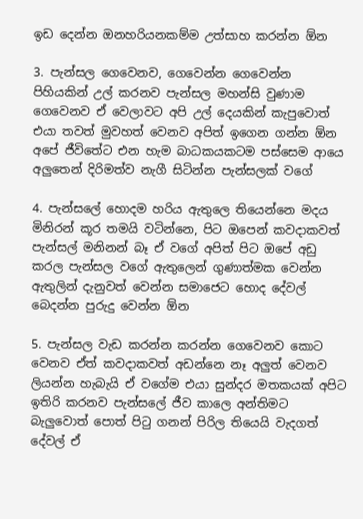ඉඩ දෙන්න ඔනහරියනකම්ම උත්සාහ කරන්න ඕන

3. පැන්සල ගෙවෙනව, ගෙවෙන්න ගෙවෙන්න පිහියකින් උල් කරනව පැන්සල මහන්සි වුණාම ගෙවෙනව ඒ වෙලාවට අපි උල් දෙයකින් කැපුවොත් එයා තවත් මුවහත් වෙනව අපිත් ඉගෙන ගන්න ඕන අපේ ජීවිතේට එන හැම බාධකයකටම පස්සෙම ආයෙ අලුතෙන් දිරිමත්ව නැගී සිටින්න පැන්සලක් වගේ

4. පැන්සලේ හොදම හරිය ඇතුලෙ තියෙන්නෙ මදය මිනිරන් කූර තමයි වටින්නෙ, පිට ඔපෙන් කවදාකවත් පැන්සල් මනිනන් බෑ ඒ වගේ අපිත් පිට ඔපේ අඩු කරල පැන්සල වගේ ඇතුලෙන් ගුණාත්මක වෙන්න ඇතුලින් දැනුවත් වෙන්න සමාජෙට හොද දේවල් බෙදන්න පුරුදු වෙන්න ඕන

5. පැන්සල වැඩ කරන්න කරන්න ගෙවෙනව කොට වෙනව ඒත් කවදාකවත් අඩන්නෙ නෑ අලුත් වෙනව ලියන්න හැබැයි ඒ වගේම එයා සුන්දර මතකයක් අපිට ඉතිරි කරනව පැන්සලේ ජීව කාලෙ අන්තිමට බැලුවොත් පොත් පිටු ගනන් පිරිල තියෙයි වැදගත් දේවල් ඒ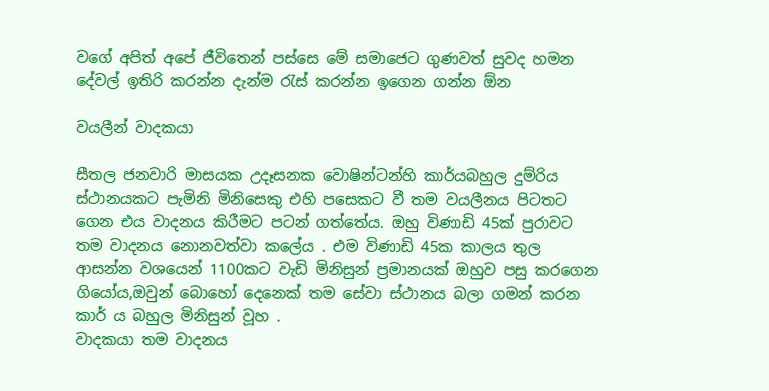වගේ අපිත් අපේ ජීවිතෙන් පස්සෙ මේ සමාජෙට ගුණවත් සුවද හමන දේවල් ඉතිරි කරන්න දැන්ම රැස් කරන්න ඉගෙන ගන්න ඕන

වයලීන් වාදකයා

සීතල ජනවාරි මාසයක උදෑසනක වොෂින්ටන්හි කාර්යබහුල දුම්රිය ස්ථානයකට පැමිනි මිනිසෙකු එහි පසෙකට වී තම වයලීනය පිටතට ගෙන එය වාදනය කිරීමට පටන් ගත්තේය. ඔහු විණාඩි 45ක් පුරාවට තම වාදනය නොනවත්වා කලේය . එම විණාඩි 45ක කාලය තුල ආසන්න වශයෙන් 1100කට වැඩි මිනිසුන් ප්‍රමානයක් ඔහුව පසු කරගෙන ගියෝය,ඔවුන් බොහෝ දෙනෙක් තම සේවා ස්ථානය බලා ගමන් කරන කාර් ය බහුල මිනිසුන් වූහ .
වාදකයා තම වාදනය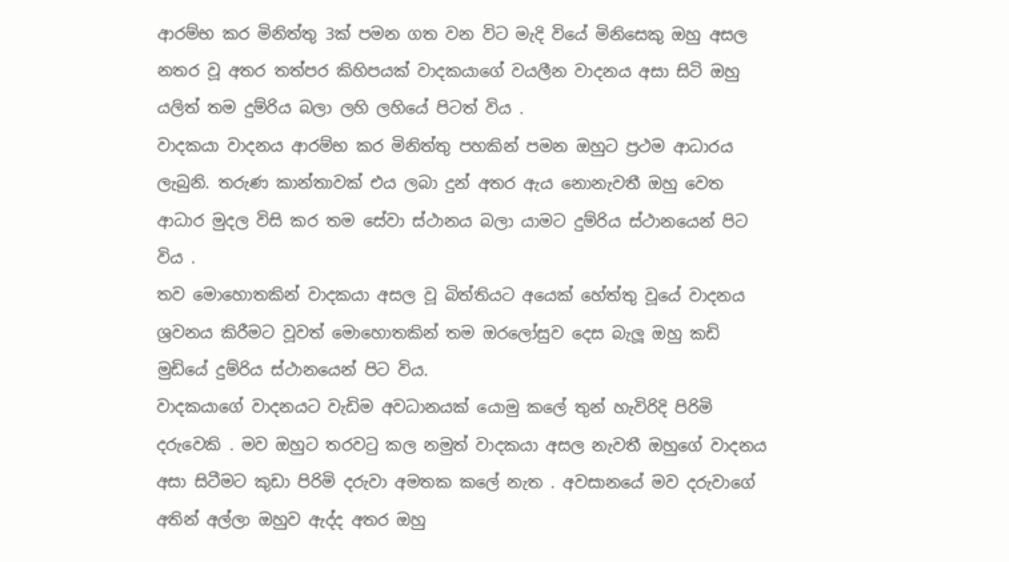ආරම්භ කර මිනිත්තු 3ක් පමන ගත වන විට මැදි වියේ මිනිසෙකු ඔහු අසල නතර වූ අතර තත්පර කිහිපයක් වාදකයාගේ වයලීන වාදනය අසා සිටි ඔහු යලිත් තම දුම්රිය බලා ලහි ලහියේ පිටත් විය .
වාදකයා වාදනය ආරම්භ කර මිනිත්තු පහකින් පමන ඔහුට ප්‍රථම ආධාරය ලැබුනි. තරුණ කාන්තාවක් එය ලබා දුන් අතර ඇය නොනැවතී ඔහු වෙත ආධාර මුදල විසි කර තම සේවා ස්ථානය බලා යාමට දුම්රිය ස්ථානයෙන් පිට විය .
තව මොහොතකින් වාදකයා අසල වූ බිත්තියට අයෙක් හේත්තු වූයේ වාදනය ශ්‍රවනය කිරීමට වූවත් මොහොතකින් තම ඔරලෝසුව දෙස බැලූ ඔහු කඩි මුඩියේ දුම්රිය ස්ථානයෙන් පිට විය.
වාදකයාගේ වාදනයට වැඩිම අවධානයක් යොමු කලේ තුන් හැවිරිදි පිරිමි දරුවෙකි . මව ඔහුට තරවටු කල නමුත් වාදකයා අසල නැවතී ඔහුගේ වාදනය අසා සිටීමට කුඩා පිරිමි දරුවා අමතක කලේ නැත . අවසානයේ මව දරුවාගේ අතින් අල්ලා ඔහුව ඇද්ද අතර ඔහු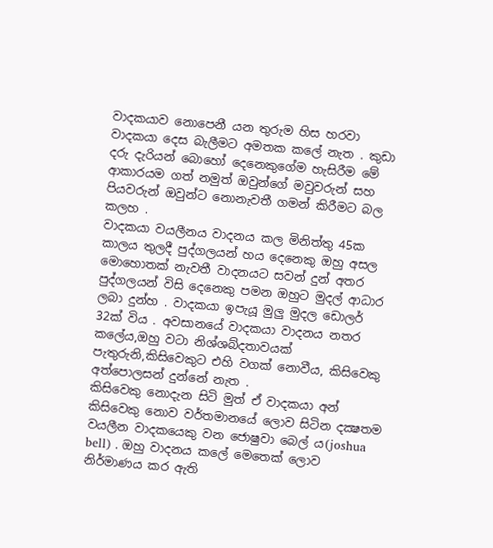වාදකයාව නොපෙනී යන තුරුම හිස හරවා වාදකයා දෙස බැලීමට අමතක කලේ නැත . කුඩා දරු දැරියන් බොහෝ දෙනෙකුගේම හැසිරීම මේ ආකාරයම ගත් නමුත් ඔවුන්ගේ මවුවරුන් සහ පියවරුන් ඔවුන්ට නොනැවතී ගමන් කිරීමට බල කලහ .
වාදකයා වයලීනය වාදනය කල මිනිත්තු 45ක කාලය තුලදී පුද්ගලයන් හය දෙනෙකු ඔහු අසල මොහොතක් නැවතී වාදනයට සවන් දුන් අතර පුද්ගලයන් විසි දෙනෙකු පමන ඔහුට මුදල් ආධාර ලබා දුන්හ . වාදකයා ඉපැයූ මුලු මුදල ඩොලර් 32ක් විය . අවසානයේ වාදකයා වාදනය නතර කලේය,ඔහු වටා නිශ්ශබ්දතාවයක් පැතුරුනි,කිසිවෙකුට එහි වගක් නොවීය, කිසිවෙකු අත්පොලසන් දුන්නේ නැත .
කිසිවෙකු නොදැන සිටි මුත් ඒ වාදකයා අන් කිසිවෙකු නොව වර්තමානයේ ලොව සිටින දක්‍ෂතම වයලීන වාදකයෙකු වන ජොෂුවා බෙල්‍ ය(joshua bell) . ඔහු වාදනය කලේ මෙතෙක් ලොව නිර්මාණය කර ඇති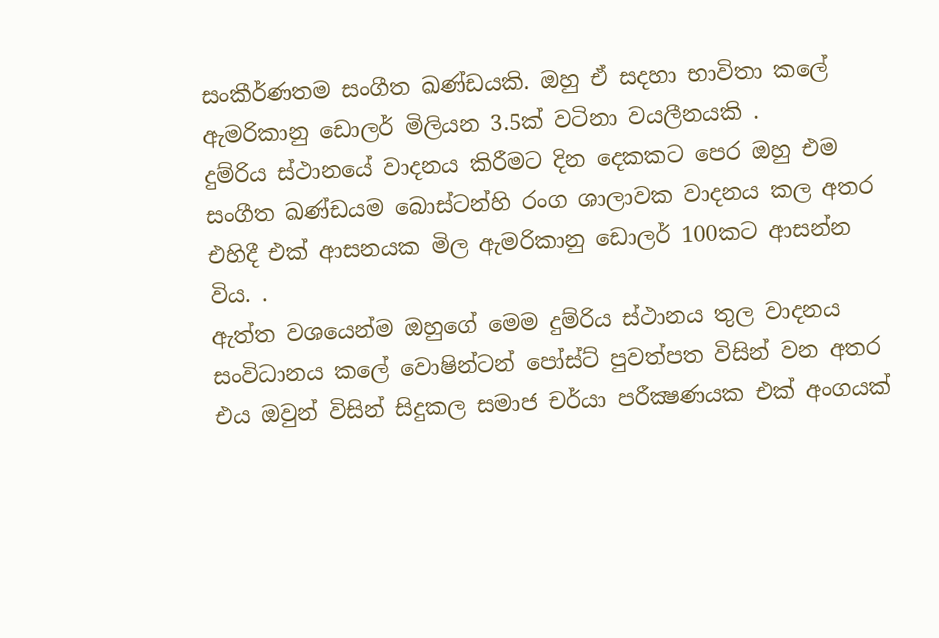සංකීර්ණතම සංගීත ඛණ්ඩයකි. ඔහු ඒ සදහා භාවිතා කලේ ඇමරිකානු ඩොලර් මිලියන 3.5ක් වටිනා වයලීනයකි .
දුම්රිය ස්ථානයේ වාදනය කිරීමට දින දෙකකට පෙර ඔහු එම සංගීත ඛණ්ඩයම බොස්ටන්හි රංග ශාලාවක වාදනය කල අතර එහිදී එක් ආසනයක මිල ඇමරිකානු ඩොලර් 100කට ආසන්න විය. .
ඇත්ත වශයෙන්ම ඔහුගේ මෙම දුම්රිය ස්ථානය තුල වාදනය සංවිධානය කලේ වොෂින්ටන් පෝස්ට් පුවත්පත විසින් වන අතර එය ඔවුන් විසින් සිදුකල සමාජ චර්යා පරීක්‍ෂණයක එක් අංගයක්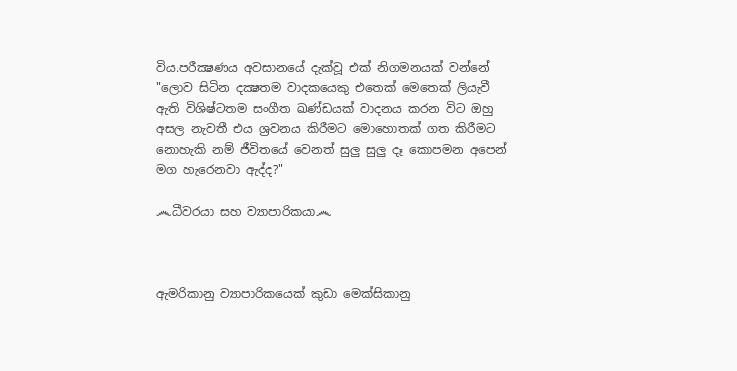විය.පරීක්‍ෂණය අවසානයේ දැක්වූ එක් නිගමනයක් වන්නේ
"ලොව සිටින දක්‍ෂතම වාදකයෙකු එතෙක් මෙතෙක් ලියැවී ඇති විශිෂ්ටතම සංගීත ඛණ්ඩයක් වාදනය කරන විට ඔහු අසල නැවතී එය ශ්‍රවනය කිරීමට මොහොතක් ගත කිරීමට නොහැකි නම් ජීවිතයේ වෙනත් සුලු සුලු දෑ කොපමන අපෙන් මග හැරෙනවා ඇද්ද?"

෴ධීවරයා සහ ව්‍යාපාරිකයා෴



ඇමරිකානු ව්‍යාපාරිකයෙක් කුඩා මෙක්සිකානු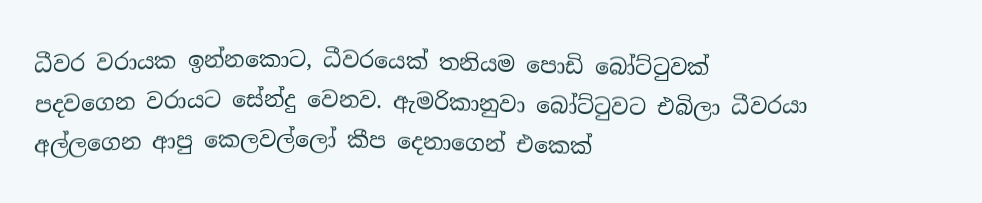ධීවර වරායක ඉන්නකොට, ධීවරයෙක් තනියම පොඩි බෝට්ටුවක් පදවගෙන වරායට සේන්දු වෙනව. ඇමරිකානුවා බෝට්ටුවට එබිලා ධීවරයා අල්ලගෙන ආපු කෙලවල්ලෝ කීප දෙනාගෙන් එකෙක්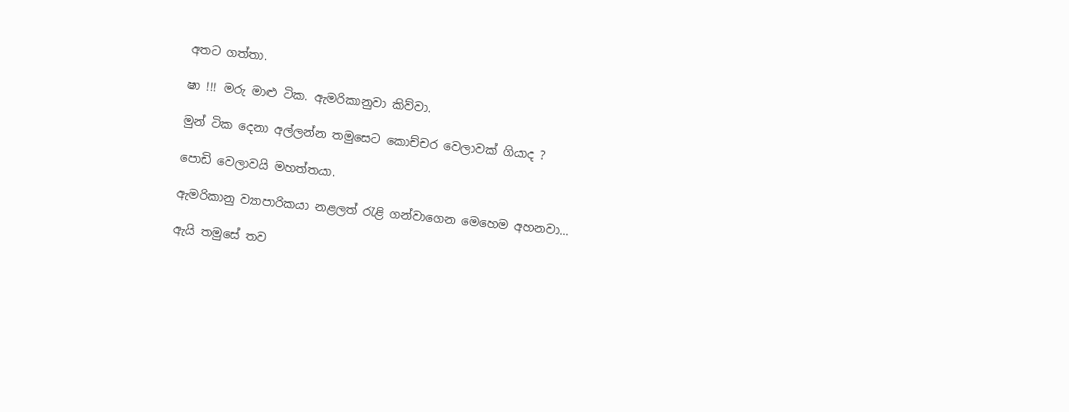අතට ගත්තා.

ෂා !!! මරු මාළු ටික. ඇමරිකානුවා කිව්වා.

මුන් ටික දෙනා අල්ලන්න තමුසෙට කොච්චර වෙලාවක් ගියාද ?

පොඩි වෙලාවයි මහත්තයා.

ඇමරිකානු ව්‍යාපාරිකයා නළලත් රැළි ගන්වාගෙන මෙහෙම අහනවා...

ඇයි තමුසේ තව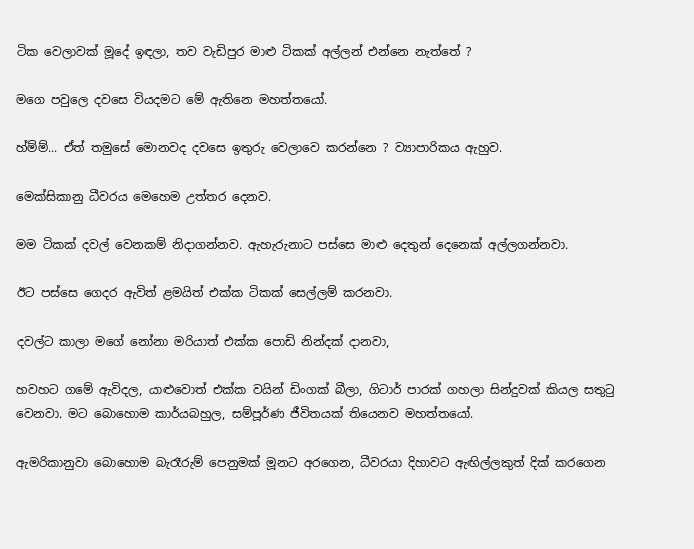ටික වෙලාවක් මූදේ ඉඳලා, තව වැඩිපුර මාළු ටිකක් අල්ලන් එන්නෙ නැත්තේ ?

මගෙ පවුලෙ දවසෙ වියදමට මේ ඇතිනෙ මහත්තයෝ.

හ්ම්ම්... ඒත් තමුසේ මොනවද දවසෙ ඉතුරු වෙලාවෙ කරන්නෙ ? ව්‍යාපාරිකය ඇහුව.

මෙක්සිකානු ධීවරය මෙහෙම උත්තර දෙනව.

මම ටිකක් දවල් වෙනකම් නිදාගන්නව. ඇහැරුනාට පස්සෙ මාළු දෙතුන් දෙනෙක් අල්ලගන්නවා.

ඊට පස්සෙ ගෙදර ඇවිත් ළමයිත් එක්ක ටිකක් සෙල්ලම් කරනවා.

දවල්ට කාලා මගේ නෝනා මරියාත් එක්ක පොඩි නින්දක් දානවා,

හවහට ගමේ ඇවිදල, යාළුවොත් එක්ක වයින් ඩිංගක් බීලා, ගිටාර් පාරක් ගහලා සින්දුවක් කියල සතුටු වෙනවා. මට බොහොම කාර්යබහුල, සම්පූර්ණ ජීවිතයක් තියෙනව මහත්තයෝ.

ඇමරිකානුවා බොහොම බැරෑරුම් පෙනුමක් මූනට අරගෙන, ධීවරයා දිහාවට ඇඟිල්ලකුත් දික් කරගෙන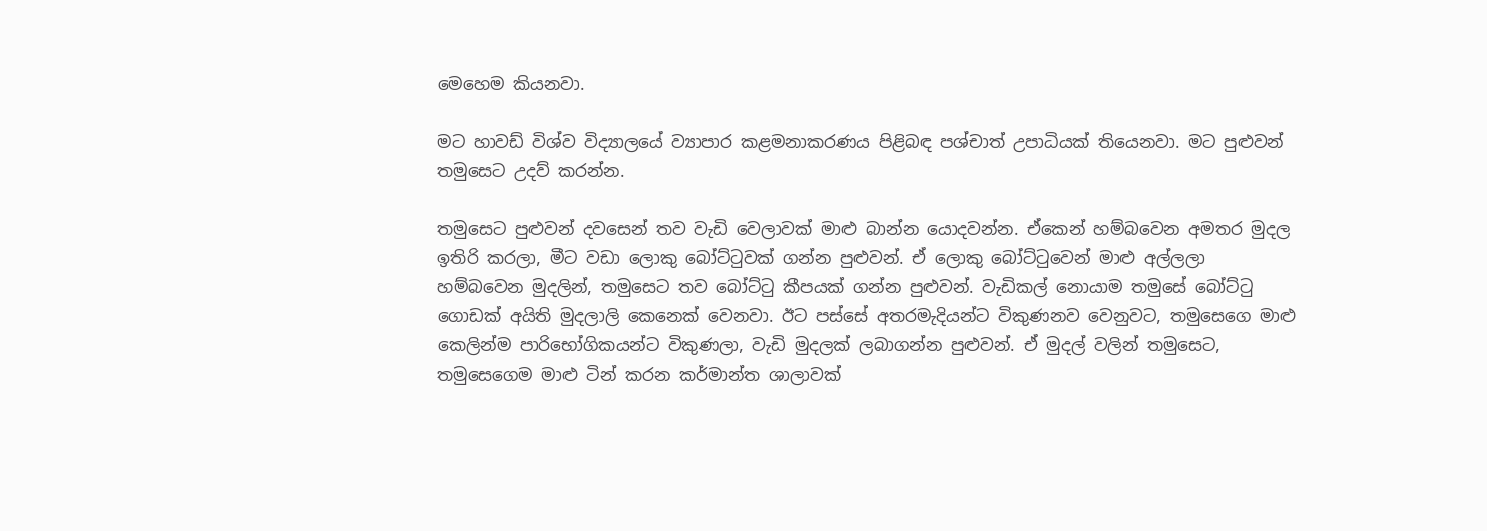මෙහෙම කියනවා.

මට හාවඩ් විශ්ව විද්‍යාලයේ ව්‍යාපාර කළමනාකරණය පිළිබඳ පශ්චාත් උපාධියක් තියෙනවා. මට පුළුවන් තමුසෙට උදව් කරන්න.

තමුසෙට පුළුවන් දවසෙන් තව වැඩි වෙලාවක් මාළු බාන්න යොදවන්න. ඒකෙන් හම්බවෙන අමතර මුදල ඉතිරි කරලා, මීට වඩා ලොකු බෝට්ටුවක් ගන්න පුළුවන්. ඒ ලොකු බෝට්ටුවෙන් මාළු අල්ලලා හම්බවෙන මුදලින්, තමුසෙට තව බෝට්ටු කීපයක් ගන්න පුළුවන්. වැඩිකල් නොයාම තමුසේ බෝට්ටු ගොඩක් අයිති මුදලාලි කෙනෙක් වෙනවා. ඊට පස්සේ අතරමැදියන්ට විකුණනව වෙනුවට, තමුසෙගෙ මාළු කෙලින්ම පාරිභෝගිකයන්ට විකුණලා, වැඩි මුදලක් ලබාගන්න පුළුවන්. ඒ මුදල් වලින් තමුසෙට, තමුසෙගෙම මාළු ටින් කරන කර්මාන්ත ශාලාවක්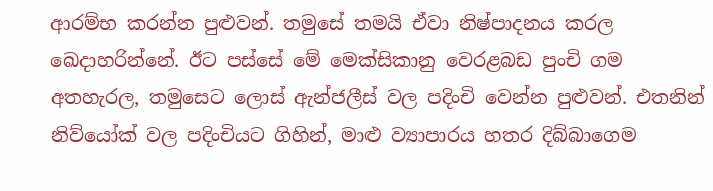ආරම්භ කරන්න පුළුවන්. තමුසේ තමයි ඒවා නිෂ්පාදනය කරල ඛෙදාහරින්නේ. ඊට පස්සේ මේ මෙක්සිකානු වෙරළබඩ පුංචි ගම අතහැරල, තමුසෙට ලොස් ඇන්ජලීස් වල පදිංචි වෙන්න පුළුවන්. එතනින් නිව්යෝක් වල පදිංචියට ගිහින්, මාළු ව්‍යාපාරය හතර දිබ්බාගෙම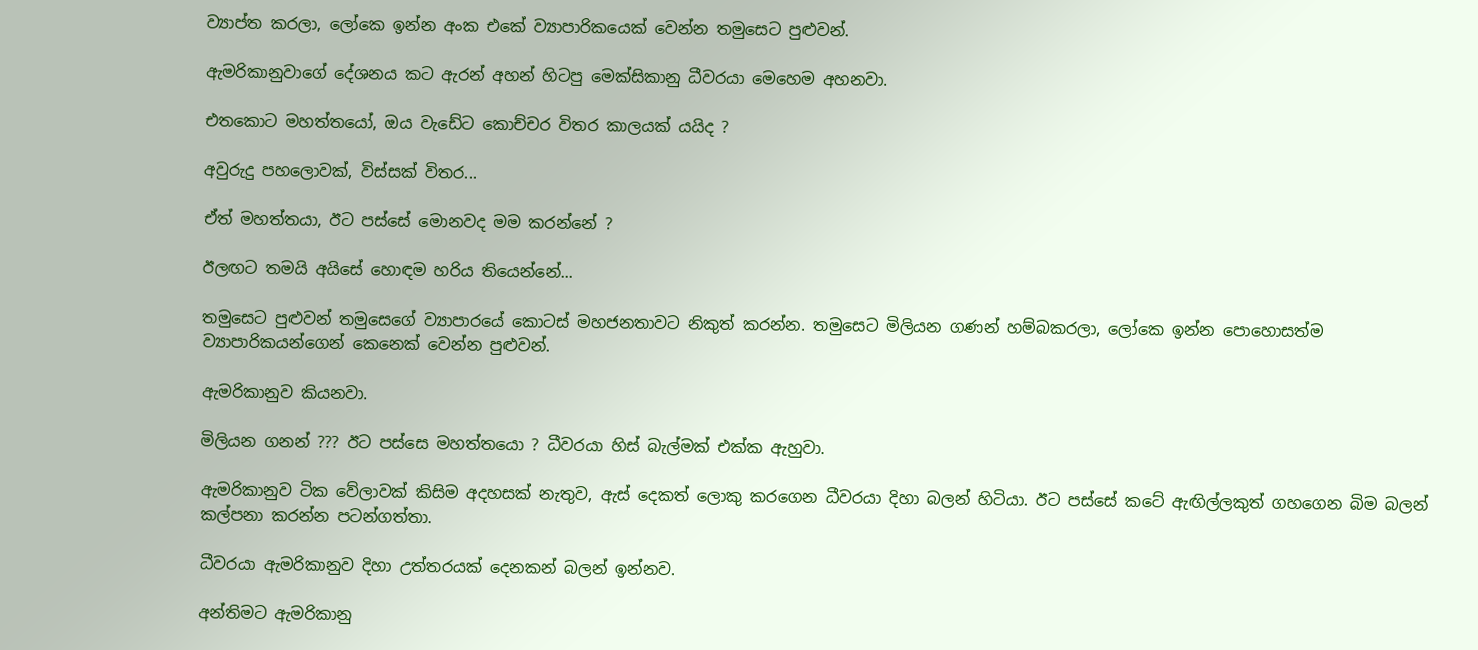ව්‍යාප්ත කරලා, ලෝකෙ ඉන්න අංක එකේ ව්‍යාපාරිකයෙක් වෙන්න තමුසෙට පුළුවන්.

ඇමරිකානුවාගේ දේශනය කට ඇරන් අහන් හිටපු මෙක්සිකානු ධීවරයා මෙහෙම අහනවා.

එතකොට මහත්තයෝ, ඔය වැඩේට කොච්චර විතර කාලයක් යයිද ?

අවුරුදු පහලොවක්, විස්සක් විතර...

ඒත් මහත්තයා, ඊට පස්සේ මොනවද මම කරන්නේ ?

ඊලඟට තමයි අයිසේ හොඳම හරිය තියෙන්නේ...

තමුසෙට පුළුවන් තමුසෙගේ ව්‍යාපාරයේ කොටස් මහජනතාවට නිකුත් කරන්න. තමුසෙට මිලියන ගණන් හම්බකරලා, ලෝකෙ ඉන්න පොහොසත්ම ව්‍යාපාරිකයන්ගෙන් කෙනෙක් වෙන්න පුළුවන්.

ඇමරිකානුව කියනවා.

මිලියන ගනන් ??? ඊට පස්සෙ මහත්තයො ? ධීවරයා හිස් බැල්මක් එක්ක ඇහුවා.

ඇමරිකානුව ටික වේලාවක් කිසිම අදහසක් නැතුව, ඇස් දෙකත් ලොකු කරගෙන ධීවරයා දිහා බලන් හිටියා. ඊට පස්සේ කටේ ඇඟිල්ලකුත් ගහගෙන බිම බලන් කල්පනා කරන්න පටන්ගත්තා.

ධීවරයා ඇමරිකානුව දිහා උත්තරයක් දෙනකන් බලන් ඉන්නව.

අන්තිමට ඇමරිකානු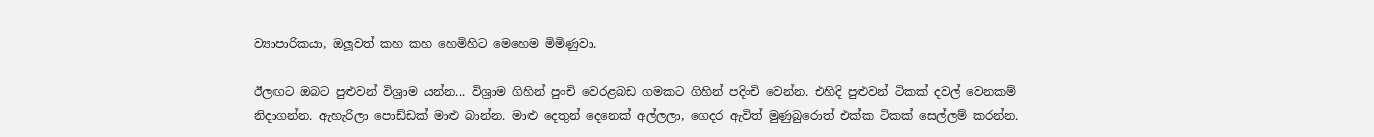ව්‍යාපාරිකයා, ඔලූවත් කහ කහ හෙමිහිට මෙහෙම මිමිණුවා.

ඊලඟට ඔබට පුළුවන් විශ්‍රාම යන්න... විශ්‍රාම ගිහින් පුංචි වෙරළබඩ ගමකට ගිහින් පදිංචි වෙන්න. එහිදි පුළුවන් ටිකක් දවල් වෙනකම් නිදාගන්න. ඇහැරිලා පොඩ්ඩක් මාළු බාන්න. මාළු දෙතුන් දෙනෙක් අල්ලලා, ගෙදර ඇවිත් මුණුබුරොත් එක්ක ටිකක් සෙල්ලම් කරන්න.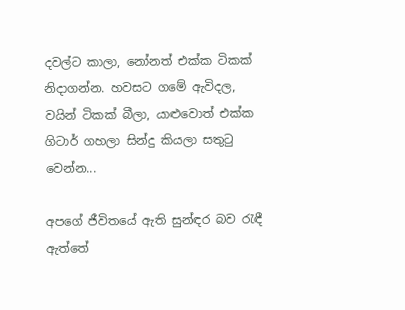දවල්ට කාලා, නෝනත් එක්ක ටිකක් නිදාගන්න. හවසට ගමේ ඇවිදල, වයින් ටිකක් බීලා, යාළුවොත් එක්ක ගිටාර් ගහලා සින්දු කියලා සතුටු වෙන්න...

අපගේ ජීවිතයේ ඇති සුන්ඳර බව රැඳී ඇත්තේ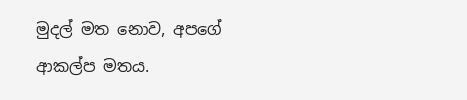මුදල් මත නොව, අපගේ ආකල්ප මතය.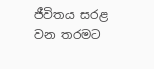ජීවිතය සරළ වන තරමට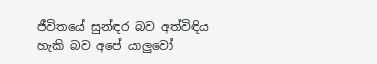ජීවිතයේ සුන්ඳර බව අත්විඳිය හැකි බව අපේ යාලුවෝ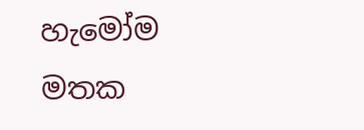හැමෝම මතක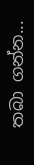තබා ගන්න...